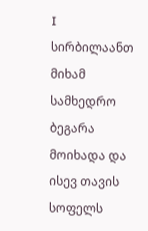I
სირბილაანთ მიხამ სამხედრო ბეგარა მოიხადა და ისევ თავის სოფელს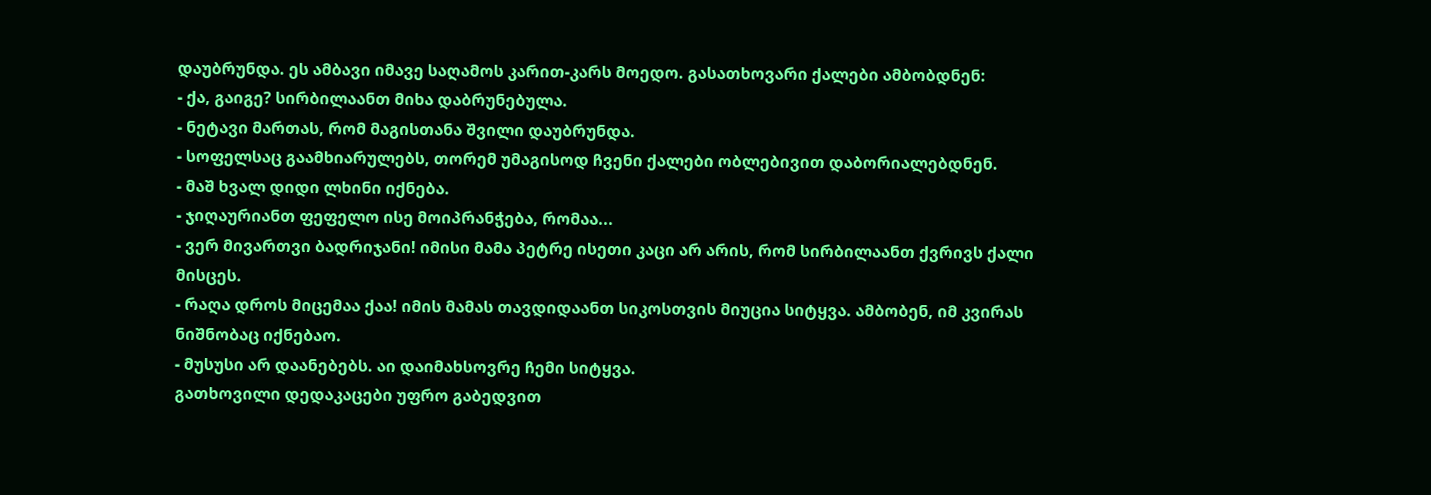დაუბრუნდა. ეს ამბავი იმავე საღამოს კარით-კარს მოედო. გასათხოვარი ქალები ამბობდნენ:
- ქა, გაიგე? სირბილაანთ მიხა დაბრუნებულა.
- ნეტავი მართას, რომ მაგისთანა შვილი დაუბრუნდა.
- სოფელსაც გაამხიარულებს, თორემ უმაგისოდ ჩვენი ქალები ობლებივით დაბორიალებდნენ.
- მაშ ხვალ დიდი ლხინი იქნება.
- ჯიღაურიანთ ფეფელო ისე მოიპრანჭება, რომაა...
- ვერ მივართვი ბადრიჯანი! იმისი მამა პეტრე ისეთი კაცი არ არის, რომ სირბილაანთ ქვრივს ქალი მისცეს.
- რაღა დროს მიცემაა ქაა! იმის მამას თავდიდაანთ სიკოსთვის მიუცია სიტყვა. ამბობენ, იმ კვირას ნიშნობაც იქნებაო.
- მუსუსი არ დაანებებს. აი დაიმახსოვრე ჩემი სიტყვა.
გათხოვილი დედაკაცები უფრო გაბედვით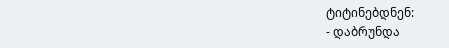ტიტინებდნენ:
- დაბრუნდა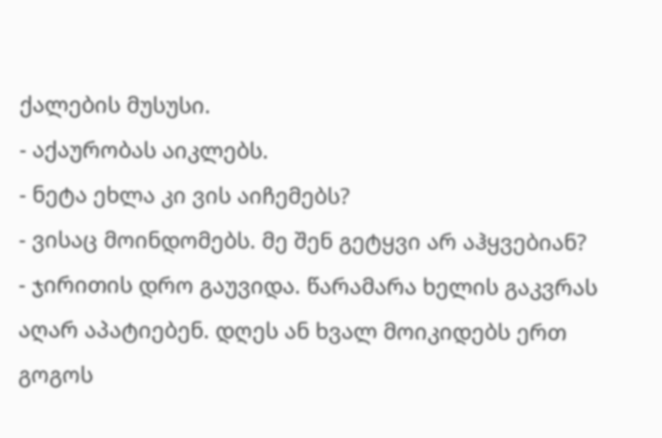ქალების მუსუსი.
- აქაურობას აიკლებს.
- ნეტა ეხლა კი ვის აიჩემებს?
- ვისაც მოინდომებს. მე შენ გეტყვი არ აჰყვებიან?
- ჯირითის დრო გაუვიდა. წარამარა ხელის გაკვრას აღარ აპატიებენ. დღეს ან ხვალ მოიკიდებს ერთ გოგოს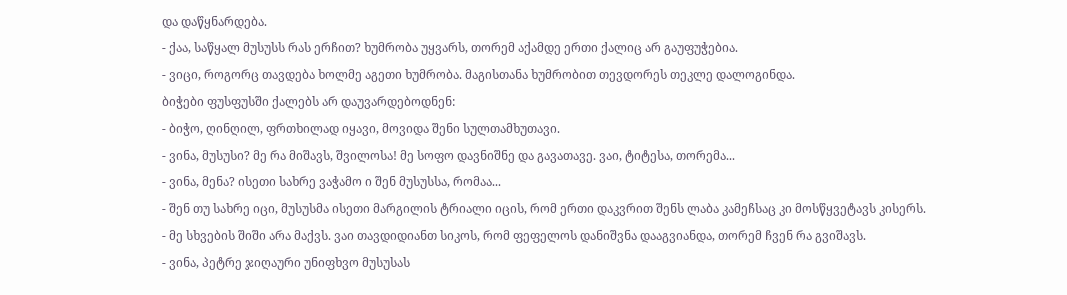და დაწყნარდება.
- ქაა, საწყალ მუსუსს რას ერჩით? ხუმრობა უყვარს, თორემ აქამდე ერთი ქალიც არ გაუფუჭებია.
- ვიცი, როგორც თავდება ხოლმე აგეთი ხუმრობა. მაგისთანა ხუმრობით თევდორეს თეკლე დალოგინდა.
ბიჭები ფუსფუსში ქალებს არ დაუვარდებოდნენ:
- ბიჭო, ღინღილ, ფრთხილად იყავი, მოვიდა შენი სულთამხუთავი.
- ვინა, მუსუსი? მე რა მიშავს, შვილოსა! მე სოფო დავნიშნე და გავათავე. ვაი, ტიტესა, თორემა...
- ვინა, მენა? ისეთი სახრე ვაჭამო ი შენ მუსუსსა, რომაა...
- შენ თუ სახრე იცი, მუსუსმა ისეთი მარგილის ტრიალი იცის, რომ ერთი დაკვრით შენს ლაბა კამეჩსაც კი მოსწყვეტავს კისერს.
- მე სხვების შიში არა მაქვს. ვაი თავდიდიანთ სიკოს, რომ ფეფელოს დანიშვნა დააგვიანდა, თორემ ჩვენ რა გვიშავს.
- ვინა, პეტრე ჯიღაური უნიფხვო მუსუსას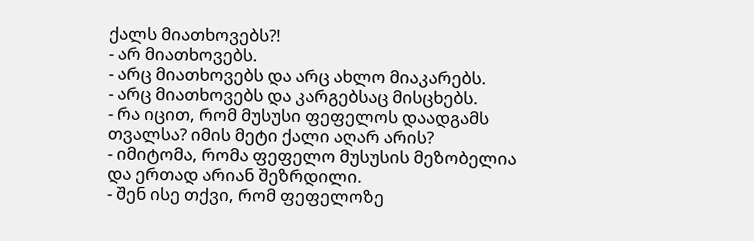ქალს მიათხოვებს?!
- არ მიათხოვებს.
- არც მიათხოვებს და არც ახლო მიაკარებს.
- არც მიათხოვებს და კარგებსაც მისცხებს.
- რა იცით, რომ მუსუსი ფეფელოს დაადგამს თვალსა? იმის მეტი ქალი აღარ არის?
- იმიტომა, რომა ფეფელო მუსუსის მეზობელია და ერთად არიან შეზრდილი.
- შენ ისე თქვი, რომ ფეფელოზე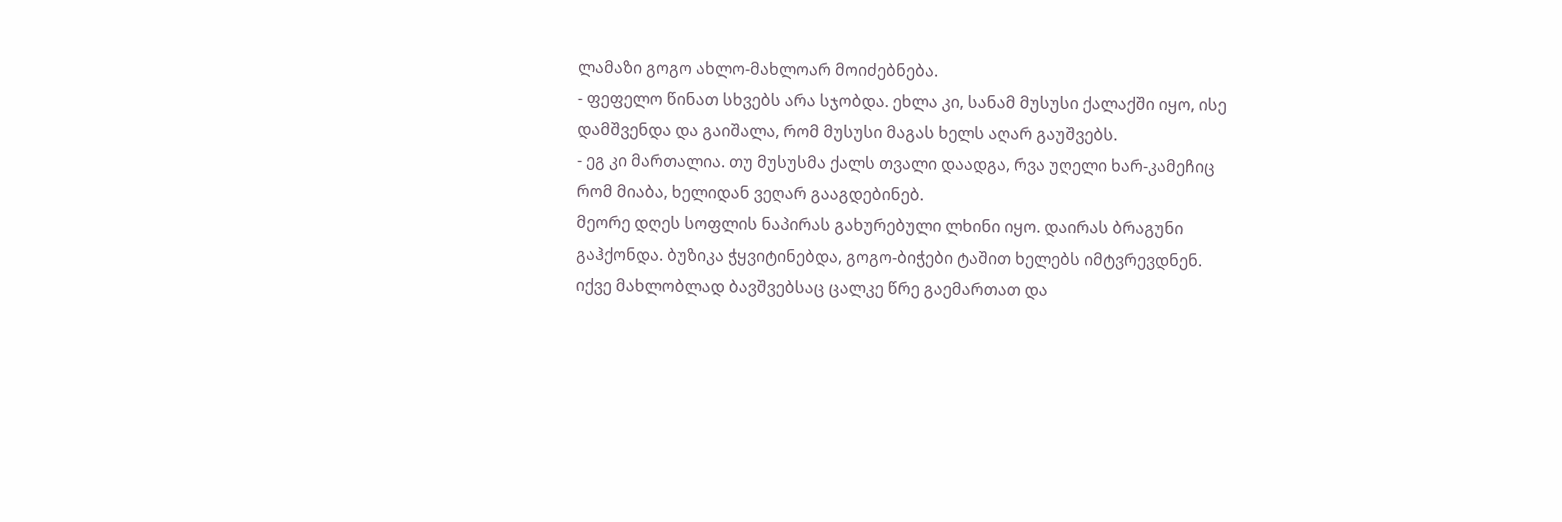ლამაზი გოგო ახლო-მახლოარ მოიძებნება.
- ფეფელო წინათ სხვებს არა სჯობდა. ეხლა კი, სანამ მუსუსი ქალაქში იყო, ისე დამშვენდა და გაიშალა, რომ მუსუსი მაგას ხელს აღარ გაუშვებს.
- ეგ კი მართალია. თუ მუსუსმა ქალს თვალი დაადგა, რვა უღელი ხარ-კამეჩიც რომ მიაბა, ხელიდან ვეღარ გააგდებინებ.
მეორე დღეს სოფლის ნაპირას გახურებული ლხინი იყო. დაირას ბრაგუნი გაჰქონდა. ბუზიკა ჭყვიტინებდა, გოგო-ბიჭები ტაშით ხელებს იმტვრევდნენ. იქვე მახლობლად ბავშვებსაც ცალკე წრე გაემართათ და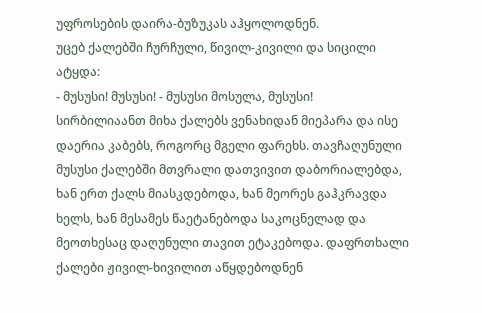უფროსების დაირა-ბუზუკას აჰყოლოდნენ.
უცებ ქალებში ჩურჩული, წივილ-კივილი და სიცილი ატყდა:
- მუსუსი! მუსუსი! - მუსუსი მოსულა, მუსუსი!
სირბილიაანთ მიხა ქალებს ვენახიდან მიეპარა და ისე დაერია კაბებს, როგორც მგელი ფარეხს. თავჩაღუნული მუსუსი ქალებში მთვრალი დათვივით დაბორიალებდა, ხან ერთ ქალს მიასკდებოდა, ხან მეორეს გაჰკრავდა ხელს, ხან მესამეს წაეტანებოდა საკოცნელად და მეოთხესაც დაღუნული თავით ეტაკებოდა. დაფრთხალი ქალები ჟივილ-ხივილით აწყდებოდნენ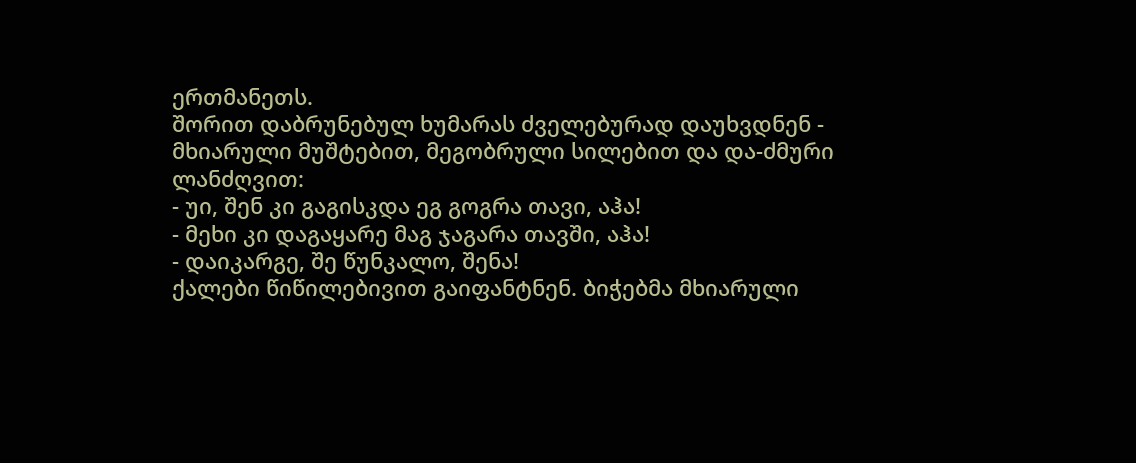ერთმანეთს.
შორით დაბრუნებულ ხუმარას ძველებურად დაუხვდნენ - მხიარული მუშტებით, მეგობრული სილებით და და-ძმური ლანძღვით:
- უი, შენ კი გაგისკდა ეგ გოგრა თავი, აჰა!
- მეხი კი დაგაყარე მაგ ჯაგარა თავში, აჰა!
- დაიკარგე, შე წუნკალო, შენა!
ქალები წიწილებივით გაიფანტნენ. ბიჭებმა მხიარული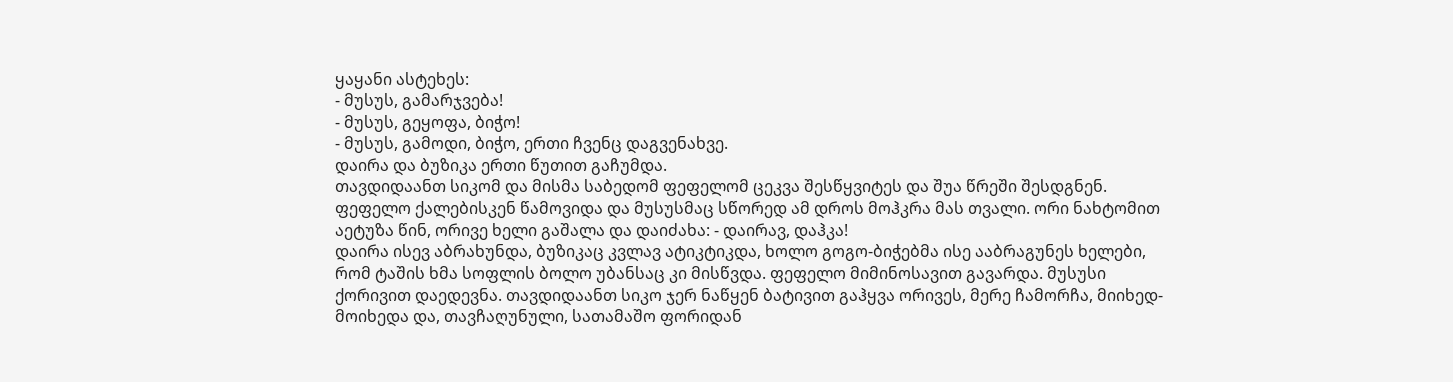ყაყანი ასტეხეს:
- მუსუს, გამარჯვება!
- მუსუს, გეყოფა, ბიჭო!
- მუსუს, გამოდი, ბიჭო, ერთი ჩვენც დაგვენახვე.
დაირა და ბუზიკა ერთი წუთით გაჩუმდა.
თავდიდაანთ სიკომ და მისმა საბედომ ფეფელომ ცეკვა შესწყვიტეს და შუა წრეში შესდგნენ. ფეფელო ქალებისკენ წამოვიდა და მუსუსმაც სწორედ ამ დროს მოჰკრა მას თვალი. ორი ნახტომით აეტუზა წინ, ორივე ხელი გაშალა და დაიძახა: - დაირავ, დაჰკა!
დაირა ისევ აბრახუნდა, ბუზიკაც კვლავ ატიკტიკდა, ხოლო გოგო-ბიჭებმა ისე ააბრაგუნეს ხელები, რომ ტაშის ხმა სოფლის ბოლო უბანსაც კი მისწვდა. ფეფელო მიმინოსავით გავარდა. მუსუსი ქორივით დაედევნა. თავდიდაანთ სიკო ჯერ ნაწყენ ბატივით გაჰყვა ორივეს, მერე ჩამორჩა, მიიხედ-მოიხედა და, თავჩაღუნული, სათამაშო ფორიდან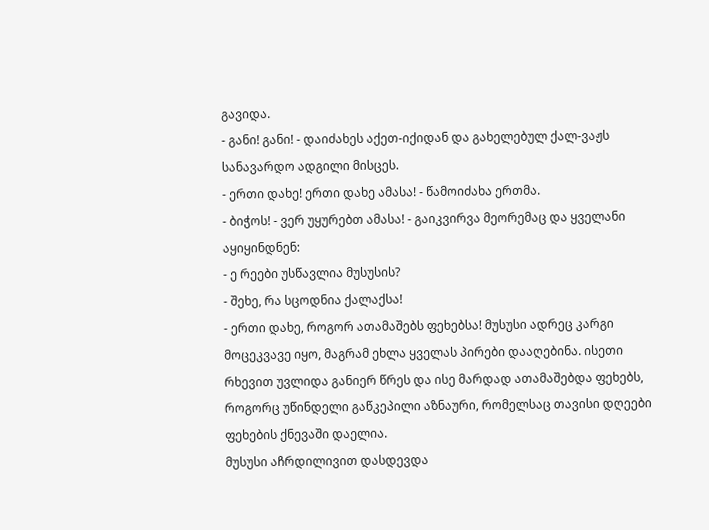გავიდა.
- განი! განი! - დაიძახეს აქეთ-იქიდან და გახელებულ ქალ-ვაჟს სანავარდო ადგილი მისცეს.
- ერთი დახე! ერთი დახე ამასა! - წამოიძახა ერთმა.
- ბიჭოს! - ვერ უყურებთ ამასა! - გაიკვირვა მეორემაც და ყველანი აყიყინდნენ:
- ე რეები უსწავლია მუსუსის?
- შეხე, რა სცოდნია ქალაქსა!
- ერთი დახე, როგორ ათამაშებს ფეხებსა! მუსუსი ადრეც კარგი მოცეკვავე იყო, მაგრამ ეხლა ყველას პირები დააღებინა. ისეთი რხევით უვლიდა განიერ წრეს და ისე მარდად ათამაშებდა ფეხებს, როგორც უწინდელი გაწკეპილი აზნაური, რომელსაც თავისი დღეები ფეხების ქნევაში დაელია.
მუსუსი აჩრდილივით დასდევდა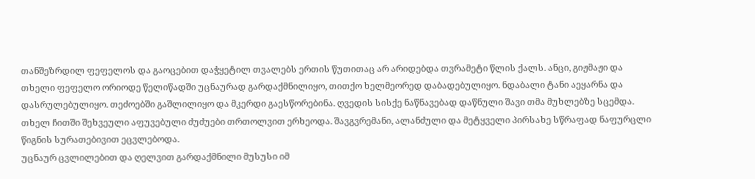თანშეზრდილ ფეფელოს და გაოცებით დაჭყეტილ თვალებს ერთის წუთითაც არ არიდებდა თვრამეტი წლის ქალს. ანცი, გიჟმაჟი და თხელი ფეფელო ორიოდე წელიწადში უცნაურად გარდაქმნილიყო, თითქო ხელმეორედ დაბადებულიყო. ნდაბალი ტანი აეყარნა და დასრულებულიყო. თეძოებში გაშლილიყო და მკერდი გაესწორებინა. ღვედის სისქე ნაწნავებად დაწნული შავი თმა მუხლებზე სცემდა. თხელ ჩითში შეხვეული აფუვებული ძუძუები თრთოლვით ერხეოდა. შავგვრემანი, ალანძული და მეტყველი პირსახე სწრაფად ნაფურცლი წიგნის სურათებივით ეცვლებოდა.
უცნაურ ცვლილებით და ღელვით გარდაქმნილი მუსუსი იმ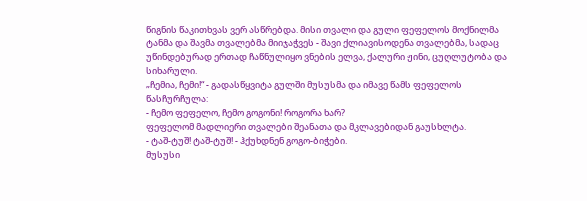წიგნის წაკითხვას ვერ ასწრებდა. მისი თვალი და გული ფეფელოს მოქნილმა ტანმა და შავმა თვალებმა მიიჯაჭვეს - შავი ქლიავისოდენა თვალებმა, სადაც უწინდებურად ერთად ჩაწნულიყო ვნების ელვა, ქალური ჟინი, ცუღლუტობა და სიხარული.
„ჩემია, ჩემი!“ - გადასწყვიტა გულში მუსუსმა და იმავე წამს ფეფელოს წასჩურჩულა:
- ჩემო ფეფელო, ჩემო გოგონი! როგორა ხარ?
ფეფელომ მადლიერი თვალები შეანათა და მკლავებიდან გაუსხლტა.
- ტაშ-ტუშ! ტაშ-ტუშ! - ჰქუხდნენ გოგო-ბიჭები.
მუსუსი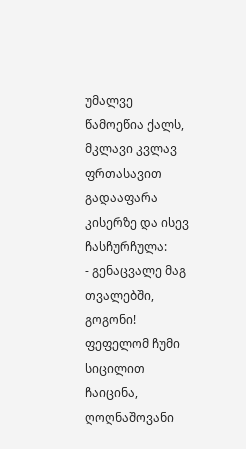უმალვე წამოეწია ქალს, მკლავი კვლავ ფრთასავით გადააფარა კისერზე და ისევ ჩასჩურჩულა:
- გენაცვალე მაგ თვალებში, გოგონი!
ფეფელომ ჩუმი სიცილით ჩაიცინა, ღოღნაშოვანი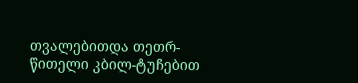თვალებითდა თეთრ-წითელი კბილ-ტუჩებით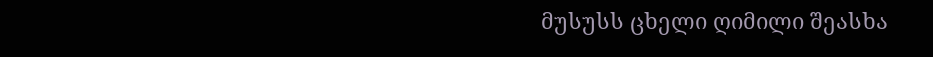მუსუსს ცხელი ღიმილი შეასხა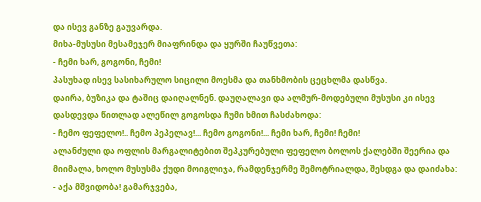და ისევ განზე გაუვარდა.
მიხა-მუსუსი მესამეჯერ მიაფრინდა და ყურში ჩაუწვეთა:
- ჩემი ხარ, გოგონი, ჩემი!
პასუხად ისევ სასიხარულო სიცილი მოესმა და თანხმობის ცეცხლმა დასწვა.
დაირა, ბუზიკა და ტაშიც დაიღალნენ. დაუღალავი და ალმურ-მოდებული მუსუსი კი ისევ დასდევდა წითლად ალეწილ გოგოსდა ჩუმი ხმით ჩასძახოდა:
- ჩემო ფეფელო!.. ჩემო პეპელავ!... ჩემო გოგონი!... ჩემი ხარ, ჩემი! ჩემი!
ალანძული და ოფლის მარგალიტებით შეპკურებული ფეფელო ბოლოს ქალებში შეერია და მიიმალა, ხოლო მუსუსმა ქუდი მოიგლიჯა, რამდენჯერმე შემოტრიალდა, შესდგა და დაიძახა:
- აქა მშვიდობა! გამარჯვება,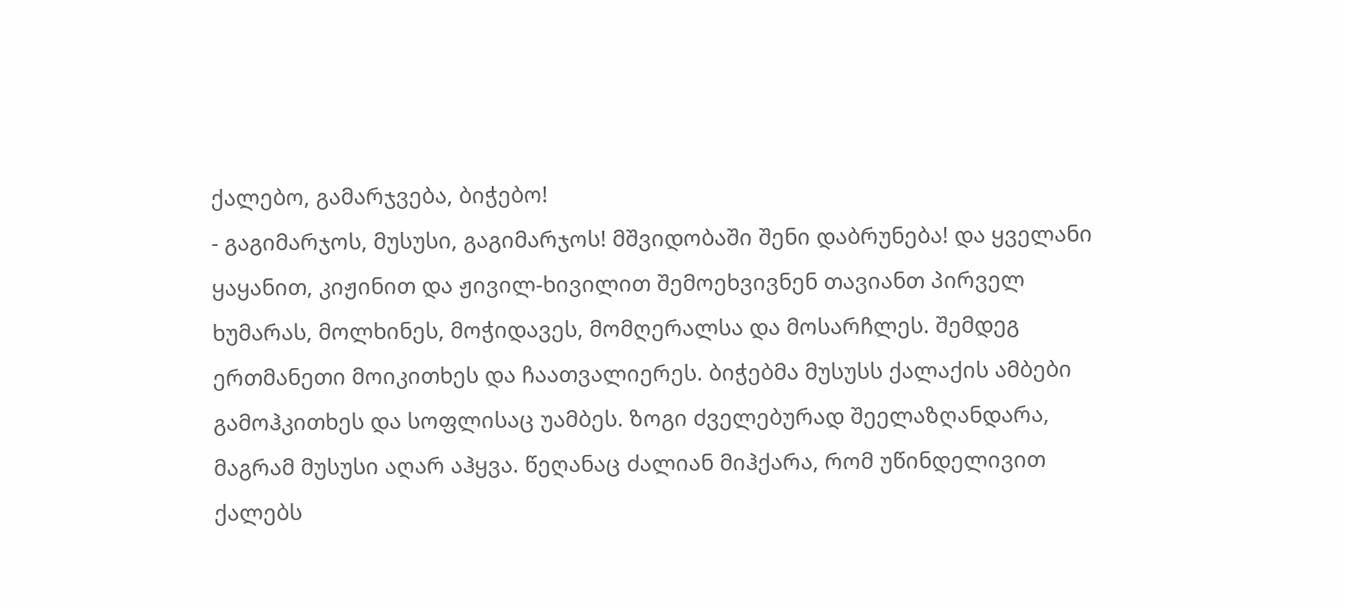ქალებო, გამარჯვება, ბიჭებო!
- გაგიმარჯოს, მუსუსი, გაგიმარჯოს! მშვიდობაში შენი დაბრუნება! და ყველანი ყაყანით, კიჟინით და ჟივილ-ხივილით შემოეხვივნენ თავიანთ პირველ ხუმარას, მოლხინეს, მოჭიდავეს, მომღერალსა და მოსარჩლეს. შემდეგ ერთმანეთი მოიკითხეს და ჩაათვალიერეს. ბიჭებმა მუსუსს ქალაქის ამბები გამოჰკითხეს და სოფლისაც უამბეს. ზოგი ძველებურად შეელაზღანდარა, მაგრამ მუსუსი აღარ აჰყვა. წეღანაც ძალიან მიჰქარა, რომ უწინდელივით ქალებს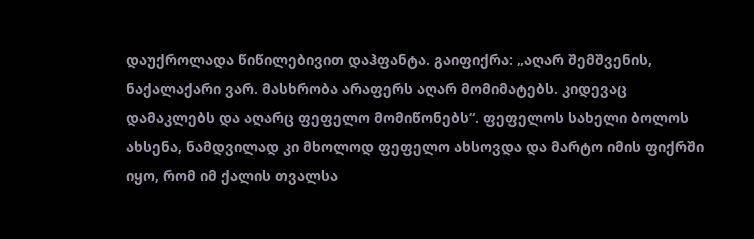დაუქროლადა წიწილებივით დაჰფანტა. გაიფიქრა: „აღარ შემშვენის, ნაქალაქარი ვარ. მასხრობა არაფერს აღარ მომიმატებს. კიდევაც დამაკლებს და აღარც ფეფელო მომიწონებს“. ფეფელოს სახელი ბოლოს ახსენა, ნამდვილად კი მხოლოდ ფეფელო ახსოვდა და მარტო იმის ფიქრში იყო, რომ იმ ქალის თვალსა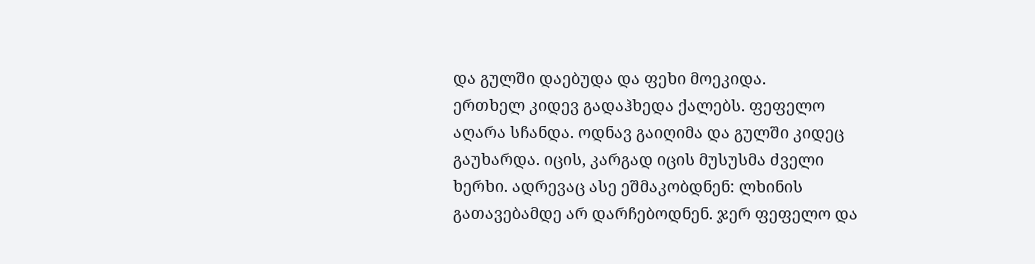და გულში დაებუდა და ფეხი მოეკიდა.
ერთხელ კიდევ გადაჰხედა ქალებს. ფეფელო აღარა სჩანდა. ოდნავ გაიღიმა და გულში კიდეც გაუხარდა. იცის, კარგად იცის მუსუსმა ძველი ხერხი. ადრევაც ასე ეშმაკობდნენ: ლხინის გათავებამდე არ დარჩებოდნენ. ჯერ ფეფელო და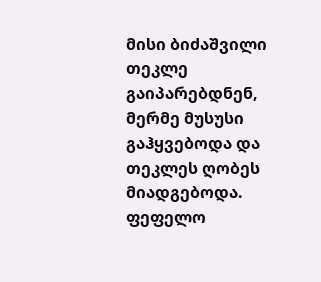მისი ბიძაშვილი თეკლე გაიპარებდნენ, მერმე მუსუსი გაჰყვებოდა და თეკლეს ღობეს მიადგებოდა. ფეფელო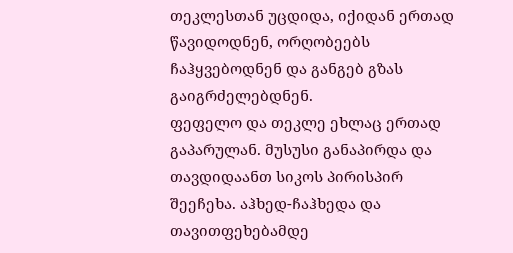თეკლესთან უცდიდა, იქიდან ერთად წავიდოდნენ, ორღობეებს ჩაჰყვებოდნენ და განგებ გზას გაიგრძელებდნენ.
ფეფელო და თეკლე ეხლაც ერთად გაპარულან. მუსუსი განაპირდა და თავდიდაანთ სიკოს პირისპირ შეეჩეხა. აჰხედ-ჩაჰხედა და თავითფეხებამდე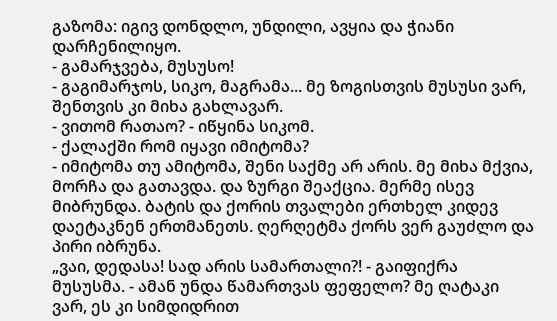გაზომა: იგივ დონდლო, უნდილი, ავყია და ჭიანი დარჩენილიყო.
- გამარჯვება, მუსუსო!
- გაგიმარჯოს, სიკო, მაგრამა... მე ზოგისთვის მუსუსი ვარ, შენთვის კი მიხა გახლავარ.
- ვითომ რათაო? - იწყინა სიკომ.
- ქალაქში რომ იყავი იმიტომა?
- იმიტომა თუ ამიტომა, შენი საქმე არ არის. მე მიხა მქვია, მორჩა და გათავდა. და ზურგი შეაქცია. მერმე ისევ მიბრუნდა. ბატის და ქორის თვალები ერთხელ კიდევ დაეტაკნენ ერთმანეთს. ღერღეტმა ქორს ვერ გაუძლო და პირი იბრუნა.
„ვაი, დედასა! სად არის სამართალი?! - გაიფიქრა მუსუსმა. - ამან უნდა წამართვას ფეფელო? მე ღატაკი ვარ, ეს კი სიმდიდრით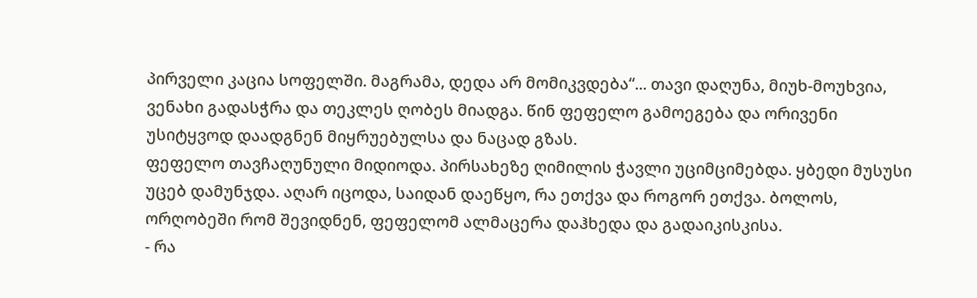პირველი კაცია სოფელში. მაგრამა, დედა არ მომიკვდება“... თავი დაღუნა, მიუხ-მოუხვია, ვენახი გადასჭრა და თეკლეს ღობეს მიადგა. წინ ფეფელო გამოეგება და ორივენი უსიტყვოდ დაადგნენ მიყრუებულსა და ნაცად გზას.
ფეფელო თავჩაღუნული მიდიოდა. პირსახეზე ღიმილის ჭავლი უციმციმებდა. ყბედი მუსუსი უცებ დამუნჯდა. აღარ იცოდა, საიდან დაეწყო, რა ეთქვა და როგორ ეთქვა. ბოლოს, ორღობეში რომ შევიდნენ, ფეფელომ ალმაცერა დაჰხედა და გადაიკისკისა.
- რა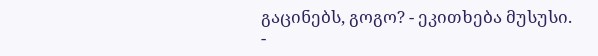გაცინებს, გოგო? - ეკითხება მუსუსი.
-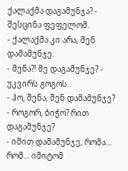ქალაქმა დაგამუნჯა? - შესცინა ფეფელომ.
- ქალაქმა კი არა, შენ დამამუნჯე.
- მენა?! მე დაგამუნჯე? - უკვირს გოგოს.
- ჰო, შენა, შენ დამამუნჯე?
- როგორ, ბიჭო? რით დაგამუნჯე?
- იმით დამამუნჯე, რომა... რომ... იმიტომ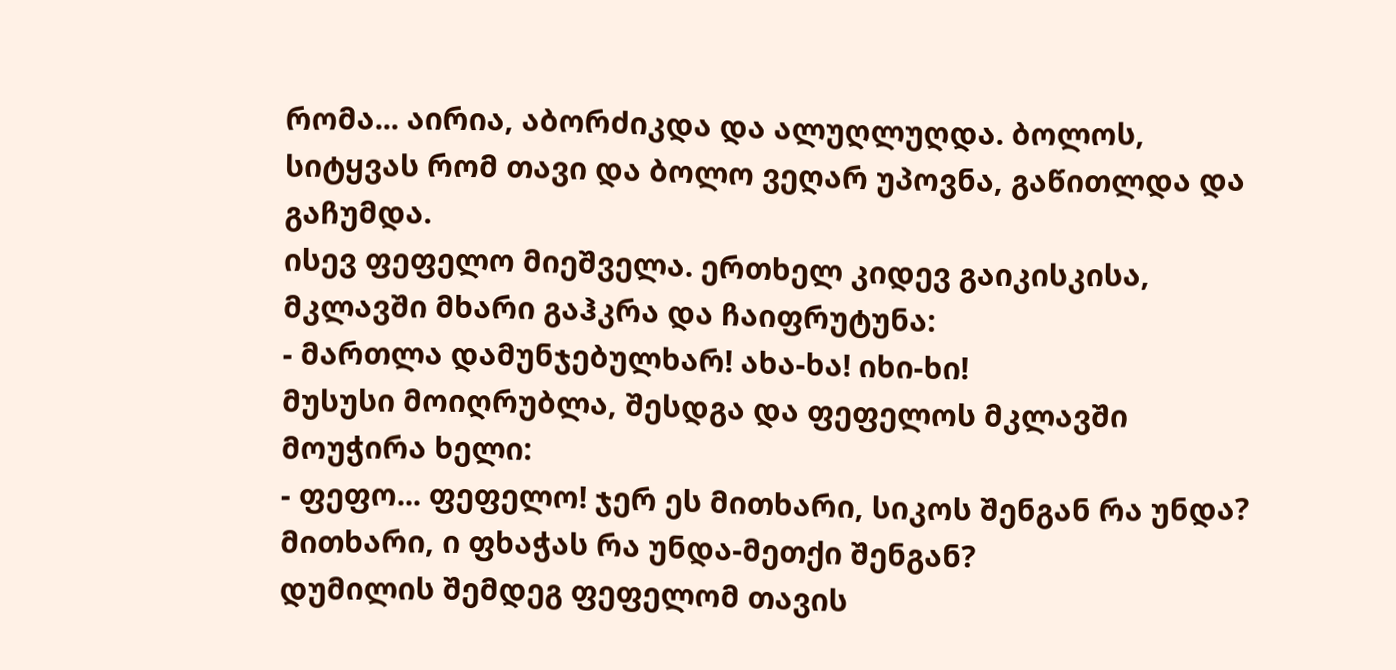რომა... აირია, აბორძიკდა და ალუღლუღდა. ბოლოს, სიტყვას რომ თავი და ბოლო ვეღარ უპოვნა, გაწითლდა და გაჩუმდა.
ისევ ფეფელო მიეშველა. ერთხელ კიდევ გაიკისკისა, მკლავში მხარი გაჰკრა და ჩაიფრუტუნა:
- მართლა დამუნჯებულხარ! ახა-ხა! იხი-ხი!
მუსუსი მოიღრუბლა, შესდგა და ფეფელოს მკლავში მოუჭირა ხელი:
- ფეფო... ფეფელო! ჯერ ეს მითხარი, სიკოს შენგან რა უნდა? მითხარი, ი ფხაჭას რა უნდა-მეთქი შენგან?
დუმილის შემდეგ ფეფელომ თავის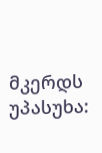მკერდს უპასუხა: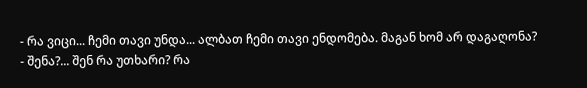- რა ვიცი... ჩემი თავი უნდა... ალბათ ჩემი თავი ენდომება. მაგან ხომ არ დაგაღონა?
- შენა?... შენ რა უთხარი? რა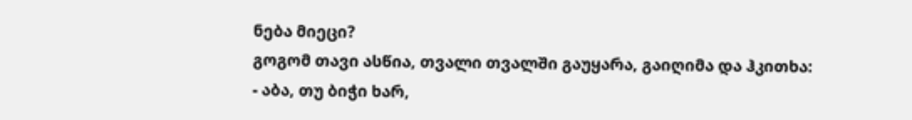ნება მიეცი?
გოგომ თავი ასწია, თვალი თვალში გაუყარა, გაიღიმა და ჰკითხა:
- აბა, თუ ბიჭი ხარ,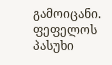გამოიცანი.
ფეფელოს პასუხი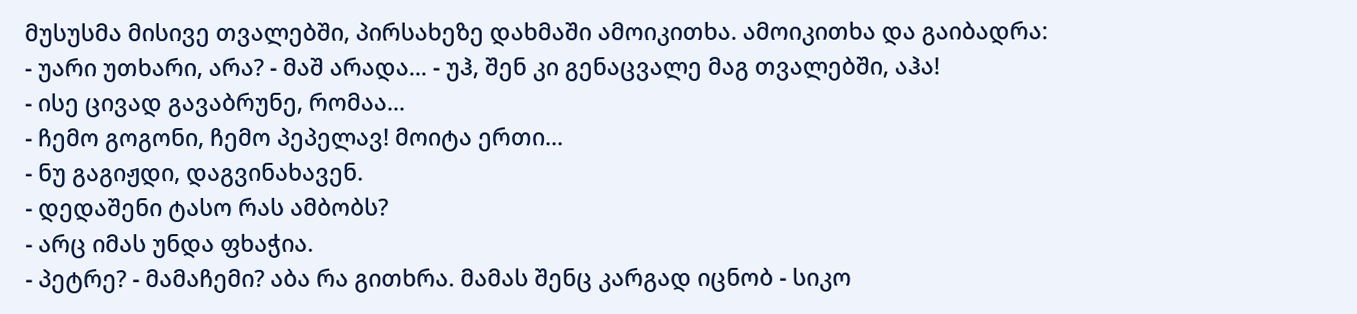მუსუსმა მისივე თვალებში, პირსახეზე დახმაში ამოიკითხა. ამოიკითხა და გაიბადრა:
- უარი უთხარი, არა? - მაშ არადა... - უჰ, შენ კი გენაცვალე მაგ თვალებში, აჰა!
- ისე ცივად გავაბრუნე, რომაა...
- ჩემო გოგონი, ჩემო პეპელავ! მოიტა ერთი...
- ნუ გაგიჟდი, დაგვინახავენ.
- დედაშენი ტასო რას ამბობს?
- არც იმას უნდა ფხაჭია.
- პეტრე? - მამაჩემი? აბა რა გითხრა. მამას შენც კარგად იცნობ - სიკო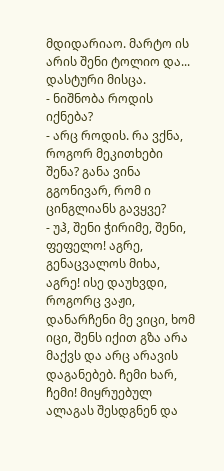მდიდარიაო. მარტო ის არის შენი ტოლიო და... დასტური მისცა.
- ნიშნობა როდის იქნება?
- არც როდის. რა ვქნა, როგორ მეკითხები შენა? განა ვინა გგონივარ, რომ ი ცინგლიანს გავყვე?
- უჰ, შენი ჭირიმე, შენი, ფეფელო! აგრე, გენაცვალოს მიხა, აგრე! ისე დაუხვდი, როგორც ვაჟი, დანარჩენი მე ვიცი, ხომ იცი, შენს იქით გზა არა მაქვს და არც არავის დაგანებებ. ჩემი ხარ, ჩემი! მიყრუებულ ალაგას შესდგნენ და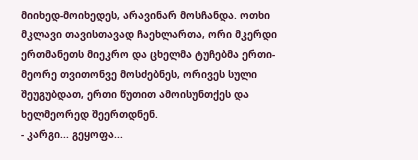მიიხედ-მოიხედეს, არავინარ მოსჩანდა. ოთხი მკლავი თავისთავად ჩაეხლართა, ორი მკერდი ერთმანეთს მიეკრო და ცხელმა ტუჩებმა ერთი-მეორე თვითონვე მოსძებნეს, ორივეს სული შეუგუბდათ, ერთი წუთით ამოისუნთქეს და ხელმეორედ შეერთდნენ.
- კარგი... გეყოფა...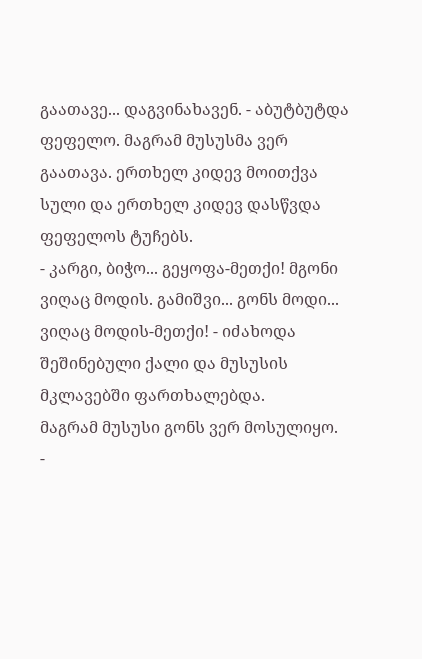გაათავე... დაგვინახავენ. - აბუტბუტდა ფეფელო. მაგრამ მუსუსმა ვერ გაათავა. ერთხელ კიდევ მოითქვა სული და ერთხელ კიდევ დასწვდა ფეფელოს ტუჩებს.
- კარგი, ბიჭო... გეყოფა-მეთქი! მგონი ვიღაც მოდის. გამიშვი... გონს მოდი... ვიღაც მოდის-მეთქი! - იძახოდა შეშინებული ქალი და მუსუსის მკლავებში ფართხალებდა.
მაგრამ მუსუსი გონს ვერ მოსულიყო.
-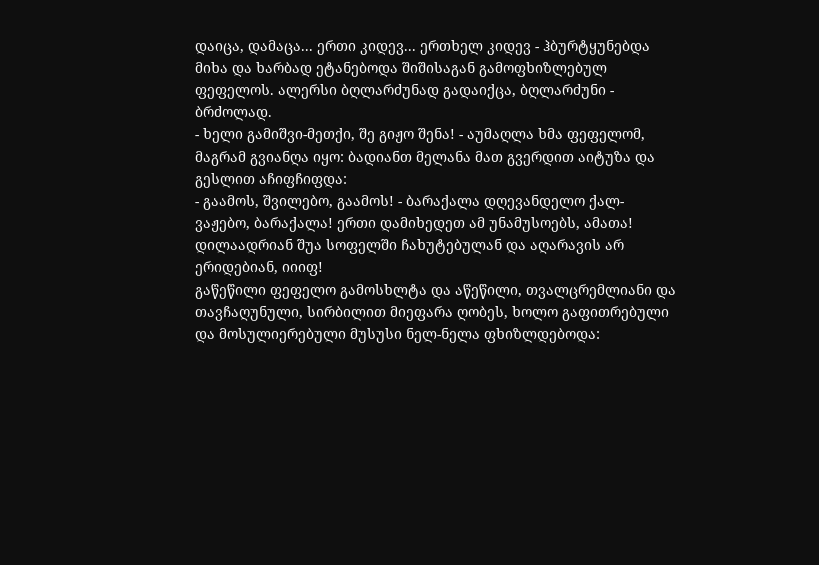დაიცა, დამაცა... ერთი კიდევ... ერთხელ კიდევ - ჰბურტყუნებდა მიხა და ხარბად ეტანებოდა შიშისაგან გამოფხიზლებულ ფეფელოს. ალერსი ბღლარძუნად გადაიქცა, ბღლარძუნი - ბრძოლად.
- ხელი გამიშვი-მეთქი, შე გიჟო შენა! - აუმაღლა ხმა ფეფელომ, მაგრამ გვიანღა იყო: ბადიანთ მელანა მათ გვერდით აიტუზა და გესლით აჩიფჩიფდა:
- გაამოს, შვილებო, გაამოს! - ბარაქალა დღევანდელო ქალ-ვაჟებო, ბარაქალა! ერთი დამიხედეთ ამ უნამუსოებს, ამათა! დილაადრიან შუა სოფელში ჩახუტებულან და აღარავის არ ერიდებიან, იიიფ!
გაწეწილი ფეფელო გამოსხლტა და აწეწილი, თვალცრემლიანი და თავჩაღუნული, სირბილით მიეფარა ღობეს, ხოლო გაფითრებული და მოსულიერებული მუსუსი ნელ-ნელა ფხიზლდებოდა: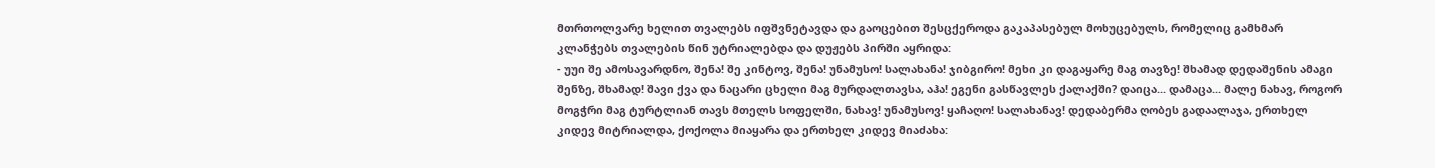მთრთოლვარე ხელით თვალებს იფშვნეტავდა და გაოცებით შესცქეროდა გაკაპასებულ მოხუცებულს, რომელიც გამხმარ კლანჭებს თვალების წინ უტრიალებდა და დუჟებს პირში აყრიდა:
- უუი შე ამოსავარდნო, შენა! შე კინტოვ, შენა! უნამუსო! სალახანა! ჯიბგირო! მეხი კი დაგაყარე მაგ თავზე! შხამად დედაშენის ამაგი შენზე, შხამად! შავი ქვა და ნაცარი ცხელი მაგ მურდალთავსა, აჰა! ეგენი გასწავლეს ქალაქში? დაიცა... დამაცა... მალე ნახავ, როგორ მოგჭრი მაგ ტურტლიან თავს მთელს სოფელში, ნახავ! უნამუსოვ! ყაჩაღო! სალახანავ! დედაბერმა ღობეს გადაალაჯა, ერთხელ კიდევ მიტრიალდა, ქოქოლა მიაყარა და ერთხელ კიდევ მიაძახა: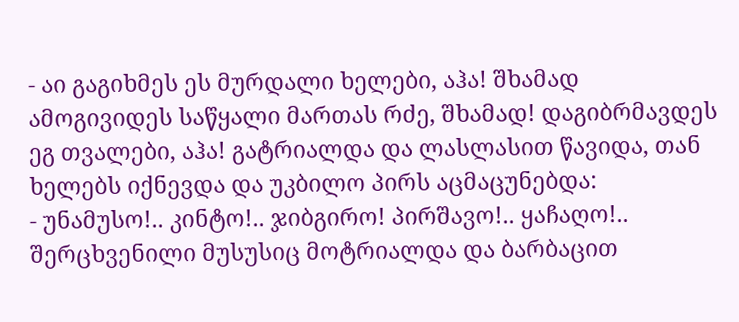- აი გაგიხმეს ეს მურდალი ხელები, აჰა! შხამად ამოგივიდეს საწყალი მართას რძე, შხამად! დაგიბრმავდეს ეგ თვალები, აჰა! გატრიალდა და ლასლასით წავიდა, თან ხელებს იქნევდა და უკბილო პირს აცმაცუნებდა:
- უნამუსო!.. კინტო!.. ჯიბგირო! პირშავო!.. ყაჩაღო!..
შერცხვენილი მუსუსიც მოტრიალდა და ბარბაცით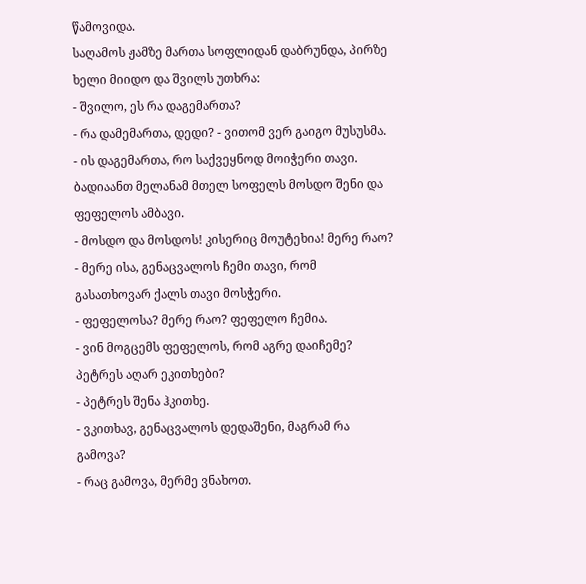წამოვიდა.
საღამოს ჟამზე მართა სოფლიდან დაბრუნდა, პირზე ხელი მიიდო და შვილს უთხრა:
- შვილო, ეს რა დაგემართა?
- რა დამემართა, დედი? - ვითომ ვერ გაიგო მუსუსმა.
- ის დაგემართა, რო საქვეყნოდ მოიჭერი თავი. ბადიაანთ მელანამ მთელ სოფელს მოსდო შენი და ფეფელოს ამბავი.
- მოსდო და მოსდოს! კისერიც მოუტეხია! მერე რაო?
- მერე ისა, გენაცვალოს ჩემი თავი, რომ გასათხოვარ ქალს თავი მოსჭერი.
- ფეფელოსა? მერე რაო? ფეფელო ჩემია.
- ვინ მოგცემს ფეფელოს, რომ აგრე დაიჩემე? პეტრეს აღარ ეკითხები?
- პეტრეს შენა ჰკითხე.
- ვკითხავ, გენაცვალოს დედაშენი, მაგრამ რა გამოვა?
- რაც გამოვა, მერმე ვნახოთ.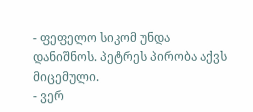- ფეფელო სიკომ უნდა დანიშნოს. პეტრეს პირობა აქვს მიცემული.
- ვერ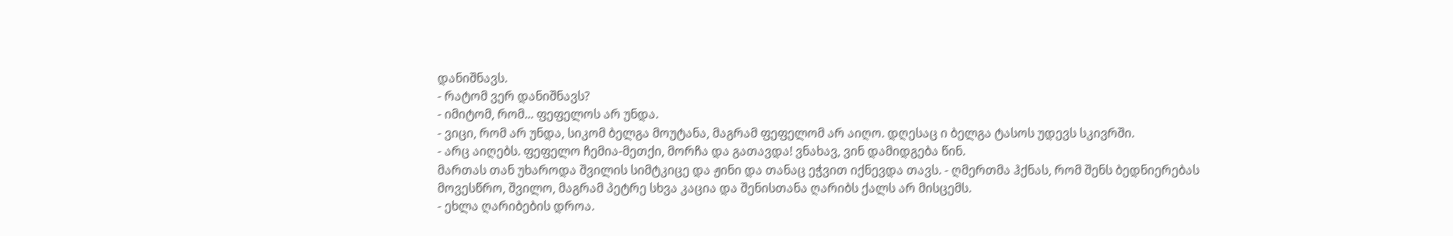დანიშნავს.
- რატომ ვერ დანიშნავს?
- იმიტომ, რომ... ფეფელოს არ უნდა.
- ვიცი, რომ არ უნდა, სიკომ ბელგა მოუტანა, მაგრამ ფეფელომ არ აიღო. დღესაც ი ბელგა ტასოს უდევს სკივრში.
- არც აიღებს. ფეფელო ჩემია-მეთქი, მორჩა და გათავდა! ვნახავ, ვინ დამიდგება წინ.
მართას თან უხაროდა შვილის სიმტკიცე და ჟინი და თანაც ეჭვით იქნევდა თავს. - ღმერთმა ჰქნას, რომ შენს ბედნიერებას მოვესწრო, შვილო, მაგრამ პეტრე სხვა კაცია და შენისთანა ღარიბს ქალს არ მისცემს.
- ეხლა ღარიბების დროა.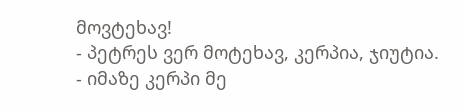მოვტეხავ!
- პეტრეს ვერ მოტეხავ, კერპია, ჯიუტია.
- იმაზე კერპი მე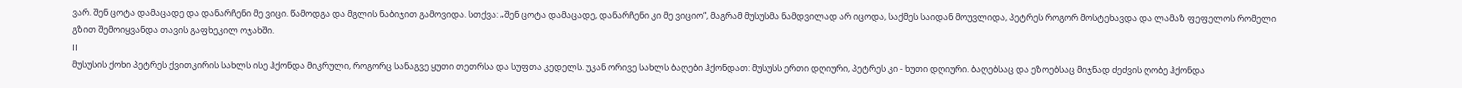ვარ. შენ ცოტა დამაცადე და დანარჩენი მე ვიცი. წამოდგა და მგლის ნაბიჯით გამოვიდა. სთქვა: „შენ ცოტა დამაცადე, დანარჩენი კი მე ვიციო“, მაგრამ მუსუსმა ნამდვილად არ იცოდა, საქმეს საიდან მოუვლიდა, პეტრეს როგორ მოსტეხავდა და ლამაზ ფეფელოს რომელი გზით შემოიყვანდა თავის გაფხეკილ ოჯახში.
II
მუსუსის ქოხი პეტრეს ქვითკირის სახლს ისე ჰქონდა მიკრული, როგორც სანაგვე ყუთი თეთრსა და სუფთა კედელს. უკან ორივე სახლს ბაღები ჰქონდათ: მუსუსს ერთი დღიური, პეტრეს კი - ხუთი დღიური. ბაღებსაც და ეზოებსაც მიჯნად ძეძვის ღობე ჰქონდა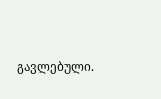გავლებული.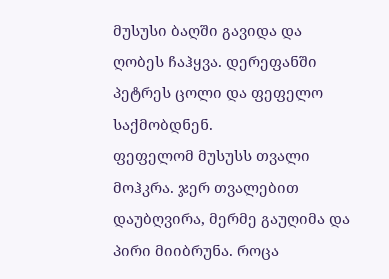მუსუსი ბაღში გავიდა და ღობეს ჩაჰყვა. დერეფანში პეტრეს ცოლი და ფეფელო საქმობდნენ.
ფეფელომ მუსუსს თვალი მოჰკრა. ჯერ თვალებით დაუბღვირა, მერმე გაუღიმა და პირი მიიბრუნა. როცა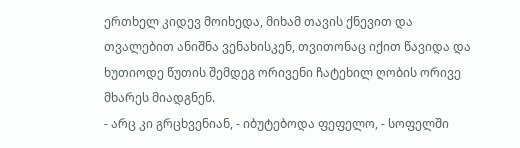ერთხელ კიდევ მოიხედა, მიხამ თავის ქნევით და თვალებით ანიშნა ვენახისკენ, თვითონაც იქით წავიდა და ხუთიოდე წუთის შემდეგ ორივენი ჩატეხილ ღობის ორივე მხარეს მიადგნენ.
- არც კი გრცხვენიან, - იბუტებოდა ფეფელო, - სოფელში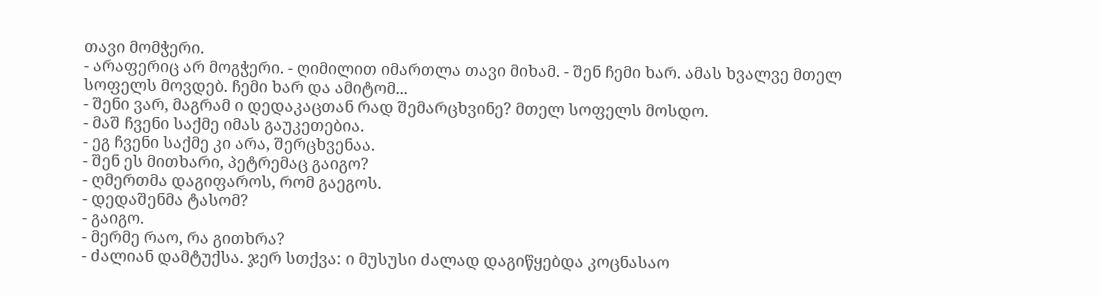თავი მომჭერი.
- არაფერიც არ მოგჭერი. - ღიმილით იმართლა თავი მიხამ. - შენ ჩემი ხარ. ამას ხვალვე მთელ სოფელს მოვდებ. ჩემი ხარ და ამიტომ...
- შენი ვარ, მაგრამ ი დედაკაცთან რად შემარცხვინე? მთელ სოფელს მოსდო.
- მაშ ჩვენი საქმე იმას გაუკეთებია.
- ეგ ჩვენი საქმე კი არა, შერცხვენაა.
- შენ ეს მითხარი, პეტრემაც გაიგო?
- ღმერთმა დაგიფაროს, რომ გაეგოს.
- დედაშენმა ტასომ?
- გაიგო.
- მერმე რაო, რა გითხრა?
- ძალიან დამტუქსა. ჯერ სთქვა: ი მუსუსი ძალად დაგიწყებდა კოცნასაო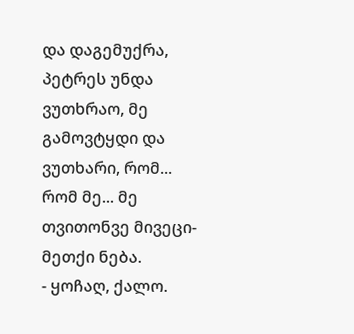და დაგემუქრა, პეტრეს უნდა ვუთხრაო, მე გამოვტყდი და ვუთხარი, რომ... რომ მე... მე თვითონვე მივეცი-მეთქი ნება.
- ყოჩაღ, ქალო.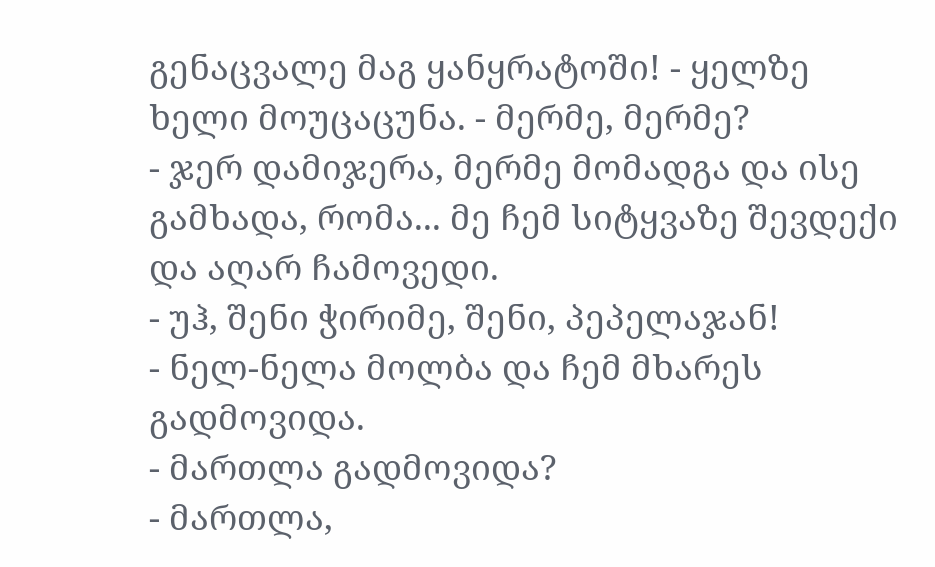გენაცვალე მაგ ყანყრატოში! - ყელზე ხელი მოუცაცუნა. - მერმე, მერმე?
- ჯერ დამიჯერა, მერმე მომადგა და ისე გამხადა, რომა... მე ჩემ სიტყვაზე შევდექი და აღარ ჩამოვედი.
- უჰ, შენი ჭირიმე, შენი, პეპელაჯან!
- ნელ-ნელა მოლბა და ჩემ მხარეს გადმოვიდა.
- მართლა გადმოვიდა?
- მართლა,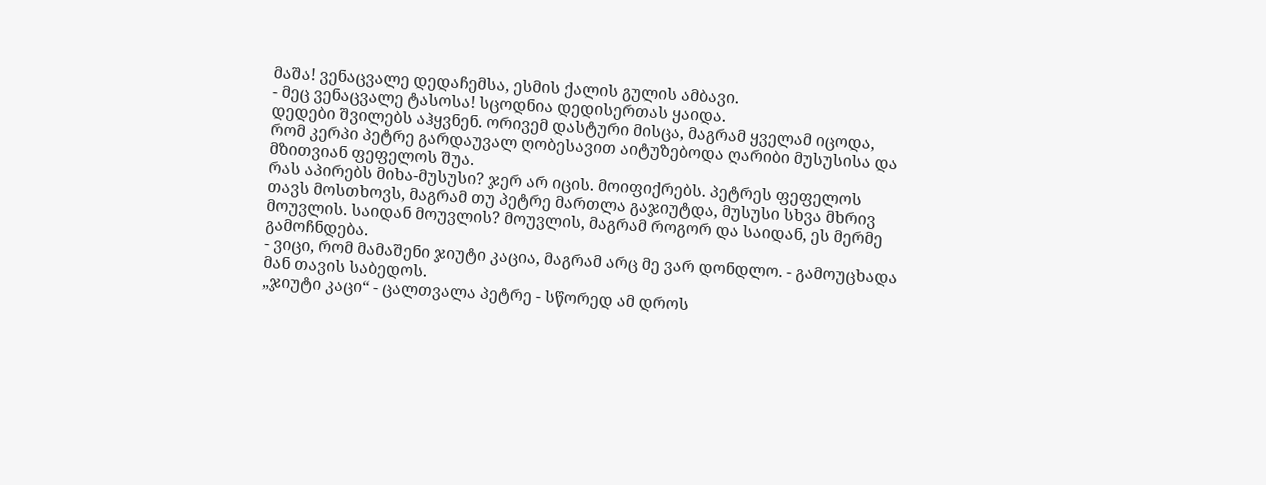მაშა! ვენაცვალე დედაჩემსა, ესმის ქალის გულის ამბავი.
- მეც ვენაცვალე ტასოსა! სცოდნია დედისერთას ყაიდა.
დედები შვილებს აჰყვნენ. ორივემ დასტური მისცა, მაგრამ ყველამ იცოდა, რომ კერპი პეტრე გარდაუვალ ღობესავით აიტუზებოდა ღარიბი მუსუსისა და მზითვიან ფეფელოს შუა.
რას აპირებს მიხა-მუსუსი? ჯერ არ იცის. მოიფიქრებს. პეტრეს ფეფელოს თავს მოსთხოვს, მაგრამ თუ პეტრე მართლა გაჯიუტდა, მუსუსი სხვა მხრივ მოუვლის. საიდან მოუვლის? მოუვლის, მაგრამ როგორ და საიდან, ეს მერმე გამოჩნდება.
- ვიცი, რომ მამაშენი ჯიუტი კაცია, მაგრამ არც მე ვარ დონდლო. - გამოუცხადა მან თავის საბედოს.
„ჯიუტი კაცი“ - ცალთვალა პეტრე - სწორედ ამ დროს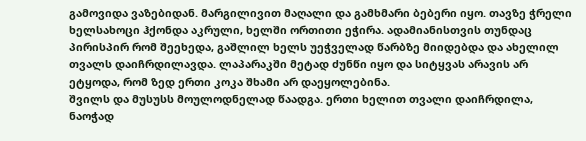გამოვიდა ვაზებიდან. მარგილივით მაღალი და გამხმარი ბებერი იყო. თავზე ჭრელი ხელსახოცი ჰქონდა აკრული, ხელში ორთითი ეჭირა. ადამიანისთვის თუნდაც პირისპირ რომ შეეხედა, გაშლილ ხელს უეჭველად წარბზე მიიდებდა და ახელილ თვალს დაიჩრდილავდა. ლაპარაკში მეტად ძუნწი იყო და სიტყვას არავის არ ეტყოდა, რომ ზედ ერთი კოკა შხამი არ დაეყოლებინა.
შვილს და მუსუსს მოულოდნელად წაადგა. ერთი ხელით თვალი დაიჩრდილა, ნაოჭად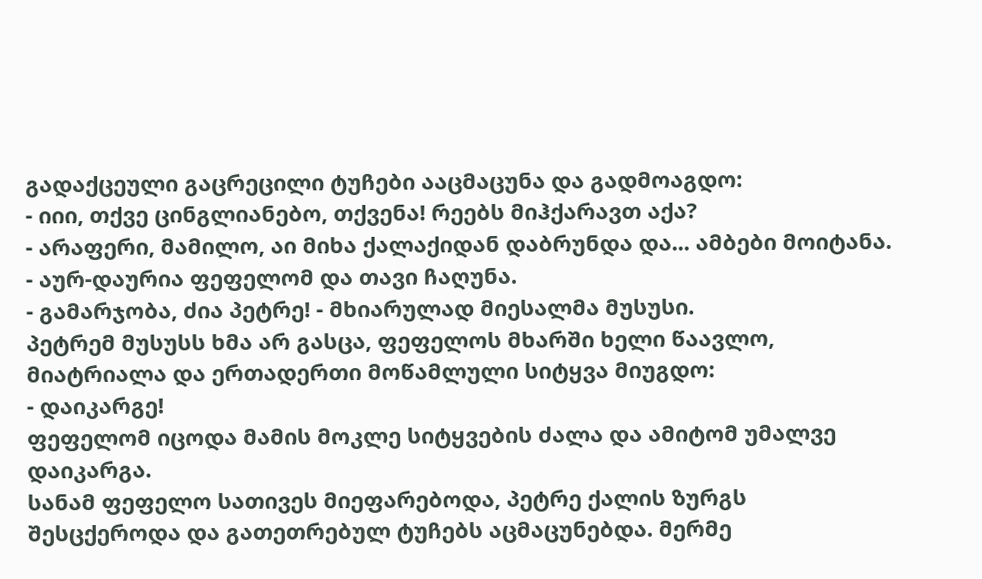გადაქცეული გაცრეცილი ტუჩები ააცმაცუნა და გადმოაგდო:
- იიი, თქვე ცინგლიანებო, თქვენა! რეებს მიჰქარავთ აქა?
- არაფერი, მამილო, აი მიხა ქალაქიდან დაბრუნდა და... ამბები მოიტანა. - აურ-დაურია ფეფელომ და თავი ჩაღუნა.
- გამარჯობა, ძია პეტრე! - მხიარულად მიესალმა მუსუსი.
პეტრემ მუსუსს ხმა არ გასცა, ფეფელოს მხარში ხელი წაავლო, მიატრიალა და ერთადერთი მოწამლული სიტყვა მიუგდო:
- დაიკარგე!
ფეფელომ იცოდა მამის მოკლე სიტყვების ძალა და ამიტომ უმალვე დაიკარგა.
სანამ ფეფელო სათივეს მიეფარებოდა, პეტრე ქალის ზურგს შესცქეროდა და გათეთრებულ ტუჩებს აცმაცუნებდა. მერმე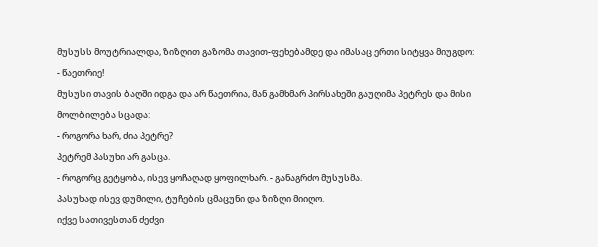მუსუსს მოუტრიალდა, ზიზღით გაზომა თავით-ფეხებამდე და იმასაც ერთი სიტყვა მიუგდო:
- წაეთრიე!
მუსუსი თავის ბაღში იდგა და არ წაეთრია, მან გამხმარ პირსახეში გაუღიმა პეტრეს და მისი მოლბილება სცადა:
- როგორა ხარ, ძია პეტრე?
პეტრემ პასუხი არ გასცა.
- როგორც გეტყობა, ისევ ყოჩაღად ყოფილხარ. - განაგრძო მუსუსმა.
პასუხად ისევ დუმილი, ტუჩების ცმაცუნი და ზიზღი მიიღო.
იქვე სათივესთან ძეძვი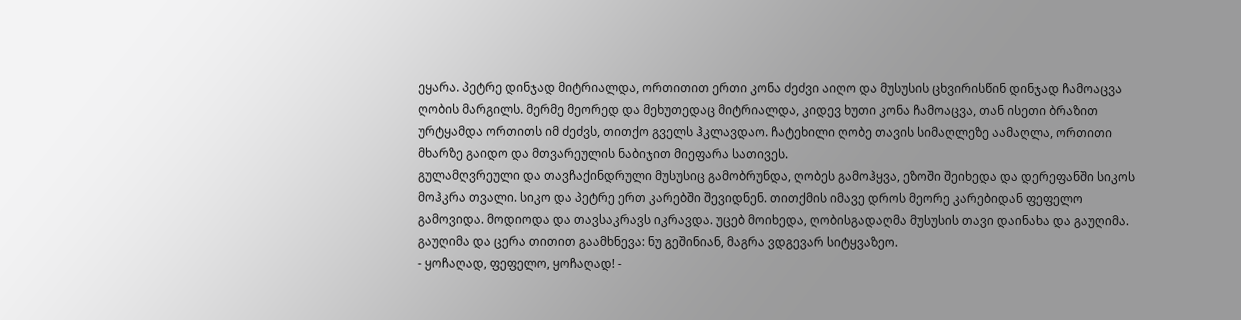ეყარა. პეტრე დინჯად მიტრიალდა, ორთითით ერთი კონა ძეძვი აიღო და მუსუსის ცხვირისწინ დინჯად ჩამოაცვა ღობის მარგილს. მერმე მეორედ და მეხუთედაც მიტრიალდა, კიდევ ხუთი კონა ჩამოაცვა, თან ისეთი ბრაზით ურტყამდა ორთითს იმ ძეძვს, თითქო გველს ჰკლავდაო. ჩატეხილი ღობე თავის სიმაღლეზე აამაღლა, ორთითი მხარზე გაიდო და მთვარეულის ნაბიჯით მიეფარა სათივეს.
გულამღვრეული და თავჩაქინდრული მუსუსიც გამობრუნდა, ღობეს გამოჰყვა, ეზოში შეიხედა და დერეფანში სიკოს მოჰკრა თვალი. სიკო და პეტრე ერთ კარებში შევიდნენ. თითქმის იმავე დროს მეორე კარებიდან ფეფელო გამოვიდა. მოდიოდა და თავსაკრავს იკრავდა. უცებ მოიხედა, ღობისგადაღმა მუსუსის თავი დაინახა და გაუღიმა. გაუღიმა და ცერა თითით გაამხნევა: ნუ გეშინიან, მაგრა ვდგევარ სიტყვაზეო.
- ყოჩაღად, ფეფელო, ყოჩაღად! -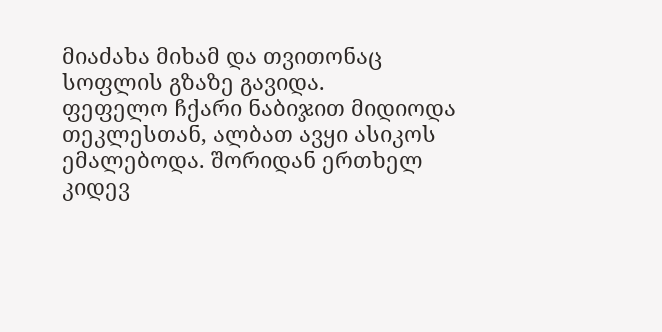მიაძახა მიხამ და თვითონაც სოფლის გზაზე გავიდა.
ფეფელო ჩქარი ნაბიჯით მიდიოდა თეკლესთან, ალბათ ავყი ასიკოს ემალებოდა. შორიდან ერთხელ კიდევ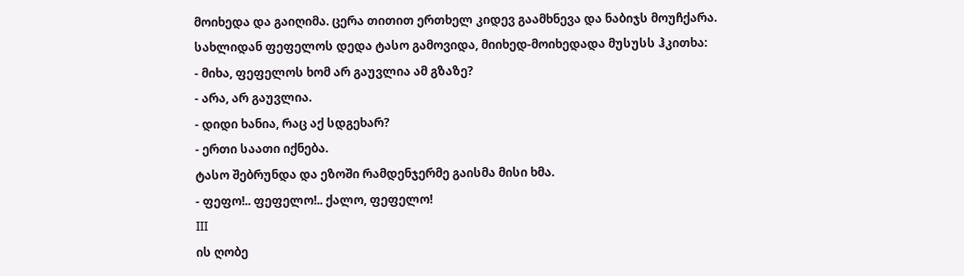მოიხედა და გაიღიმა. ცერა თითით ერთხელ კიდევ გაამხნევა და ნაბიჯს მოუჩქარა.
სახლიდან ფეფელოს დედა ტასო გამოვიდა, მიიხედ-მოიხედადა მუსუსს ჰკითხა:
- მიხა, ფეფელოს ხომ არ გაუვლია ამ გზაზე?
- არა, არ გაუვლია.
- დიდი ხანია, რაც აქ სდგეხარ?
- ერთი საათი იქნება.
ტასო შებრუნდა და ეზოში რამდენჯერმე გაისმა მისი ხმა.
- ფეფო!.. ფეფელო!.. ქალო, ფეფელო!
III
ის ღობე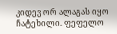კიდევ ორ ალაგას იყო ჩატეხილი. ფეფელო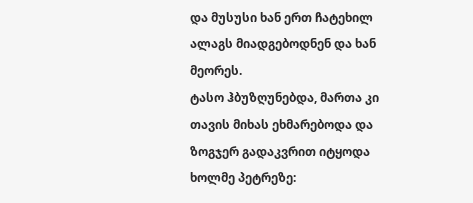და მუსუსი ხან ერთ ჩატეხილ ალაგს მიადგებოდნენ და ხან მეორეს.
ტასო ჰბუზღუნებდა, მართა კი თავის მიხას ეხმარებოდა და ზოგჯერ გადაკვრით იტყოდა ხოლმე პეტრეზე: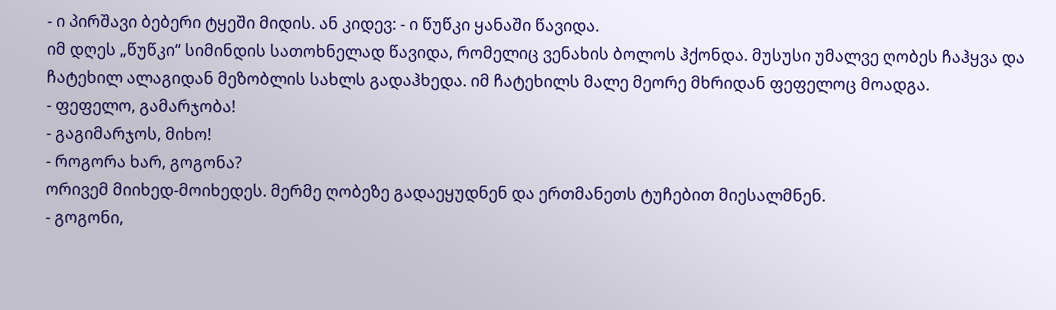- ი პირშავი ბებერი ტყეში მიდის. ან კიდევ: - ი წუწკი ყანაში წავიდა.
იმ დღეს „წუწკი“ სიმინდის სათოხნელად წავიდა, რომელიც ვენახის ბოლოს ჰქონდა. მუსუსი უმალვე ღობეს ჩაჰყვა და ჩატეხილ ალაგიდან მეზობლის სახლს გადაჰხედა. იმ ჩატეხილს მალე მეორე მხრიდან ფეფელოც მოადგა.
- ფეფელო, გამარჯობა!
- გაგიმარჯოს, მიხო!
- როგორა ხარ, გოგონა?
ორივემ მიიხედ-მოიხედეს. მერმე ღობეზე გადაეყუდნენ და ერთმანეთს ტუჩებით მიესალმნენ.
- გოგონი,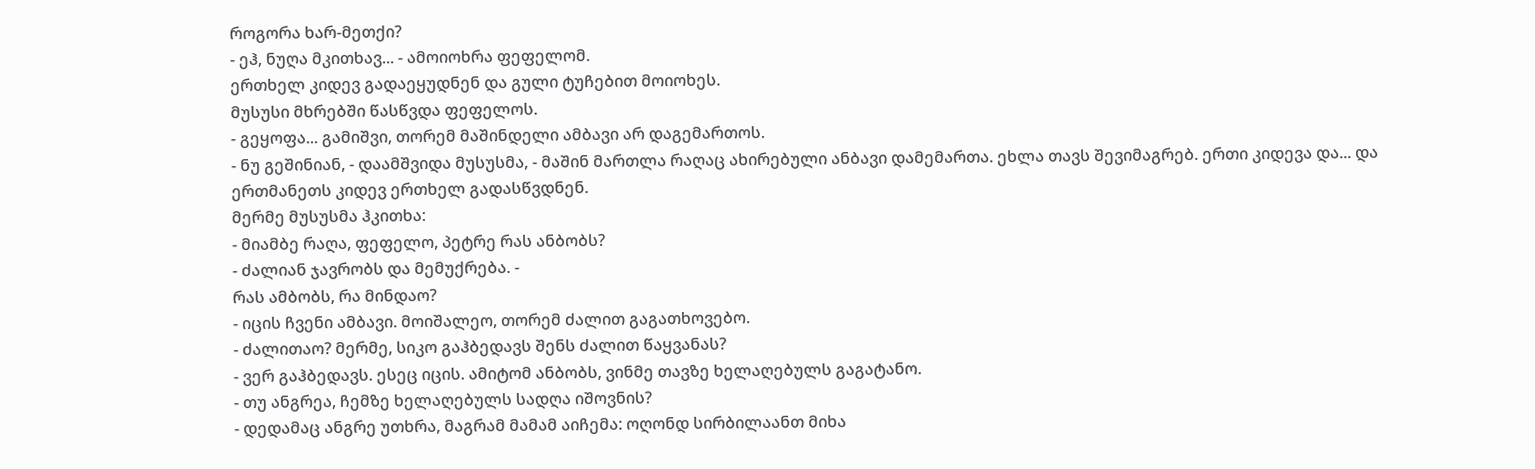როგორა ხარ-მეთქი?
- ეჰ, ნუღა მკითხავ... - ამოიოხრა ფეფელომ.
ერთხელ კიდევ გადაეყუდნენ და გული ტუჩებით მოიოხეს.
მუსუსი მხრებში წასწვდა ფეფელოს.
- გეყოფა... გამიშვი, თორემ მაშინდელი ამბავი არ დაგემართოს.
- ნუ გეშინიან, - დაამშვიდა მუსუსმა, - მაშინ მართლა რაღაც ახირებული ანბავი დამემართა. ეხლა თავს შევიმაგრებ. ერთი კიდევა და... და ერთმანეთს კიდევ ერთხელ გადასწვდნენ.
მერმე მუსუსმა ჰკითხა:
- მიამბე რაღა, ფეფელო, პეტრე რას ანბობს?
- ძალიან ჯავრობს და მემუქრება. -
რას ამბობს, რა მინდაო?
- იცის ჩვენი ამბავი. მოიშალეო, თორემ ძალით გაგათხოვებო.
- ძალითაო? მერმე, სიკო გაჰბედავს შენს ძალით წაყვანას?
- ვერ გაჰბედავს. ესეც იცის. ამიტომ ანბობს, ვინმე თავზე ხელაღებულს გაგატანო.
- თუ ანგრეა, ჩემზე ხელაღებულს სადღა იშოვნის?
- დედამაც ანგრე უთხრა, მაგრამ მამამ აიჩემა: ოღონდ სირბილაანთ მიხა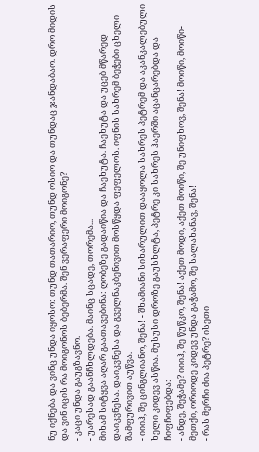ნუ იქნება და ვინც უნდა იყოსო: თუნდ თათარიო, თუნდ ოსიო და თუნდაც ჯანდაბაო. დრო მიდის და ვინ იცის რა მოიგონოს ბებერმა. შენ ვერაფერი მოიგონე?
- კაცი უნდა გაუგზავნო.
- უარესად გაანჩხლდება. მაინც სცადე, თორემა...
მიხამ სიტყვა აღარ გაათავებინა: ღობეზე გადაიწია და ჩაეხუტა. ჩაეხუტა და უცებ მწარედ დაიკვნესა. დაიკვნესა და გველნაკბენივით მოსწყდა ფეფელოს. იფნის სახრემ ბეჭები ცხელი შამფურივით აუწვა.
- იიიჰ, შე ცინგლიანო, შენა! - შხამიანი სიხარულით დააყოლა სახრეს პეტრემ და აკანკალებული ხელი კიდევ ასწია. მუსუსი დროზე გაუსხლტა, პეტრე კი სახრეს ჰაერში აცანცარებდა და ჩიფჩიფებდა:
- ანდე, შეჭამე? იიიჰ, შე წუწკო, შენა! აქეთ მოდი, აქეთ მოიწი, შე უნიფხოვ, შენა! მოიწი, მოიწი-მეთქი, ორიოდე კიდევ უნდა გაჭამო, შე სალახანავ, შენა!
- რას მერჩი ძია პეტრე? ისეთი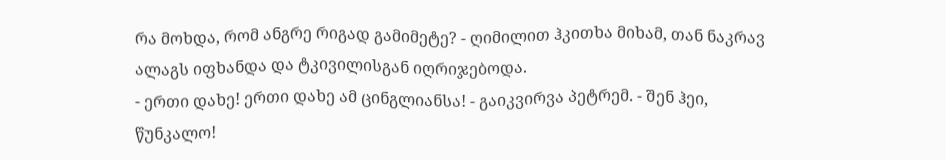რა მოხდა, რომ ანგრე რიგად გამიმეტე? - ღიმილით ჰკითხა მიხამ, თან ნაკრავ ალაგს იფხანდა და ტკივილისგან იღრიჯებოდა.
- ერთი დახე! ერთი დახე ამ ცინგლიანსა! - გაიკვირვა პეტრემ. - შენ ჰეი, წუნკალო!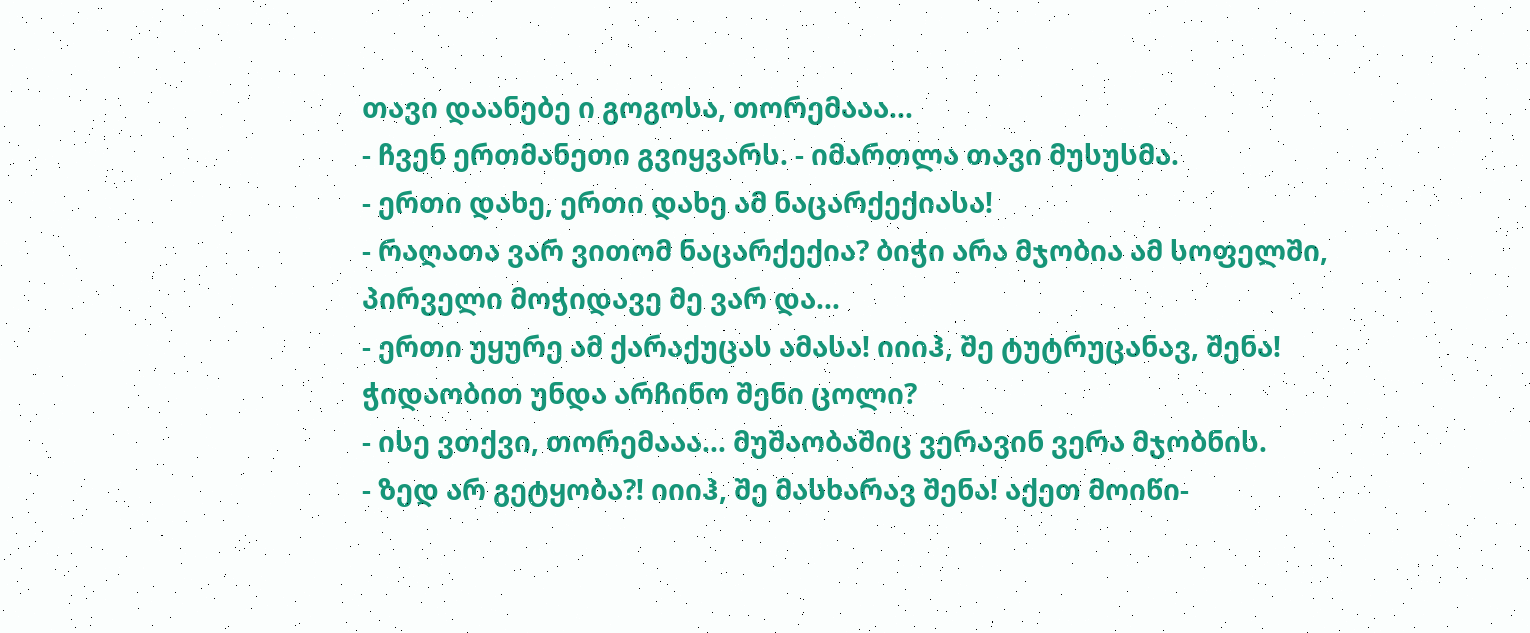თავი დაანებე ი გოგოსა, თორემააა...
- ჩვენ ერთმანეთი გვიყვარს. - იმართლა თავი მუსუსმა.
- ერთი დახე, ერთი დახე ამ ნაცარქექიასა!
- რაღათა ვარ ვითომ ნაცარქექია? ბიჭი არა მჯობია ამ სოფელში, პირველი მოჭიდავე მე ვარ და...
- ერთი უყურე ამ ქარაქუცას ამასა! იიიჰ, შე ტუტრუცანავ, შენა! ჭიდაობით უნდა არჩინო შენი ცოლი?
- ისე ვთქვი, თორემააა... მუშაობაშიც ვერავინ ვერა მჯობნის.
- ზედ არ გეტყობა?! იიიჰ, შე მასხარავ შენა! აქეთ მოიწი-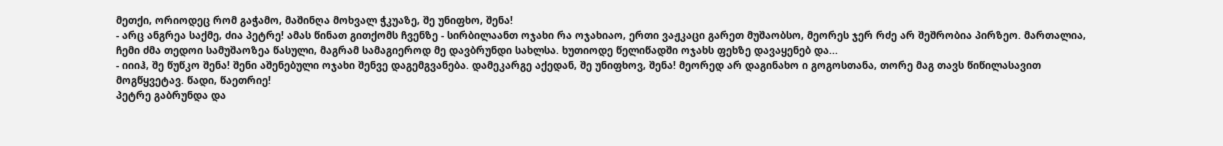მეთქი, ორიოდეც რომ გაჭამო, მაშინღა მოხვალ ჭკუაზე, შე უნიფხო, შენა!
- არც ანგრეა საქმე, ძია პეტრე! ამას წინათ გითქომს ჩვენზე - სირბილაანთ ოჯახი რა ოჯახიაო, ერთი ვაჟკაცი გარეთ მუშაობსო, მეორეს ჯერ რძე არ შეშრობია პირზეო. მართალია, ჩემი ძმა თედოი სამუშაოზეა წასული, მაგრამ სამაგიეროდ მე დავბრუნდი სახლსა. ხუთიოდე წელიწადში ოჯახს ფეხზე დავაყენებ და...
- იიიჰ, შე წუწკო შენა! შენი აშენებული ოჯახი შენვე დაგემგვანება. დამეკარგე აქედან, შე უნიფხოვ, შენა! მეორედ არ დაგინახო ი გოგოსთანა, თორე მაგ თავს წიწილასავით მოგწყვეტავ. წადი, წაეთრიე!
პეტრე გაბრუნდა და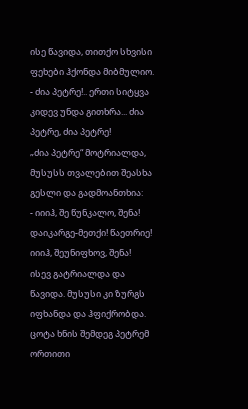ისე წავიდა, თითქო სხვისი ფეხები ჰქონდა მიბმულიო.
- ძია პეტრე!.. ერთი სიტყვა კიდევ უნდა გითხრა... ძია პეტრე, ძია პეტრე!
„ძია პეტრე“ მოტრიალდა, მუსუსს თვალებით შეასხა გესლი და გადმოანთხია:
- იიიჰ, შე წუნკალო, შენა! დაიკარგე-მეთქი! წაეთრიე! იიიჰ, შეუნიფხოვ, შენა!
ისევ გატრიალდა და წავიდა. მუსუსი კი ზურგს იფხანდა და ჰფიქრობდა.
ცოტა ხნის შემდეგ პეტრემ ორთითი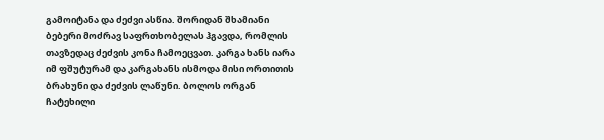გამოიტანა და ძეძვი ასწია. შორიდან შხამიანი ბებერი მოძრავ საფრთხობელას ჰგავდა, რომლის თავზედაც ძეძვის კონა ჩამოეცვათ. კარგა ხანს იარა იმ ფშუტურამ და კარგახანს ისმოდა მისი ორთითის ბრახუნი და ძეძვის ლაწუნი. ბოლოს ორგან ჩატეხილი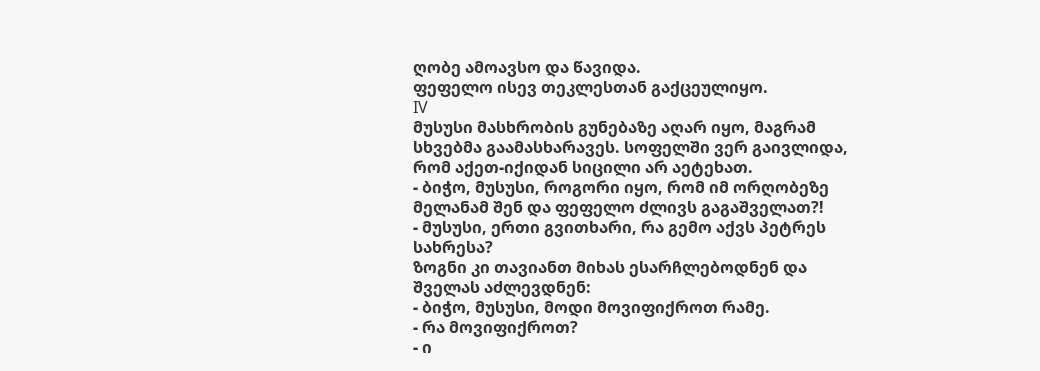ღობე ამოავსო და წავიდა.
ფეფელო ისევ თეკლესთან გაქცეულიყო.
IV
მუსუსი მასხრობის გუნებაზე აღარ იყო, მაგრამ სხვებმა გაამასხარავეს. სოფელში ვერ გაივლიდა, რომ აქეთ-იქიდან სიცილი არ აეტეხათ.
- ბიჭო, მუსუსი, როგორი იყო, რომ იმ ორღობეზე მელანამ შენ და ფეფელო ძლივს გაგაშველათ?!
- მუსუსი, ერთი გვითხარი, რა გემო აქვს პეტრეს სახრესა?
ზოგნი კი თავიანთ მიხას ესარჩლებოდნენ და შველას აძლევდნენ:
- ბიჭო, მუსუსი, მოდი მოვიფიქროთ რამე.
- რა მოვიფიქროთ?
- ი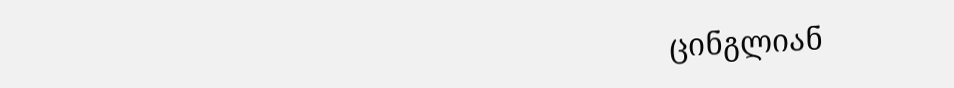ცინგლიან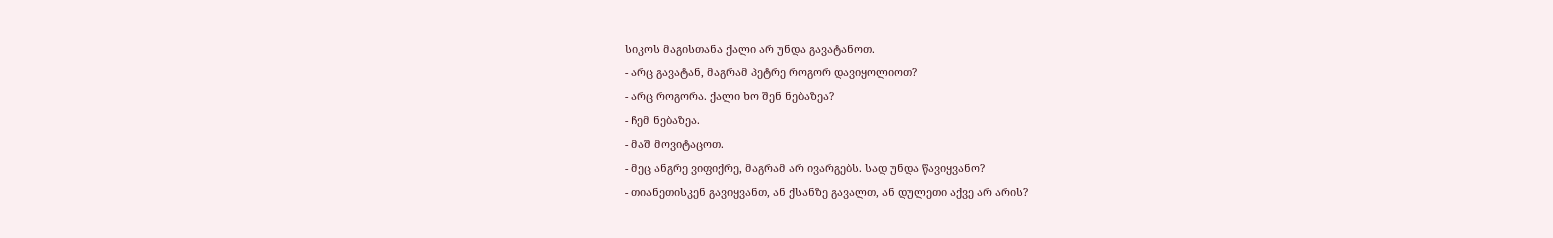სიკოს მაგისთანა ქალი არ უნდა გავატანოთ.
- არც გავატან, მაგრამ პეტრე როგორ დავიყოლიოთ?
- არც როგორა. ქალი ხო შენ ნებაზეა?
- ჩემ ნებაზეა.
- მაშ მოვიტაცოთ.
- მეც ანგრე ვიფიქრე, მაგრამ არ ივარგებს. სად უნდა წავიყვანო?
- თიანეთისკენ გავიყვანთ, ან ქსანზე გავალთ, ან დულეთი აქვე არ არის?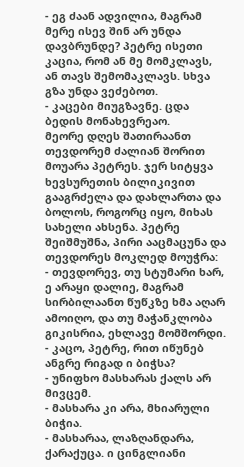- ეგ ძაან ადვილია, მაგრამ მერე ისევ შინ არ უნდა დავბრუნდე? პეტრე ისეთი კაცია, რომ ან მე მომკლავს, ან თავს შემომაკლავს. სხვა გზა უნდა ვეძებოთ.
- კაცები მიუგზავნე. ცდა ბედის მონახევრეაო.
მეორე დღეს შათირაანთ თევდორემ ძალიან შორით მოუარა პეტრეს. ჯერ სიტყვა ხევსურეთის ბილიკივით გააგრძელა და დახლართა და ბოლოს, როგორც იყო, მიხას სახელი ახსენა. პეტრე შეიშმუშნა, პირი ააცმაცუნა და თევდორეს მოკლედ მოუჭრა:
- თევდორევ, თუ სტუმარი ხარ, ე არაყი დალიე, მაგრამ სირბილაანთ წუწკზე ხმა აღარ ამოიღო, და თუ მაჭანკლობა გიკისრია, ეხლავე მომშორდი.
- კაცო, პეტრე, რით იწუნებ ანგრე რიგად ი ბიჭსა?
- უნიფხო მასხარას ქალს არ მივცემ.
- მასხარა კი არა, მხიარული ბიჭია.
- მასხარაა, ლაზღანდარა, ქარაქუცა. ი ცინგლიანი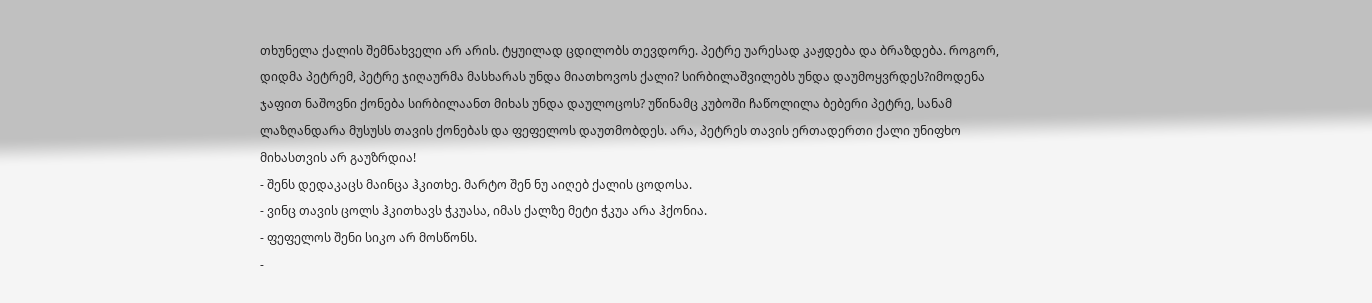თხუნელა ქალის შემნახველი არ არის. ტყუილად ცდილობს თევდორე. პეტრე უარესად კაჟდება და ბრაზდება. როგორ, დიდმა პეტრემ, პეტრე ჯიღაურმა მასხარას უნდა მიათხოვოს ქალი? სირბილაშვილებს უნდა დაუმოყვრდეს?იმოდენა ჯაფით ნაშოვნი ქონება სირბილაანთ მიხას უნდა დაულოცოს? უწინამც კუბოში ჩაწოლილა ბებერი პეტრე, სანამ ლაზღანდარა მუსუსს თავის ქონებას და ფეფელოს დაუთმობდეს. არა, პეტრეს თავის ერთადერთი ქალი უნიფხო მიხასთვის არ გაუზრდია!
- შენს დედაკაცს მაინცა ჰკითხე. მარტო შენ ნუ აიღებ ქალის ცოდოსა.
- ვინც თავის ცოლს ჰკითხავს ჭკუასა, იმას ქალზე მეტი ჭკუა არა ჰქონია.
- ფეფელოს შენი სიკო არ მოსწონს.
-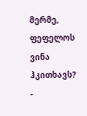მერმე, ფეფელოს ვინა ჰკითხავს?
-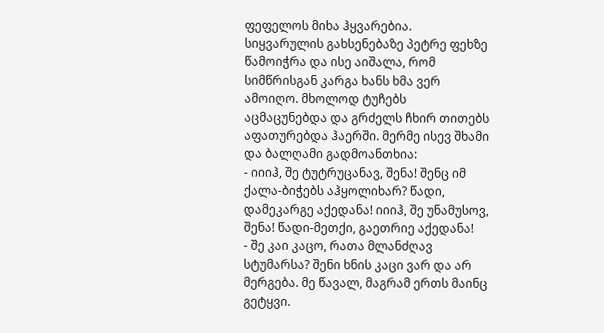ფეფელოს მიხა ჰყვარებია.
სიყვარულის გახსენებაზე პეტრე ფეხზე წამოიჭრა და ისე აიშალა, რომ სიმწრისგან კარგა ხანს ხმა ვერ ამოიღო. მხოლოდ ტუჩებს აცმაცუნებდა და გრძელს ჩხირ თითებს აფათურებდა ჰაერში. მერმე ისევ შხამი და ბალღამი გადმოანთხია:
- იიიჰ, შე ტუტრუცანავ, შენა! შენც იმ ქალა-ბიჭებს აჰყოლიხარ? წადი, დამეკარგე აქედანა! იიიჰ, შე უნამუსოვ, შენა! წადი-მეთქი, გაეთრიე აქედანა!
- შე კაი კაცო, რათა მლანძღავ სტუმარსა? შენი ხნის კაცი ვარ და არ მერგება. მე წავალ, მაგრამ ერთს მაინც გეტყვი.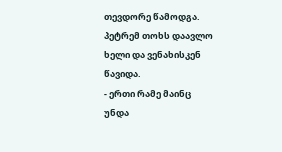თევდორე წამოდგა. პეტრემ თოხს დაავლო ხელი და ვენახისკენ წავიდა.
- ერთი რამე მაინც უნდა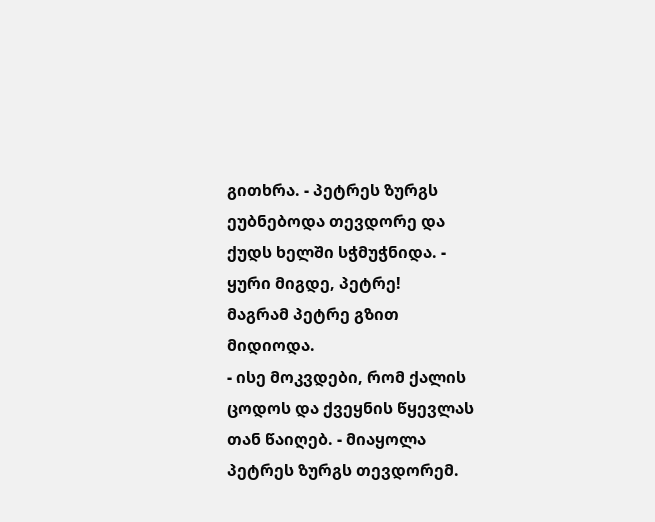გითხრა. - პეტრეს ზურგს ეუბნებოდა თევდორე და ქუდს ხელში სჭმუჭნიდა. - ყური მიგდე, პეტრე!
მაგრამ პეტრე გზით მიდიოდა.
- ისე მოკვდები, რომ ქალის ცოდოს და ქვეყნის წყევლას თან წაიღებ. - მიაყოლა პეტრეს ზურგს თევდორემ.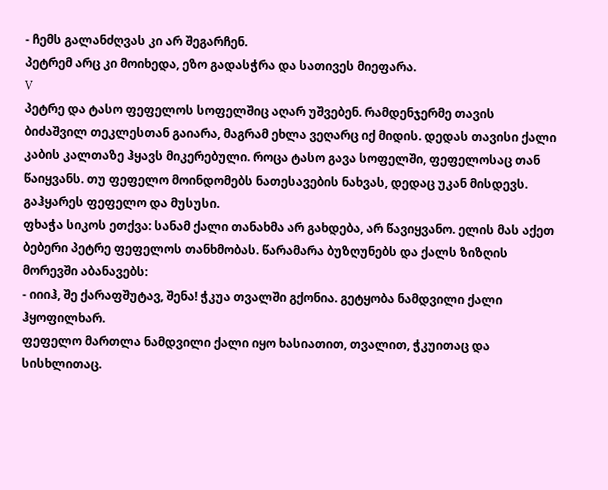- ჩემს გალანძღვას კი არ შეგარჩენ.
პეტრემ არც კი მოიხედა, ეზო გადასჭრა და სათივეს მიეფარა.
V
პეტრე და ტასო ფეფელოს სოფელშიც აღარ უშვებენ. რამდენჯერმე თავის ბიძაშვილ თეკლესთან გაიარა, მაგრამ ეხლა ვეღარც იქ მიდის. დედას თავისი ქალი კაბის კალთაზე ჰყავს მიკერებული. როცა ტასო გავა სოფელში, ფეფელოსაც თან წაიყვანს. თუ ფეფელო მოინდომებს ნათესავების ნახვას, დედაც უკან მისდევს.
გაჰყარეს ფეფელო და მუსუსი.
ფხაჭა სიკოს ეთქვა: სანამ ქალი თანახმა არ გახდება, არ წავიყვანო. ელის მას აქეთ ბებერი პეტრე ფეფელოს თანხმობას. წარამარა ბუზღუნებს და ქალს ზიზღის მორევში აბანავებს:
- იიიჰ, შე ქარაფშუტავ, შენა! ჭკუა თვალში გქონია. გეტყობა ნამდვილი ქალი ჰყოფილხარ.
ფეფელო მართლა ნამდვილი ქალი იყო ხასიათით, თვალით, ჭკუითაც და სისხლითაც.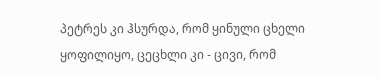პეტრეს კი ჰსურდა, რომ ყინული ცხელი ყოფილიყო, ცეცხლი კი - ცივი, რომ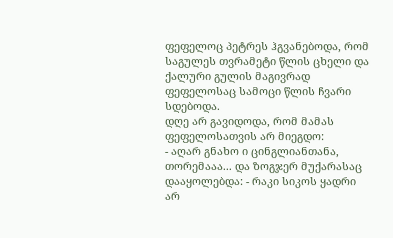ფეფელოც პეტრეს ჰგვანებოდა, რომ საგულეს თვრამეტი წლის ცხელი და ქალური გულის მაგივრად ფეფელოსაც სამოცი წლის ჩვარი სდებოდა.
დღე არ გავიდოდა, რომ მამას ფეფელოსათვის არ მიეგდო:
- აღარ გნახო ი ცინგლიანთანა, თორემააა... და ზოგჯერ მუქარასაც დააყოლებდა: - რაკი სიკოს ყადრი არ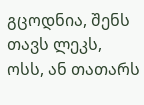გცოდნია, შენს თავს ლეკს, ოსს, ან თათარს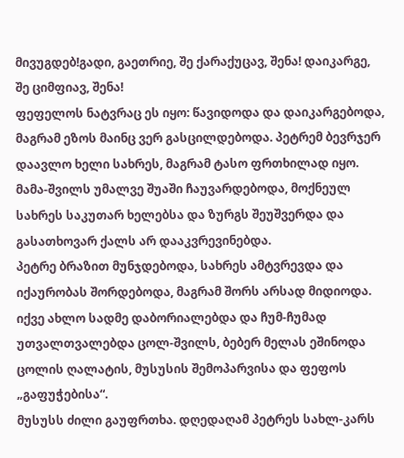მივუგდებ!გადი, გაეთრიე, შე ქარაქუცავ, შენა! დაიკარგე, შე ციმფიავ, შენა!
ფეფელოს ნატვრაც ეს იყო: წავიდოდა და დაიკარგებოდა, მაგრამ ეზოს მაინც ვერ გასცილდებოდა. პეტრემ ბევრჯერ დაავლო ხელი სახრეს, მაგრამ ტასო ფრთხილად იყო. მამა-შვილს უმალვე შუაში ჩაუვარდებოდა, მოქნეულ სახრეს საკუთარ ხელებსა და ზურგს შეუშვერდა და გასათხოვარ ქალს არ დააკვრევინებდა.
პეტრე ბრაზით მუნჯდებოდა, სახრეს ამტვრევდა და იქაურობას შორდებოდა, მაგრამ შორს არსად მიდიოდა. იქვე ახლო სადმე დაბორიალებდა და ჩუმ-ჩუმად უთვალთვალებდა ცოლ-შვილს, ბებერ მელას ეშინოდა ცოლის ღალატის, მუსუსის შემოპარვისა და ფეფოს „გაფუჭებისა“.
მუსუსს ძილი გაუფრთხა. დღედაღამ პეტრეს სახლ-კარს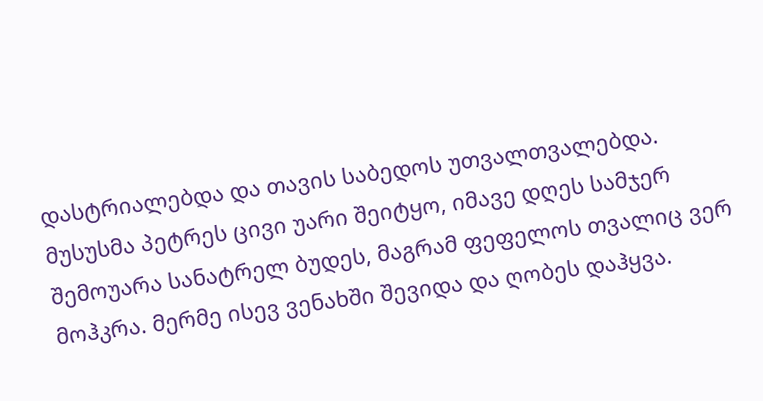დასტრიალებდა და თავის საბედოს უთვალთვალებდა. მუსუსმა პეტრეს ცივი უარი შეიტყო, იმავე დღეს სამჯერ შემოუარა სანატრელ ბუდეს, მაგრამ ფეფელოს თვალიც ვერ მოჰკრა. მერმე ისევ ვენახში შევიდა და ღობეს დაჰყვა.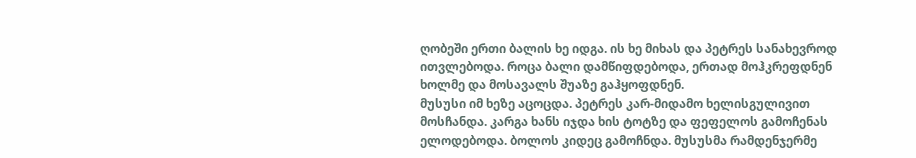ღობეში ერთი ბალის ხე იდგა. ის ხე მიხას და პეტრეს სანახევროდ ითვლებოდა. როცა ბალი დამწიფდებოდა, ერთად მოჰკრეფდნენ ხოლმე და მოსავალს შუაზე გაჰყოფდნენ.
მუსუსი იმ ხეზე აცოცდა. პეტრეს კარ-მიდამო ხელისგულივით მოსჩანდა. კარგა ხანს იჯდა ხის ტოტზე და ფეფელოს გამოჩენას ელოდებოდა. ბოლოს კიდეც გამოჩნდა. მუსუსმა რამდენჯერმე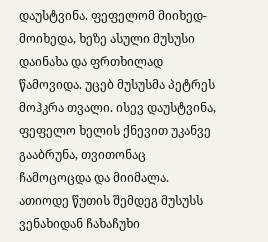დაუსტვინა. ფეფელომ მიიხედ-მოიხედა, ხეზე ასული მუსუსი დაინახა და ფრთხილად წამოვიდა. უცებ მუსუსმა პეტრეს მოჰკრა თვალი. ისევ დაუსტვინა, ფეფელო ხელის ქნევით უკანვე გააბრუნა, თვითონაც ჩამოცოცდა და მიიმალა.
ათიოდე წუთის შემდეგ მუსუსს ვენახიდან ჩახაჩუხი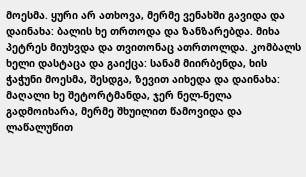მოესმა. ყური არ ათხოვა, მერმე ვენახში გავიდა და დაინახა: ბალის ხე თრთოდა და ზანზარებდა. მიხა პეტრეს მიუხვდა და თვითონაც ათრთოლდა. კომბალს ხელი დასტაცა და გაიქცა: სანამ მიირბენდა, ხის ჭაჭუნი მოესმა, შესდგა, ზევით აიხედა და დაინახა: მაღალი ხე შეტორტმანდა, ჯერ ნელ-ნელა გადმოიხარა, მერმე შხუილით წამოვიდა და ლაწალუწით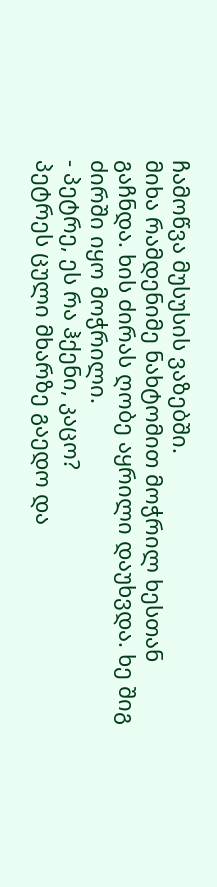ჩამოწვა მუსუსის ვაზებში.
მიხა რამდენიმე ნახტომით მოჭრილ ხესთან გაჩნდა. ხის ძირას ღობე აყრილი დაუხვდა. ხე შიგ ძირში იყო მოჭრილი.
- პეტრე, ეს რა ჰქენი, კაცო?
პეტრეს ცული მხარზე გაედო და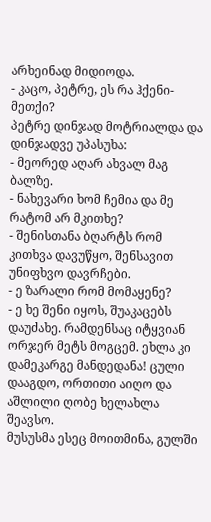არხეინად მიდიოდა.
- კაცო, პეტრე, ეს რა ჰქენი-მეთქი?
პეტრე დინჯად მოტრიალდა და დინჯადვე უპასუხა:
- მეორედ აღარ ახვალ მაგ ბალზე.
- ნახევარი ხომ ჩემია და მე რატომ არ მკითხე?
- შენისთანა ბღარტს რომ კითხვა დავუწყო, შენსავით უნიფხვო დავრჩები.
- ე ზარალი რომ მომაყენე?
- ე ხე შენი იყოს, შუაკაცებს დაუძახე. რამდენსაც იტყვიან ორჯერ მეტს მოგცემ. ეხლა კი დამეკარგე მანდედანა! ცული დააგდო, ორთითი აიღო და აშლილი ღობე ხელახლა შეავსო.
მუსუსმა ესეც მოითმინა, გულში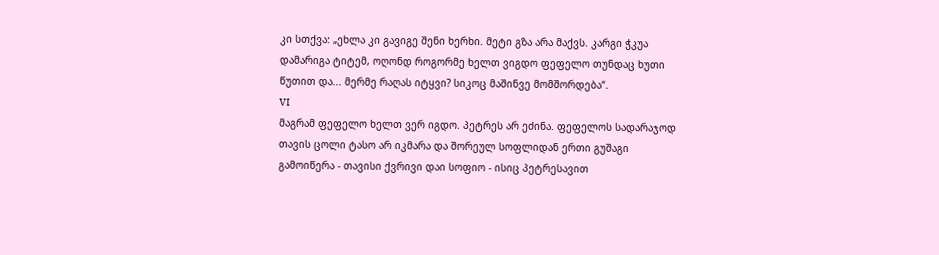კი სთქვა: „ეხლა კი გავიგე შენი ხერხი. მეტი გზა არა მაქვს. კარგი ჭკუა დამარიგა ტიტემ, ოღონდ როგორმე ხელთ ვიგდო ფეფელო თუნდაც ხუთი წუთით და... მერმე რაღას იტყვი? სიკოც მაშინვე მომშორდება“.
VI
მაგრამ ფეფელო ხელთ ვერ იგდო. პეტრეს არ ეძინა. ფეფელოს სადარაჯოდ თავის ცოლი ტასო არ იკმარა და შორეულ სოფლიდან ერთი გუშაგი გამოიწერა - თავისი ქვრივი დაი სოფიო - ისიც პეტრესავით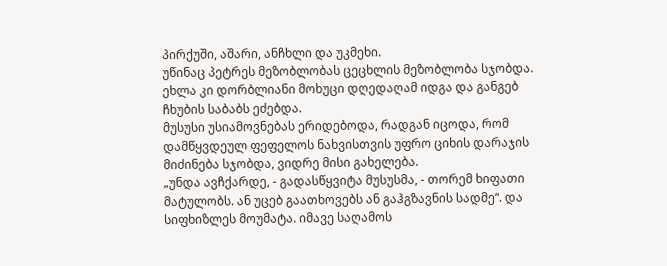პირქუში, აშარი, ანჩხლი და უკმეხი.
უწინაც პეტრეს მეზობლობას ცეცხლის მეზობლობა სჯობდა. ეხლა კი დორბლიანი მოხუცი დღედაღამ იდგა და განგებ ჩხუბის საბაბს ეძებდა.
მუსუსი უსიამოვნებას ერიდებოდა, რადგან იცოდა, რომ დამწყვდეულ ფეფელოს ნახვისთვის უფრო ციხის დარაჯის მიძინება სჯობდა, ვიდრე მისი გახელება.
„უნდა ავჩქარდე, - გადასწყვიტა მუსუსმა, - თორემ ხიფათი მატულობს. ან უცებ გაათხოვებს ან გაჰგზავნის სადმე“. და სიფხიზლეს მოუმატა. იმავე საღამოს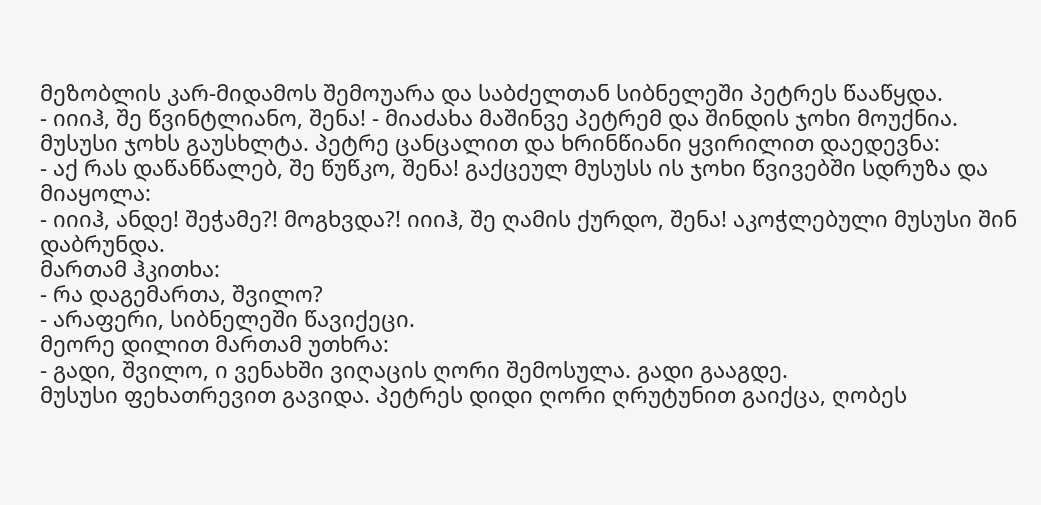მეზობლის კარ-მიდამოს შემოუარა და საბძელთან სიბნელეში პეტრეს წააწყდა.
- იიიჰ, შე წვინტლიანო, შენა! - მიაძახა მაშინვე პეტრემ და შინდის ჯოხი მოუქნია.
მუსუსი ჯოხს გაუსხლტა. პეტრე ცანცალით და ხრინწიანი ყვირილით დაედევნა:
- აქ რას დაწანწალებ, შე წუწკო, შენა! გაქცეულ მუსუსს ის ჯოხი წვივებში სდრუზა და მიაყოლა:
- იიიჰ, ანდე! შეჭამე?! მოგხვდა?! იიიჰ, შე ღამის ქურდო, შენა! აკოჭლებული მუსუსი შინ დაბრუნდა.
მართამ ჰკითხა:
- რა დაგემართა, შვილო?
- არაფერი, სიბნელეში წავიქეცი.
მეორე დილით მართამ უთხრა:
- გადი, შვილო, ი ვენახში ვიღაცის ღორი შემოსულა. გადი გააგდე.
მუსუსი ფეხათრევით გავიდა. პეტრეს დიდი ღორი ღრუტუნით გაიქცა, ღობეს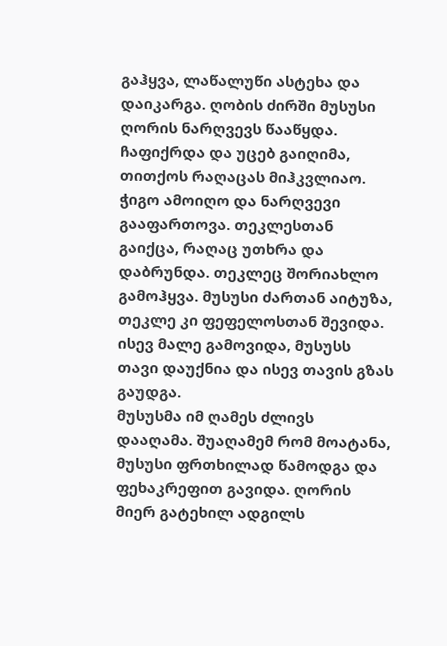გაჰყვა, ლაწალუწი ასტეხა და დაიკარგა. ღობის ძირში მუსუსი ღორის ნარღვევს წააწყდა. ჩაფიქრდა და უცებ გაიღიმა, თითქოს რაღაცას მიჰკვლიაო. ჭიგო ამოიღო და ნარღვევი გააფართოვა. თეკლესთან გაიქცა, რაღაც უთხრა და დაბრუნდა. თეკლეც შორიახლო გამოჰყვა. მუსუსი ძართან აიტუზა, თეკლე კი ფეფელოსთან შევიდა. ისევ მალე გამოვიდა, მუსუსს თავი დაუქნია და ისევ თავის გზას გაუდგა.
მუსუსმა იმ ღამეს ძლივს დააღამა. შუაღამემ რომ მოატანა, მუსუსი ფრთხილად წამოდგა და ფეხაკრეფით გავიდა. ღორის მიერ გატეხილ ადგილს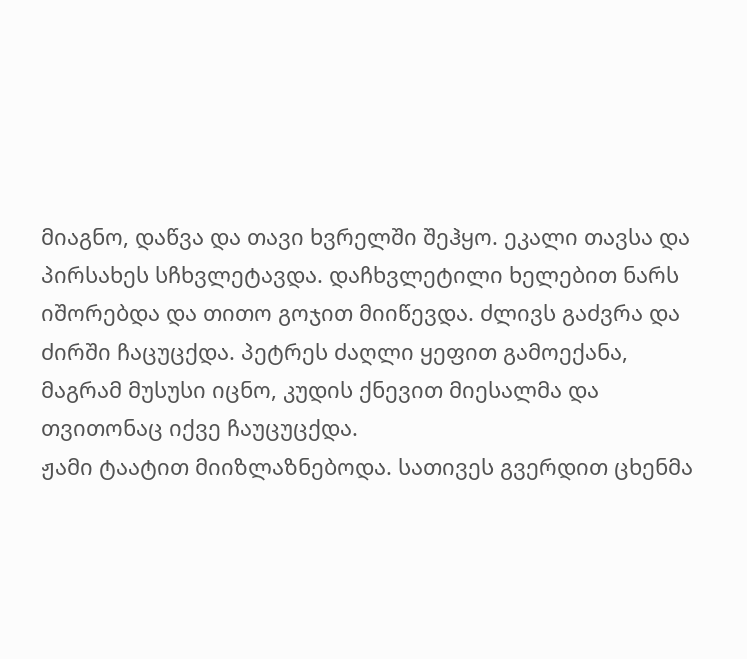მიაგნო, დაწვა და თავი ხვრელში შეჰყო. ეკალი თავსა და პირსახეს სჩხვლეტავდა. დაჩხვლეტილი ხელებით ნარს იშორებდა და თითო გოჯით მიიწევდა. ძლივს გაძვრა და ძირში ჩაცუცქდა. პეტრეს ძაღლი ყეფით გამოექანა, მაგრამ მუსუსი იცნო, კუდის ქნევით მიესალმა და თვითონაც იქვე ჩაუცუცქდა.
ჟამი ტაატით მიიზლაზნებოდა. სათივეს გვერდით ცხენმა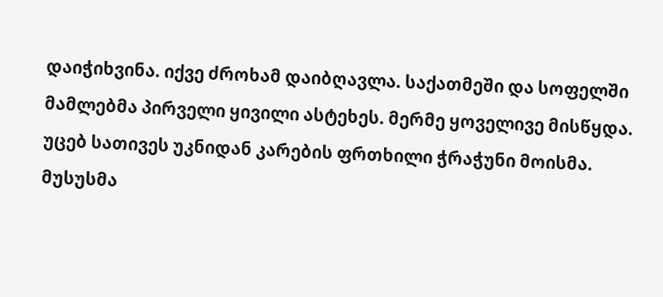დაიჭიხვინა. იქვე ძროხამ დაიბღავლა. საქათმეში და სოფელში მამლებმა პირველი ყივილი ასტეხეს. მერმე ყოველივე მისწყდა. უცებ სათივეს უკნიდან კარების ფრთხილი ჭრაჭუნი მოისმა. მუსუსმა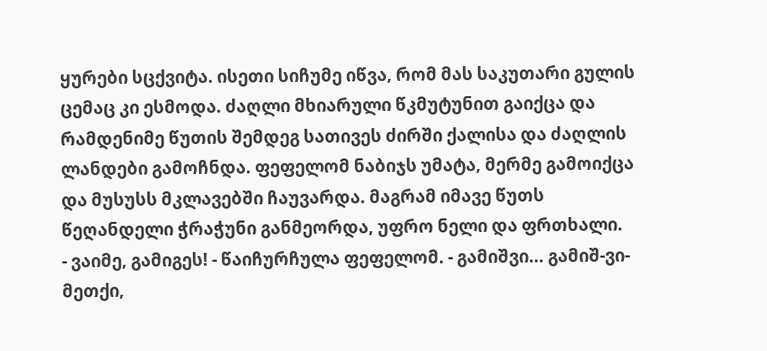ყურები სცქვიტა. ისეთი სიჩუმე იწვა, რომ მას საკუთარი გულის ცემაც კი ესმოდა. ძაღლი მხიარული წკმუტუნით გაიქცა და რამდენიმე წუთის შემდეგ სათივეს ძირში ქალისა და ძაღლის ლანდები გამოჩნდა. ფეფელომ ნაბიჯს უმატა, მერმე გამოიქცა და მუსუსს მკლავებში ჩაუვარდა. მაგრამ იმავე წუთს წეღანდელი ჭრაჭუნი განმეორდა, უფრო ნელი და ფრთხალი.
- ვაიმე, გამიგეს! - წაიჩურჩულა ფეფელომ. - გამიშვი... გამიშ-ვი-მეთქი,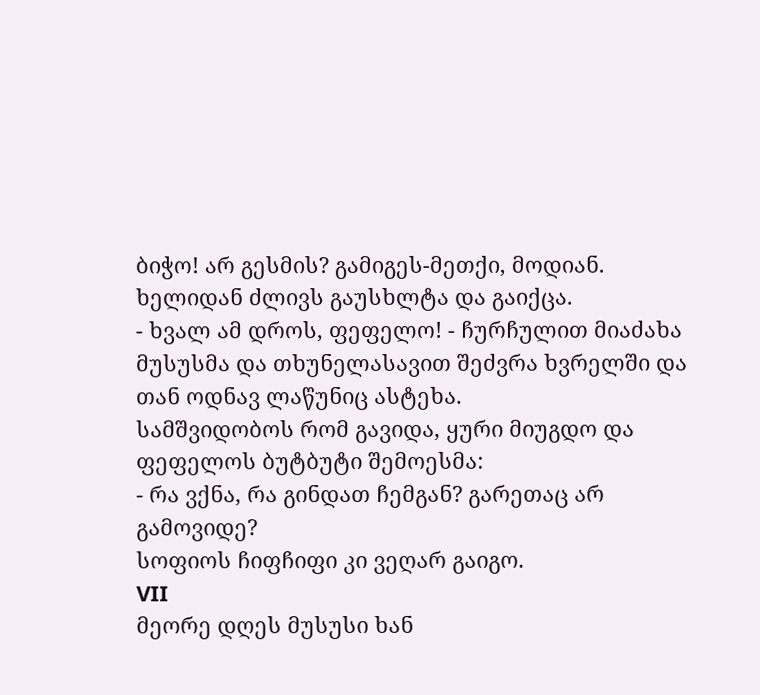ბიჭო! არ გესმის? გამიგეს-მეთქი, მოდიან.
ხელიდან ძლივს გაუსხლტა და გაიქცა.
- ხვალ ამ დროს, ფეფელო! - ჩურჩულით მიაძახა მუსუსმა და თხუნელასავით შეძვრა ხვრელში და თან ოდნავ ლაწუნიც ასტეხა.
სამშვიდობოს რომ გავიდა, ყური მიუგდო და ფეფელოს ბუტბუტი შემოესმა:
- რა ვქნა, რა გინდათ ჩემგან? გარეთაც არ გამოვიდე?
სოფიოს ჩიფჩიფი კი ვეღარ გაიგო.
VII
მეორე დღეს მუსუსი ხან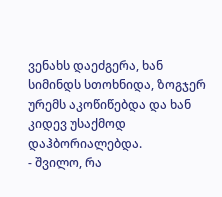ვენახს დაეძგერა, ხან სიმინდს სთოხნიდა, ზოგჯერ ურემს აკოწიწებდა და ხან კიდევ უსაქმოდ დაჰბორიალებდა.
- შვილო, რა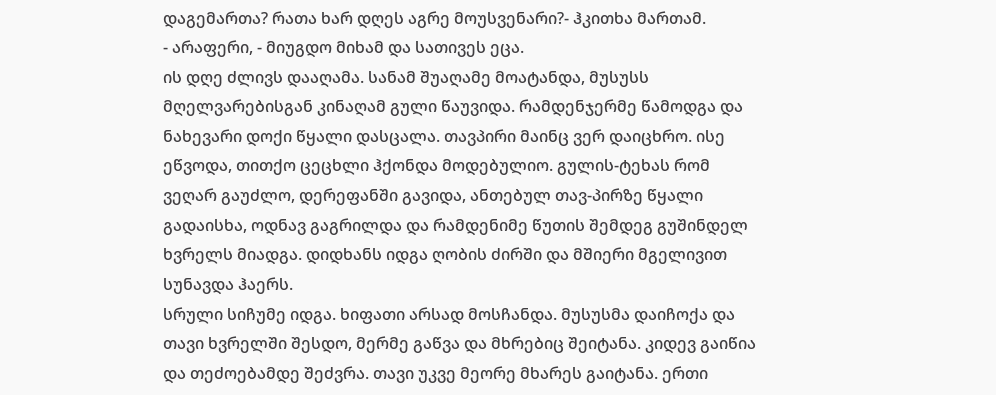დაგემართა? რათა ხარ დღეს აგრე მოუსვენარი?- ჰკითხა მართამ.
- არაფერი, - მიუგდო მიხამ და სათივეს ეცა.
ის დღე ძლივს დააღამა. სანამ შუაღამე მოატანდა, მუსუსს მღელვარებისგან კინაღამ გული წაუვიდა. რამდენჯერმე წამოდგა და ნახევარი დოქი წყალი დასცალა. თავპირი მაინც ვერ დაიცხრო. ისე ეწვოდა, თითქო ცეცხლი ჰქონდა მოდებულიო. გულის-ტეხას რომ ვეღარ გაუძლო, დერეფანში გავიდა, ანთებულ თავ-პირზე წყალი გადაისხა, ოდნავ გაგრილდა და რამდენიმე წუთის შემდეგ გუშინდელ ხვრელს მიადგა. დიდხანს იდგა ღობის ძირში და მშიერი მგელივით სუნავდა ჰაერს.
სრული სიჩუმე იდგა. ხიფათი არსად მოსჩანდა. მუსუსმა დაიჩოქა და თავი ხვრელში შესდო, მერმე გაწვა და მხრებიც შეიტანა. კიდევ გაიწია და თეძოებამდე შეძვრა. თავი უკვე მეორე მხარეს გაიტანა. ერთი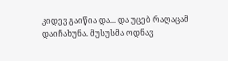კიდევ გაიწია და... და უცებ რაღაცამ დაიჩახუნა. მუსუსმა ოდნავ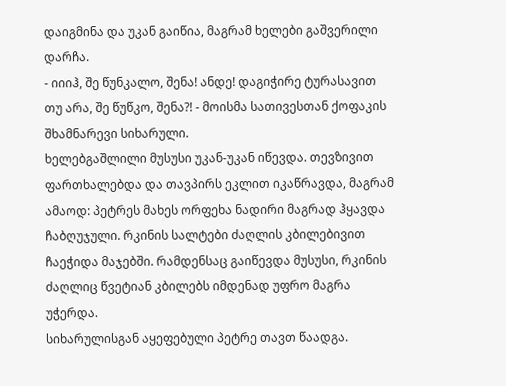დაიგმინა და უკან გაიწია, მაგრამ ხელები გაშვერილი დარჩა.
- იიიჰ, შე წუნკალო, შენა! ანდე! დაგიჭირე ტურასავით თუ არა, შე წუწკო, შენა?! - მოისმა სათივესთან ქოფაკის შხამნარევი სიხარული.
ხელებგაშლილი მუსუსი უკან-უკან იწევდა. თევზივით ფართხალებდა და თავპირს ეკლით იკაწრავდა, მაგრამ ამაოდ: პეტრეს მახეს ორფეხა ნადირი მაგრად ჰყავდა ჩაბღუჯული. რკინის სალტები ძაღლის კბილებივით ჩაეჭიდა მაჯებში. რამდენსაც გაიწევდა მუსუსი, რკინის ძაღლიც წვეტიან კბილებს იმდენად უფრო მაგრა უჭერდა.
სიხარულისგან აყეფებული პეტრე თავთ წაადგა.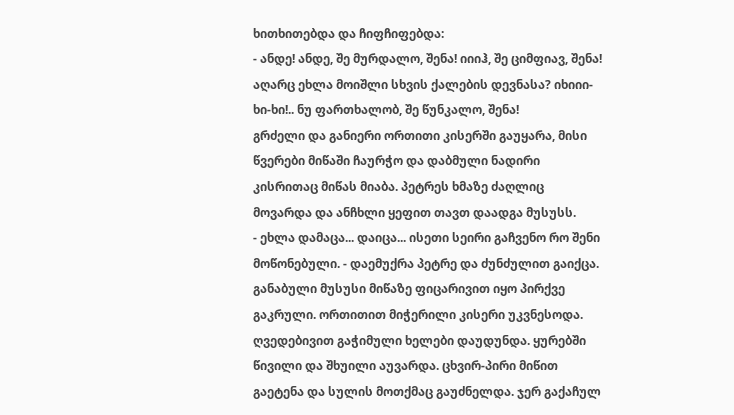ხითხითებდა და ჩიფჩიფებდა:
- ანდე! ანდე, შე მურდალო, შენა! იიიჰ, შე ციმფიავ, შენა! აღარც ეხლა მოიშლი სხვის ქალების დევნასა? იხიიი-ხი-ხი!.. ნუ ფართხალობ, შე წუნკალო, შენა!
გრძელი და განიერი ორთითი კისერში გაუყარა, მისი წვერები მიწაში ჩაურჭო და დაბმული ნადირი კისრითაც მიწას მიაბა. პეტრეს ხმაზე ძაღლიც მოვარდა და ანჩხლი ყეფით თავთ დაადგა მუსუსს.
- ეხლა დამაცა... დაიცა... ისეთი სეირი გაჩვენო რო შენი მოწონებული. - დაემუქრა პეტრე და ძუნძულით გაიქცა.
განაბული მუსუსი მიწაზე ფიცარივით იყო პირქვე გაკრული. ორთითით მიჭერილი კისერი უკვნესოდა. ღვედებივით გაჭიმული ხელები დაუდუნდა. ყურებში წივილი და შხუილი აუვარდა. ცხვირ-პირი მიწით გაეტენა და სულის მოთქმაც გაუძნელდა. ჯერ გაქაჩულ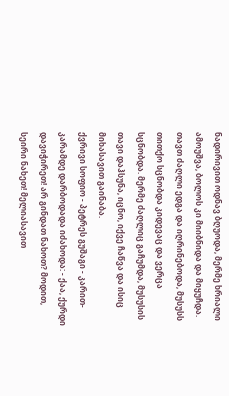ნადირივით ოდნავ ბღუოდა, მერმე ხრიალი ამოუშვა, ბოლოს კი მიიბნიდა და მიყუჩდა. თავთ ძაღლი ედგა და იღრინებოდა, მუსუსს თითქო სცნობდა კიდევაც და ვერცა სცნობდა. მერმე ძაღლიც გაჩუმდა, მუსუსის თავი დაჰსუნა, იცნო, იქვე ჩაწვა და ისიც მიხასავით გაინაბა.
ქვრივი სოფიო - პეტრეს გუშაგი - კარით-კარამდე დარბოდადა იძახოდა: - ქაა, ქურდი დავიჭირეთ! არ გინდათ ნახოთ? მოდით, სეირი ნახეთ! მელიასავით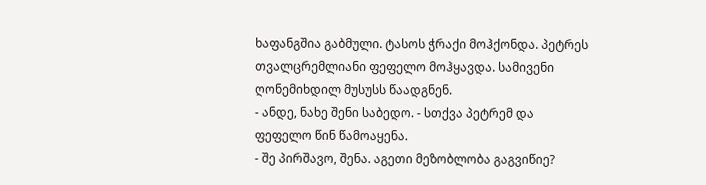ხაფანგშია გაბმული. ტასოს ჭრაქი მოჰქონდა. პეტრეს თვალცრემლიანი ფეფელო მოჰყავდა. სამივენი ღონემიხდილ მუსუსს წაადგნენ.
- ანდე, ნახე შენი საბედო. - სთქვა პეტრემ და ფეფელო წინ წამოაყენა.
- შე პირშავო, შენა. აგეთი მეზობლობა გაგვიწიე?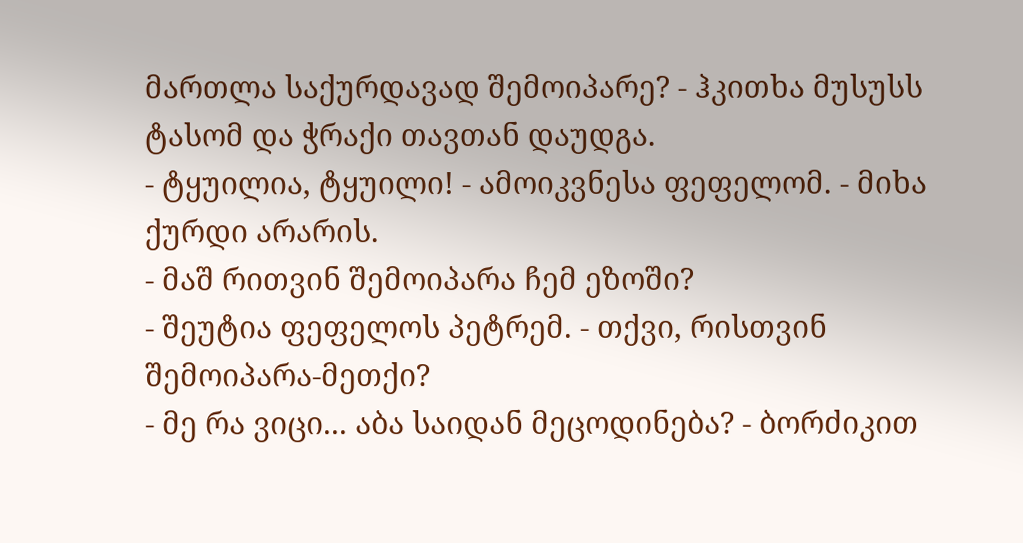მართლა საქურდავად შემოიპარე? - ჰკითხა მუსუსს ტასომ და ჭრაქი თავთან დაუდგა.
- ტყუილია, ტყუილი! - ამოიკვნესა ფეფელომ. - მიხა ქურდი არარის.
- მაშ რითვინ შემოიპარა ჩემ ეზოში?
- შეუტია ფეფელოს პეტრემ. - თქვი, რისთვინ შემოიპარა-მეთქი?
- მე რა ვიცი... აბა საიდან მეცოდინება? - ბორძიკით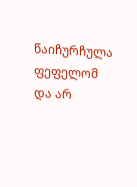წაიჩურჩულა ფეფელომ და არ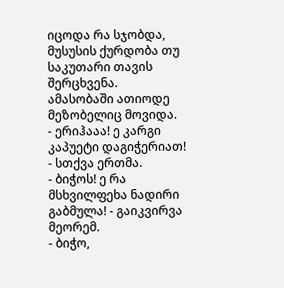იცოდა რა სჯობდა, მუსუსის ქურდობა თუ საკუთარი თავის შერცხვენა.
ამასობაში ათიოდე მეზობელიც მოვიდა.
- ერიჰააა! ე კარგი კაპუეტი დაგიჭერიათ! - სთქვა ერთმა.
- ბიჭოს! ე რა მსხვილფეხა ნადირი გაბმულა! - გაიკვირვა მეორემ.
- ბიჭო,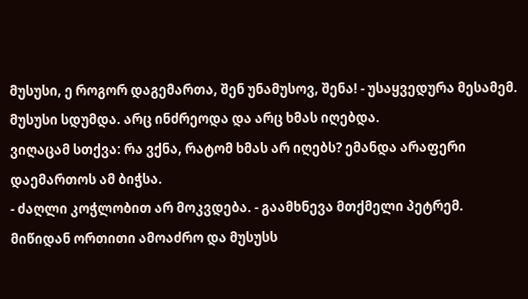მუსუსი, ე როგორ დაგემართა, შენ უნამუსოვ, შენა! - უსაყვედურა მესამემ.
მუსუსი სდუმდა. არც ინძრეოდა და არც ხმას იღებდა.
ვიღაცამ სთქვა: რა ვქნა, რატომ ხმას არ იღებს? ემანდა არაფერი დაემართოს ამ ბიჭსა.
- ძაღლი კოჭლობით არ მოკვდება. - გაამხნევა მთქმელი პეტრემ. მიწიდან ორთითი ამოაძრო და მუსუსს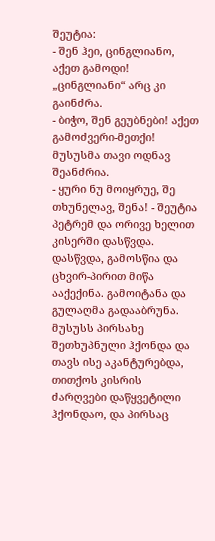შეუტია:
- შენ ჰეი, ცინგლიანო, აქეთ გამოდი!
„ცინგლიანი“ არც კი გაინძრა.
- ბიჭო, შენ გეუბნები! აქეთ გამოძვერი-მეთქი!
მუსუსმა თავი ოდნავ შეანძრია.
- ყური ნუ მოიყრუე, შე თხუნელავ, შენა! - შეუტია პეტრემ და ორივე ხელით კისერში დასწვდა. დასწვდა, გამოსწია და ცხვირ-პირით მიწა ააქექინა. გამოიტანა და გულაღმა გადააბრუნა.
მუსუსს პირსახე შეთხუპნული ჰქონდა და თავს ისე აკანტურებდა, თითქოს კისრის ძარღვები დაწყვეტილი ჰქონდაო, და პირსაც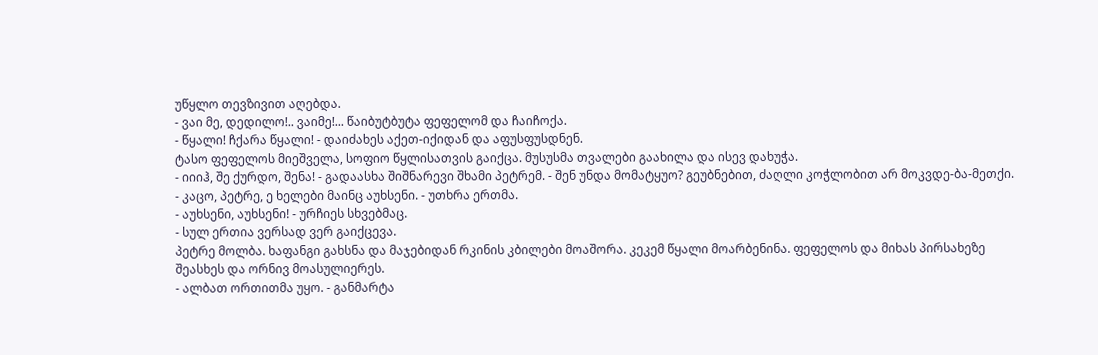უწყლო თევზივით აღებდა.
- ვაი მე, დედილო!.. ვაიმე!... წაიბუტბუტა ფეფელომ და ჩაიჩოქა.
- წყალი! ჩქარა წყალი! - დაიძახეს აქეთ-იქიდან და აფუსფუსდნენ.
ტასო ფეფელოს მიეშველა, სოფიო წყლისათვის გაიქცა. მუსუსმა თვალები გაახილა და ისევ დახუჭა.
- იიიჰ, შე ქურდო, შენა! - გადაასხა შიშნარევი შხამი პეტრემ. - შენ უნდა მომატყუო? გეუბნებით, ძაღლი კოჭლობით არ მოკვდე-ბა-მეთქი.
- კაცო, პეტრე, ე ხელები მაინც აუხსენი. - უთხრა ერთმა.
- აუხსენი, აუხსენი! - ურჩიეს სხვებმაც.
- სულ ერთია ვერსად ვერ გაიქცევა.
პეტრე მოლბა. ხაფანგი გახსნა და მაჯებიდან რკინის კბილები მოაშორა. კეკემ წყალი მოარბენინა. ფეფელოს და მიხას პირსახეზე შეასხეს და ორნივ მოასულიერეს.
- ალბათ ორთითმა უყო. - განმარტა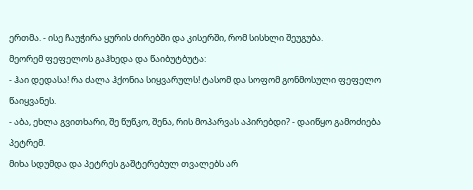ერთმა. - ისე ჩაუჭირა ყურის ძირებში და კისერში, რომ სისხლი შეუგუბა.
მეორემ ფეფელოს გაჰხედა და წაიბუტბუტა:
- ჰაი დედასა! რა ძალა ჰქონია სიყვარულს! ტასომ და სოფომ გონმოსული ფეფელო წაიყვანეს.
- აბა, ეხლა გვითხარი, შე წუწკო, შენა, რის მოპარვას აპირებდი? - დაიწყო გამოძიება პეტრემ.
მიხა სდუმდა და პეტრეს გაშტერებულ თვალებს არ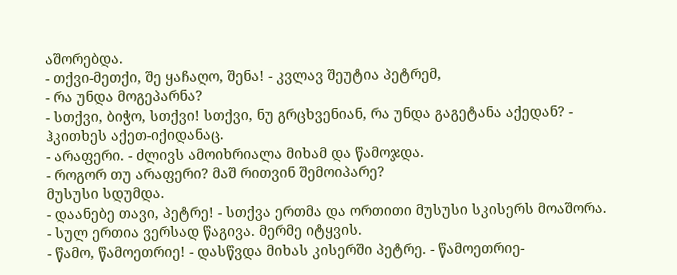აშორებდა.
- თქვი-მეთქი, შე ყაჩაღო, შენა! - კვლავ შეუტია პეტრემ,
- რა უნდა მოგეპარნა?
- სთქვი, ბიჭო, სთქვი! სთქვი, ნუ გრცხვენიან, რა უნდა გაგეტანა აქედან? - ჰკითხეს აქეთ-იქიდანაც.
- არაფერი. - ძლივს ამოიხრიალა მიხამ და წამოჯდა.
- როგორ თუ არაფერი? მაშ რითვინ შემოიპარე?
მუსუსი სდუმდა.
- დაანებე თავი, პეტრე! - სთქვა ერთმა და ორთითი მუსუსი სკისერს მოაშორა. - სულ ერთია ვერსად წაგივა. მერმე იტყვის.
- წამო, წამოეთრიე! - დასწვდა მიხას კისერში პეტრე. - წამოეთრიე-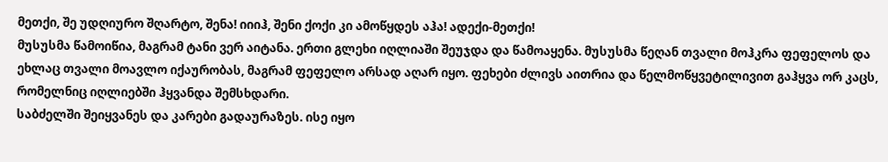მეთქი, შე უდღიურო შღარტო, შენა! იიიჰ, შენი ქოქი კი ამოწყდეს აჰა! ადექი-მეთქი!
მუსუსმა წამოიწია, მაგრამ ტანი ვერ აიტანა. ერთი გლეხი იღლიაში შეუჯდა და წამოაყენა. მუსუსმა წეღან თვალი მოჰკრა ფეფელოს და ეხლაც თვალი მოავლო იქაურობას, მაგრამ ფეფელო არსად აღარ იყო. ფეხები ძლივს აითრია და წელმოწყვეტილივით გაჰყვა ორ კაცს, რომელნიც იღლიებში ჰყვანდა შემსხდარი.
საბძელში შეიყვანეს და კარები გადაურაზეს. ისე იყო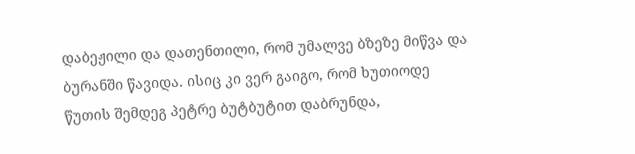დაბეჟილი და დათენთილი, რომ უმალვე ბზეზე მიწვა და ბურანში წავიდა. ისიც კი ვერ გაიგო, რომ ხუთიოდე წუთის შემდეგ პეტრე ბუტბუტით დაბრუნდა,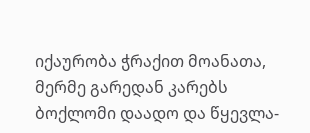იქაურობა ჭრაქით მოანათა, მერმე გარედან კარებს ბოქლომი დაადო და წყევლა-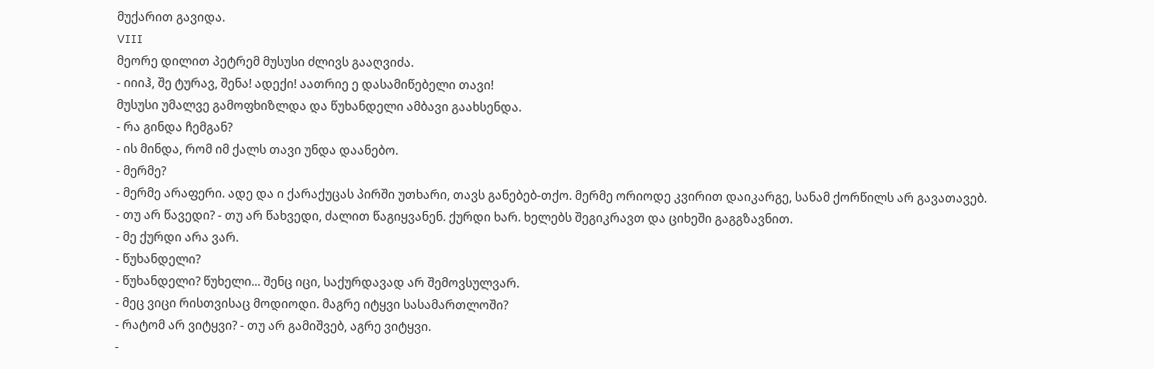მუქარით გავიდა.
VIII
მეორე დილით პეტრემ მუსუსი ძლივს გააღვიძა.
- იიიჰ, შე ტურავ, შენა! ადექი! აათრიე ე დასამიწებელი თავი!
მუსუსი უმალვე გამოფხიზლდა და წუხანდელი ამბავი გაახსენდა.
- რა გინდა ჩემგან?
- ის მინდა, რომ იმ ქალს თავი უნდა დაანებო.
- მერმე?
- მერმე არაფერი. ადე და ი ქარაქუცას პირში უთხარი, თავს განებებ-თქო. მერმე ორიოდე კვირით დაიკარგე, სანამ ქორწილს არ გავათავებ.
- თუ არ წავედი? - თუ არ წახვედი, ძალით წაგიყვანენ. ქურდი ხარ. ხელებს შეგიკრავთ და ციხეში გაგგზავნით.
- მე ქურდი არა ვარ.
- წუხანდელი?
- წუხანდელი? წუხელი... შენც იცი, საქურდავად არ შემოვსულვარ.
- მეც ვიცი რისთვისაც მოდიოდი. მაგრე იტყვი სასამართლოში?
- რატომ არ ვიტყვი? - თუ არ გამიშვებ, აგრე ვიტყვი.
-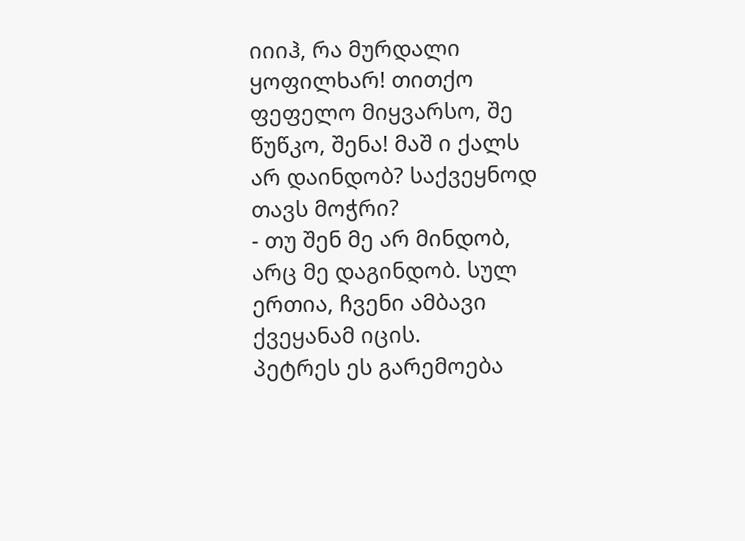იიიჰ, რა მურდალი ყოფილხარ! თითქო ფეფელო მიყვარსო, შე წუწკო, შენა! მაშ ი ქალს არ დაინდობ? საქვეყნოდ თავს მოჭრი?
- თუ შენ მე არ მინდობ, არც მე დაგინდობ. სულ ერთია, ჩვენი ამბავი ქვეყანამ იცის.
პეტრეს ეს გარემოება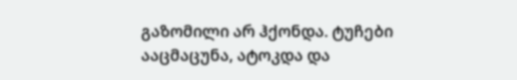გაზომილი არ ჰქონდა. ტუჩები ააცმაცუნა, ატოკდა და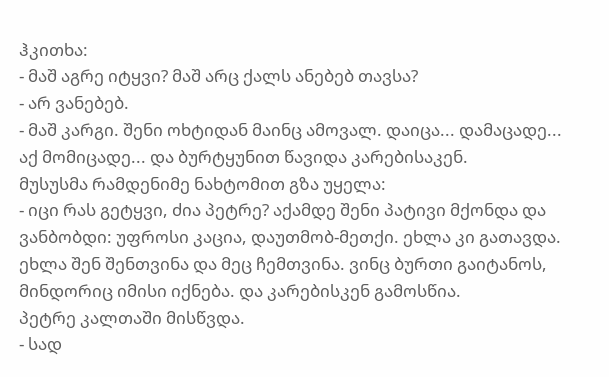ჰკითხა:
- მაშ აგრე იტყვი? მაშ არც ქალს ანებებ თავსა?
- არ ვანებებ.
- მაშ კარგი. შენი ოხტიდან მაინც ამოვალ. დაიცა... დამაცადე... აქ მომიცადე... და ბურტყუნით წავიდა კარებისაკენ.
მუსუსმა რამდენიმე ნახტომით გზა უყელა:
- იცი რას გეტყვი, ძია პეტრე? აქამდე შენი პატივი მქონდა და ვანბობდი: უფროსი კაცია, დაუთმობ-მეთქი. ეხლა კი გათავდა. ეხლა შენ შენთვინა და მეც ჩემთვინა. ვინც ბურთი გაიტანოს, მინდორიც იმისი იქნება. და კარებისკენ გამოსწია.
პეტრე კალთაში მისწვდა.
- სად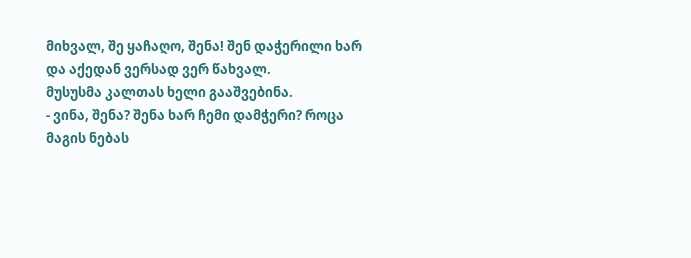მიხვალ, შე ყაჩაღო, შენა! შენ დაჭერილი ხარ და აქედან ვერსად ვერ წახვალ.
მუსუსმა კალთას ხელი გააშვებინა.
- ვინა, შენა? შენა ხარ ჩემი დამჭერი? როცა მაგის ნებას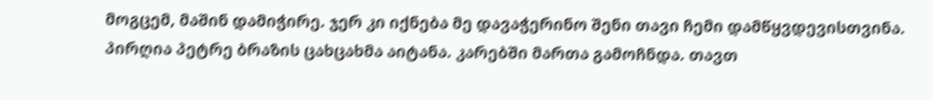მოგცემ, მაშინ დამიჭირე. ჯერ კი იქნება მე დავაჭერინო შენი თავი ჩემი დამწყვდევისთვინა.
პირღია პეტრე ბრაზის ცახცახმა აიტანა. კარებში მართა გამოჩნდა. თავთ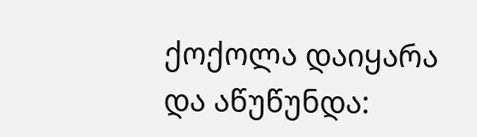ქოქოლა დაიყარა და აწუწუნდა: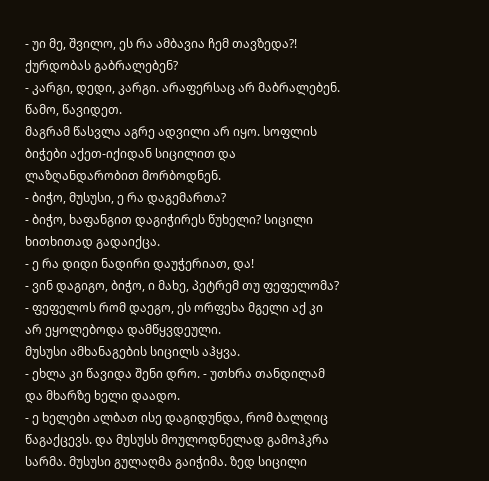- უი მე, შვილო, ეს რა ამბავია ჩემ თავზედა?! ქურდობას გაბრალებენ?
- კარგი, დედი, კარგი. არაფერსაც არ მაბრალებენ. წამო, წავიდეთ.
მაგრამ წასვლა აგრე ადვილი არ იყო. სოფლის ბიჭები აქეთ-იქიდან სიცილით და ლაზღანდარობით მორბოდნენ.
- ბიჭო, მუსუსი, ე რა დაგემართა?
- ბიჭო, ხაფანგით დაგიჭირეს წუხელი? სიცილი ხითხითად გადაიქცა.
- ე რა დიდი ნადირი დაუჭერიათ, და!
- ვინ დაგიგო, ბიჭო, ი მახე, პეტრემ თუ ფეფელომა?
- ფეფელოს რომ დაეგო, ეს ორფეხა მგელი აქ კი არ ეყოლებოდა დამწყვდეული.
მუსუსი ამხანაგების სიცილს აჰყვა.
- ეხლა კი წავიდა შენი დრო. - უთხრა თანდილამ და მხარზე ხელი დაადო.
- ე ხელები ალბათ ისე დაგიდუნდა, რომ ბალღიც წაგაქცევს. და მუსუსს მოულოდნელად გამოჰკრა სარმა. მუსუსი გულაღმა გაიჭიმა. ზედ სიცილი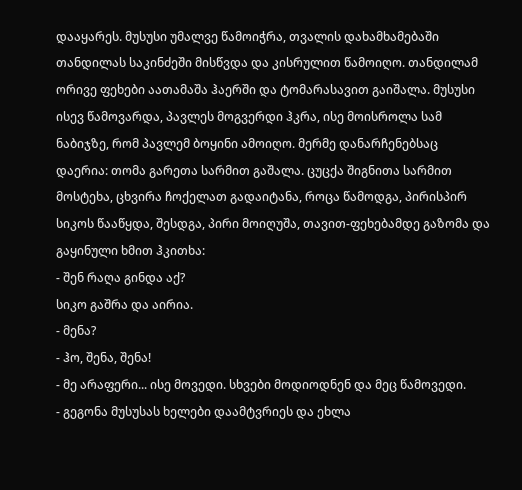დააყარეს. მუსუსი უმალვე წამოიჭრა, თვალის დახამხამებაში თანდილას საკინძეში მისწვდა და კისრულით წამოიღო. თანდილამ ორივე ფეხები აათამაშა ჰაერში და ტომარასავით გაიშალა. მუსუსი ისევ წამოვარდა, პავლეს მოგვერდი ჰკრა, ისე მოისროლა სამ ნაბიჯზე, რომ პავლემ ბოყინი ამოიღო. მერმე დანარჩენებსაც დაერია: თომა გარეთა სარმით გაშალა. ცუცქა შიგნითა სარმით მოსტეხა, ცხვირა ჩოქელათ გადაიტანა, როცა წამოდგა, პირისპირ სიკოს წააწყდა, შესდგა, პირი მოიღუშა, თავით-ფეხებამდე გაზომა და გაყინული ხმით ჰკითხა:
- შენ რაღა გინდა აქ?
სიკო გაშრა და აირია.
- მენა?
- ჰო, შენა, შენა!
- მე არაფერი... ისე მოვედი. სხვები მოდიოდნენ და მეც წამოვედი.
- გეგონა მუსუსას ხელები დაამტვრიეს და ეხლა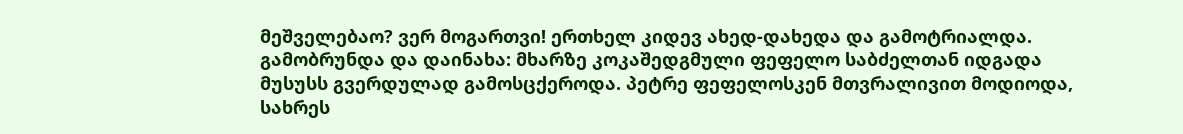მეშველებაო? ვერ მოგართვი! ერთხელ კიდევ ახედ-დახედა და გამოტრიალდა.
გამობრუნდა და დაინახა: მხარზე კოკაშედგმული ფეფელო საბძელთან იდგადა მუსუსს გვერდულად გამოსცქეროდა. პეტრე ფეფელოსკენ მთვრალივით მოდიოდა, სახრეს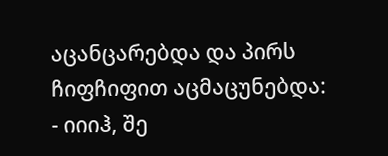აცანცარებდა და პირს ჩიფჩიფით აცმაცუნებდა:
- იიიჰ, შე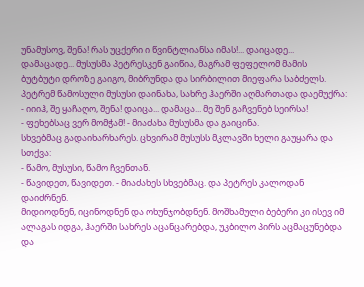უნამუსოვ, შენა! რას უცქერი ი წვინტლიანსა იმას!... დაიცადე... დამაცადე... მუსუსმა პეტრესკენ გაიწია, მაგრამ ფეფელომ მამის ბუტბუტი დროზე გაიგო, მიბრუნდა და სირბილით მიეფარა საბძელს.
პეტრემ წამოსული მუსუსი დაინახა, სახრე ჰაერში აღმართადა დაემუქრა:
- იიიჰ, შე ყაჩაღო, შენა! დაიცა... დამაცა... მე შენ გაჩვენებ სეირსა!
- ფეხებსაც ვერ მომჭამ! - მიაძახა მუსუსმა და გაიცინა.
სხვებმაც გადაიხარხარეს. ცხვირამ მუსუსს მკლავში ხელი გაუყარა და სთქვა:
- წამო, მუსუსი, წამო ჩვენთან.
- წავიდეთ, წავიდეთ. - მიაძახეს სხვებმაც. და პეტრეს კალოდან დაიძრნენ.
მიდიოდნენ, იცინოდნენ და ოხუნჯობდნენ. მოშხამული ბებერი კი ისევ იმ ალაგას იდგა, ჰაერში სახრეს აცანცარებდა, უკბილო პირს აცმაცუნებდა და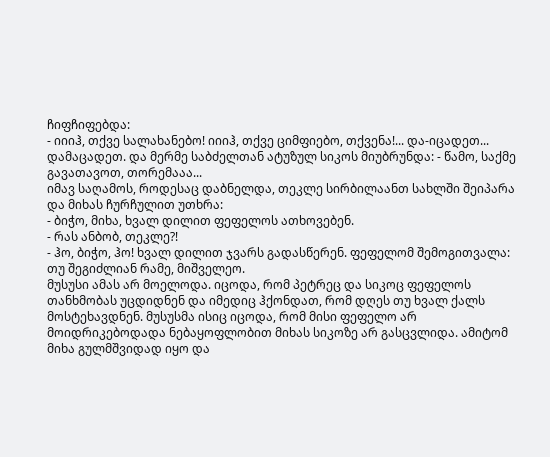ჩიფჩიფებდა:
- იიიჰ, თქვე სალახანებო! იიიჰ, თქვე ციმფიებო, თქვენა!... და-იცადეთ... დამაცადეთ. და მერმე საბძელთან ატუზულ სიკოს მიუბრუნდა: - წამო, საქმე გავათავოთ, თორემააა...
იმავ საღამოს, როდესაც დაბნელდა, თეკლე სირბილაანთ სახლში შეიპარა და მიხას ჩურჩულით უთხრა:
- ბიჭო, მიხა, ხვალ დილით ფეფელოს ათხოვებენ.
- რას ანბობ, თეკლე?!
- ჰო, ბიჭო, ჰო! ხვალ დილით ჯვარს გადასწერენ. ფეფელომ შემოგითვალა: თუ შეგიძლიან რამე, მიშველეო.
მუსუსი ამას არ მოელოდა. იცოდა, რომ პეტრეც და სიკოც ფეფელოს თანხმობას უცდიდნენ და იმედიც ჰქონდათ, რომ დღეს თუ ხვალ ქალს მოსტეხავდნენ. მუსუსმა ისიც იცოდა, რომ მისი ფეფელო არ მოიდრიკებოდადა ნებაყოფლობით მიხას სიკოზე არ გასცვლიდა. ამიტომ მიხა გულმშვიდად იყო და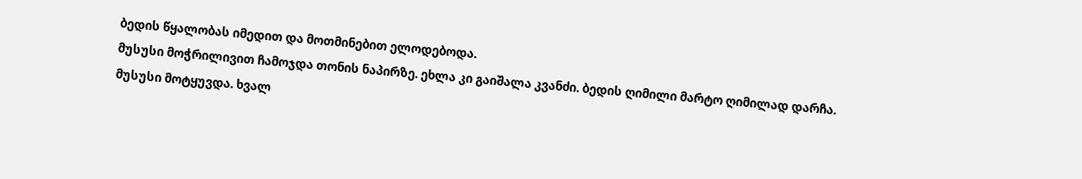ბედის წყალობას იმედით და მოთმინებით ელოდებოდა.
მუსუსი მოჭრილივით ჩამოჯდა თონის ნაპირზე. ეხლა კი გაიშალა კვანძი. ბედის ღიმილი მარტო ღიმილად დარჩა. მუსუსი მოტყუვდა. ხვალ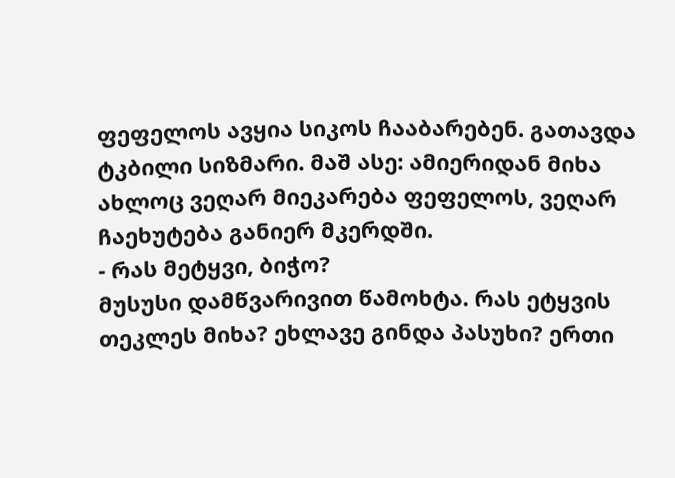ფეფელოს ავყია სიკოს ჩააბარებენ. გათავდა ტკბილი სიზმარი. მაშ ასე: ამიერიდან მიხა ახლოც ვეღარ მიეკარება ფეფელოს, ვეღარ ჩაეხუტება განიერ მკერდში.
- რას მეტყვი, ბიჭო?
მუსუსი დამწვარივით წამოხტა. რას ეტყვის თეკლეს მიხა? ეხლავე გინდა პასუხი? ერთი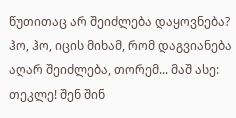წუთითაც არ შეიძლება დაყოვნება? ჰო, ჰო, იცის მიხამ, რომ დაგვიანება აღარ შეიძლება, თორემ... მაშ ასე: თეკლე! შენ შინ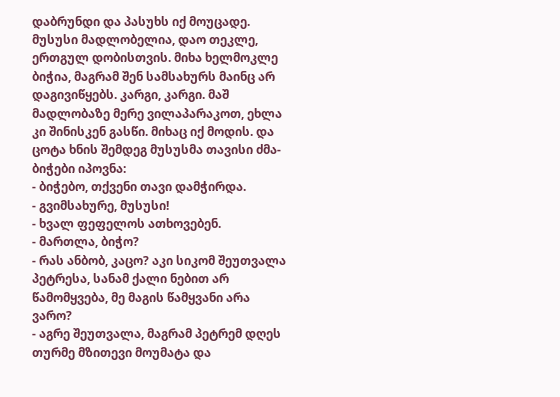დაბრუნდი და პასუხს იქ მოუცადე. მუსუსი მადლობელია, დაო თეკლე, ერთგულ დობისთვის. მიხა ხელმოკლე ბიჭია, მაგრამ შენ სამსახურს მაინც არ დაგივიწყებს. კარგი, კარგი. მაშ მადლობაზე მერე ვილაპარაკოთ, ეხლა კი შინისკენ გასწი. მიხაც იქ მოდის. და ცოტა ხნის შემდეგ მუსუსმა თავისი ძმა-ბიჭები იპოვნა:
- ბიჭებო, თქვენი თავი დამჭირდა.
- გვიმსახურე, მუსუსი!
- ხვალ ფეფელოს ათხოვებენ.
- მართლა, ბიჭო?
- რას ანბობ, კაცო? აკი სიკომ შეუთვალა პეტრესა, სანამ ქალი ნებით არ წამომყვება, მე მაგის წამყვანი არა ვარო?
- აგრე შეუთვალა, მაგრამ პეტრემ დღეს თურმე მზითევი მოუმატა და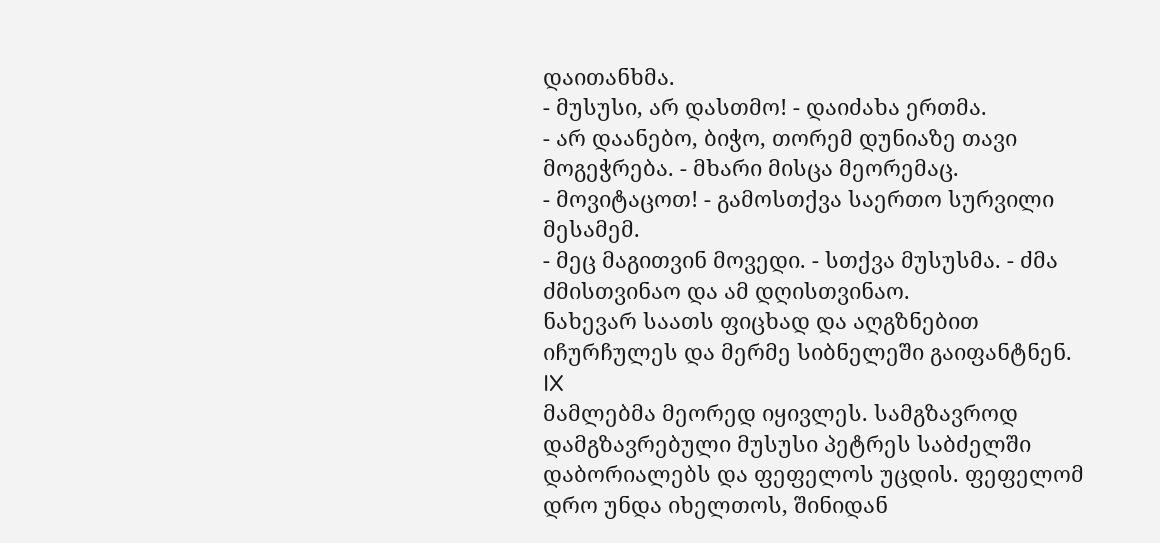დაითანხმა.
- მუსუსი, არ დასთმო! - დაიძახა ერთმა.
- არ დაანებო, ბიჭო, თორემ დუნიაზე თავი მოგეჭრება. - მხარი მისცა მეორემაც.
- მოვიტაცოთ! - გამოსთქვა საერთო სურვილი მესამემ.
- მეც მაგითვინ მოვედი. - სთქვა მუსუსმა. - ძმა ძმისთვინაო და ამ დღისთვინაო.
ნახევარ საათს ფიცხად და აღგზნებით იჩურჩულეს და მერმე სიბნელეში გაიფანტნენ.
IX
მამლებმა მეორედ იყივლეს. სამგზავროდ დამგზავრებული მუსუსი პეტრეს საბძელში დაბორიალებს და ფეფელოს უცდის. ფეფელომ დრო უნდა იხელთოს, შინიდან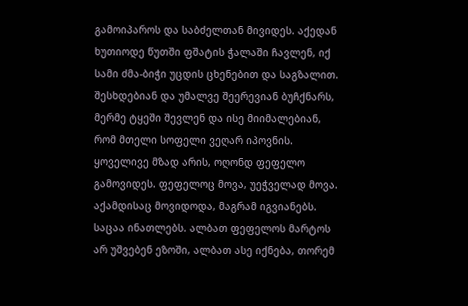გამოიპაროს და საბძელთან მივიდეს. აქედან ხუთიოდე წუთში ფშატის ჭალაში ჩავლენ, იქ სამი ძმა-ბიჭი უცდის ცხენებით და საგზალით. შესხდებიან და უმალვე შეერევიან ბუჩქნარს, მერმე ტყეში შევლენ და ისე მიიმალებიან, რომ მთელი სოფელი ვეღარ იპოვნის.
ყოველივე მზად არის, ოღონდ ფეფელო გამოვიდეს. ფეფელოც მოვა, უეჭველად მოვა. აქამდისაც მოვიდოდა, მაგრამ იგვიანებს. საცაა ინათლებს. ალბათ ფეფელოს მარტოს არ უშვებენ ეზოში, ალბათ ასე იქნება, თორემ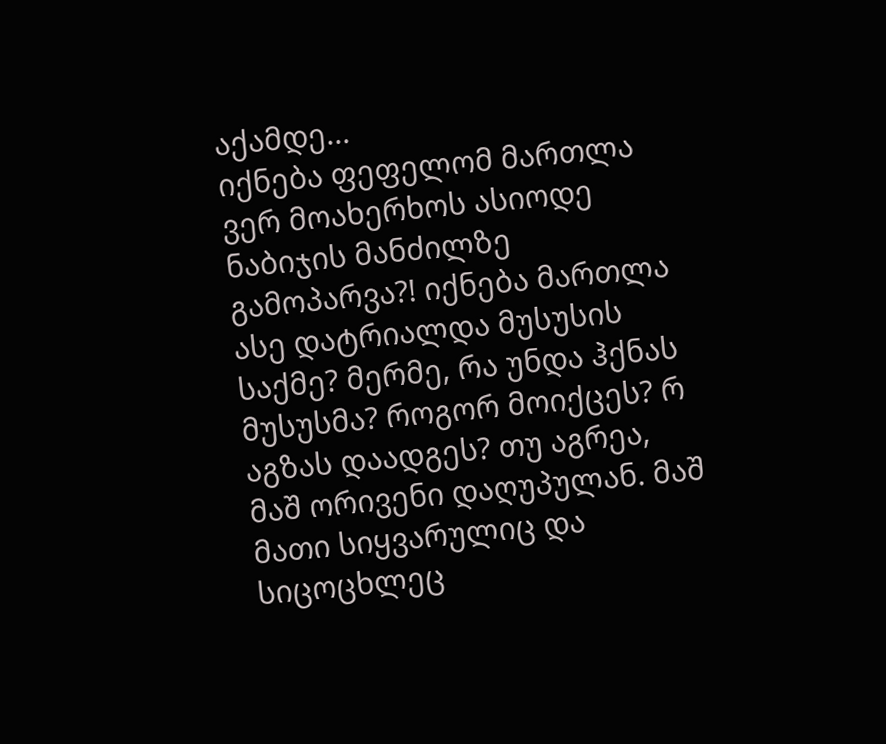აქამდე...
იქნება ფეფელომ მართლა ვერ მოახერხოს ასიოდე ნაბიჯის მანძილზე გამოპარვა?! იქნება მართლა ასე დატრიალდა მუსუსის საქმე? მერმე, რა უნდა ჰქნას მუსუსმა? როგორ მოიქცეს? რ აგზას დაადგეს? თუ აგრეა, მაშ ორივენი დაღუპულან. მაშ მათი სიყვარულიც და სიცოცხლეც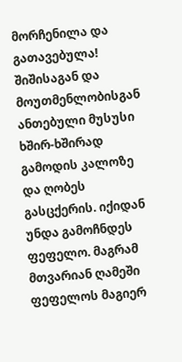მორჩენილა და გათავებულა!
შიშისაგან და მოუთმენლობისგან ანთებული მუსუსი ხშირ-ხშირად გამოდის კალოზე და ღობეს გასცქერის. იქიდან უნდა გამოჩნდეს ფეფელო. მაგრამ მთვარიან ღამეში ფეფელოს მაგიერ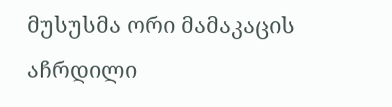მუსუსმა ორი მამაკაცის აჩრდილი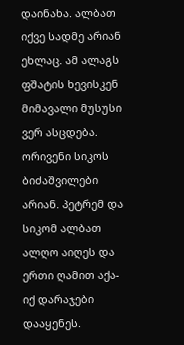დაინახა. ალბათ იქვე სადმე არიან ეხლაც. ამ ალაგს ფშატის ხევისკენ მიმავალი მუსუსი ვერ ასცდება. ორივენი სიკოს ბიძაშვილები არიან. პეტრემ და სიკომ ალბათ ალღო აიღეს და ერთი ღამით აქა-იქ დარაჯები დააყენეს.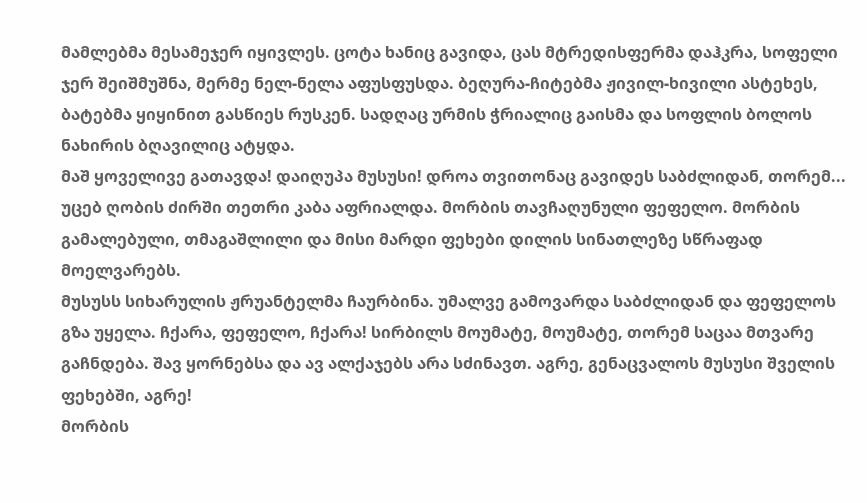მამლებმა მესამეჯერ იყივლეს. ცოტა ხანიც გავიდა, ცას მტრედისფერმა დაჰკრა, სოფელი ჯერ შეიშმუშნა, მერმე ნელ-ნელა აფუსფუსდა. ბეღურა-ჩიტებმა ჟივილ-ხივილი ასტეხეს, ბატებმა ყიყინით გასწიეს რუსკენ. სადღაც ურმის ჭრიალიც გაისმა და სოფლის ბოლოს ნახირის ბღავილიც ატყდა.
მაშ ყოველივე გათავდა! დაიღუპა მუსუსი! დროა თვითონაც გავიდეს საბძლიდან, თორემ... უცებ ღობის ძირში თეთრი კაბა აფრიალდა. მორბის თავჩაღუნული ფეფელო. მორბის გამალებული, თმაგაშლილი და მისი მარდი ფეხები დილის სინათლეზე სწრაფად მოელვარებს.
მუსუსს სიხარულის ჟრუანტელმა ჩაურბინა. უმალვე გამოვარდა საბძლიდან და ფეფელოს გზა უყელა. ჩქარა, ფეფელო, ჩქარა! სირბილს მოუმატე, მოუმატე, თორემ საცაა მთვარე გაჩნდება. შავ ყორნებსა და ავ ალქაჯებს არა სძინავთ. აგრე, გენაცვალოს მუსუსი შველის ფეხებში, აგრე!
მორბის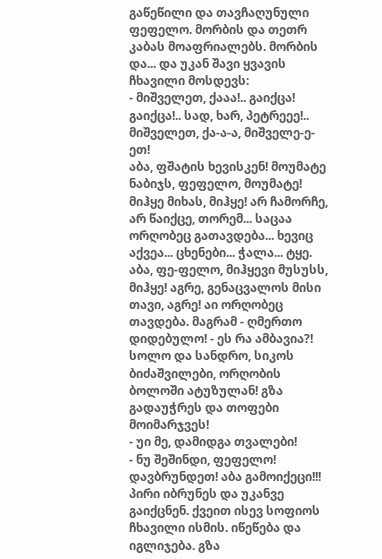გაწეწილი და თავჩაღუნული ფეფელო. მორბის და თეთრ კაბას მოაფრიალებს. მორბის და... და უკან შავი ყვავის ჩხავილი მოსდევს:
- მიშველეთ, ქააა!.. გაიქცა! გაიქცა!.. სად, ხარ, პეტრეეე!.. მიშველეთ, ქა-ა-ა, მიშველე-ე-ეთ!
აბა, ფშატის ხევისკენ! მოუმატე ნაბიჯს, ფეფელო, მოუმატე! მიჰყე მიხას, მიჰყე! არ ჩამორჩე, არ წაიქცე, თორემ... საცაა ორღობეც გათავდება... ხევიც აქვეა... ცხენები... ჭალა... ტყე.
აბა, ფე-ფელო, მიჰყევი მუსუსს, მიჰყე! აგრე, გენაცვალოს მისი თავი, აგრე! აი ორღობეც თავდება. მაგრამ - ღმერთო დიდებულო! - ეს რა ამბავია?! სოლო და სანდრო, სიკოს ბიძაშვილები, ორღობის ბოლოში ატუზულან! გზა გადაუჭრეს და თოფები მოიმარჯვეს!
- უი მე, დამიდგა თვალები!
- ნუ შეშინდი, ფეფელო! დავბრუნდეთ! აბა გამოიქეცი!!!
პირი იბრუნეს და უკანვე გაიქცნენ. ქვეით ისევ სოფიოს ჩხავილი ისმის. იწეწება და იგლიჯება. გზა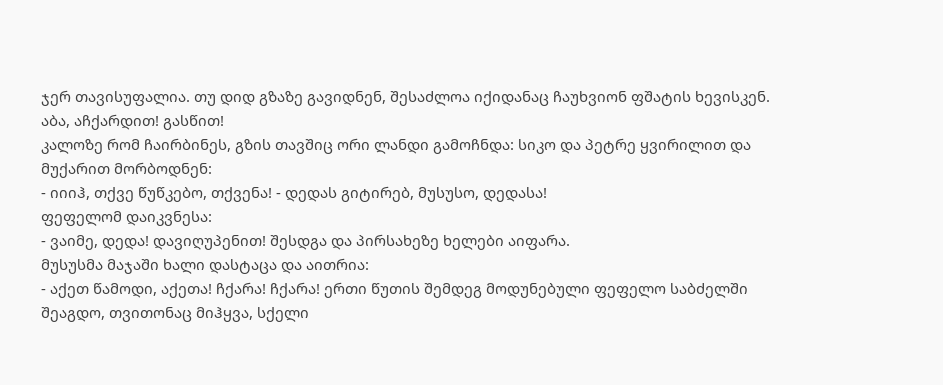ჯერ თავისუფალია. თუ დიდ გზაზე გავიდნენ, შესაძლოა იქიდანაც ჩაუხვიონ ფშატის ხევისკენ. აბა, აჩქარდით! გასწით!
კალოზე რომ ჩაირბინეს, გზის თავშიც ორი ლანდი გამოჩნდა: სიკო და პეტრე ყვირილით და მუქარით მორბოდნენ:
- იიიჰ, თქვე წუწკებო, თქვენა! - დედას გიტირებ, მუსუსო, დედასა!
ფეფელომ დაიკვნესა:
- ვაიმე, დედა! დავიღუპენით! შესდგა და პირსახეზე ხელები აიფარა.
მუსუსმა მაჯაში ხალი დასტაცა და აითრია:
- აქეთ წამოდი, აქეთა! ჩქარა! ჩქარა! ერთი წუთის შემდეგ მოდუნებული ფეფელო საბძელში შეაგდო, თვითონაც მიჰყვა, სქელი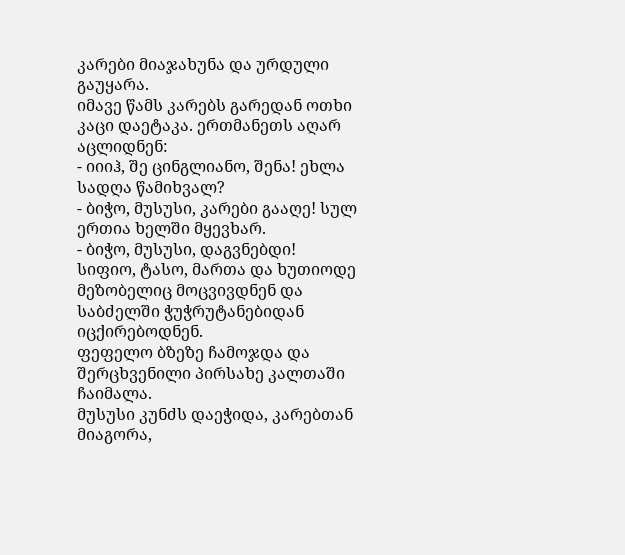კარები მიაჯახუნა და ურდული გაუყარა.
იმავე წამს კარებს გარედან ოთხი კაცი დაეტაკა. ერთმანეთს აღარ აცლიდნენ:
- იიიჰ, შე ცინგლიანო, შენა! ეხლა სადღა წამიხვალ?
- ბიჭო, მუსუსი, კარები გააღე! სულ ერთია ხელში მყევხარ.
- ბიჭო, მუსუსი, დაგვნებდი!
სიფიო, ტასო, მართა და ხუთიოდე მეზობელიც მოცვივდნენ და საბძელში ჭუჭრუტანებიდან იცქირებოდნენ.
ფეფელო ბზეზე ჩამოჯდა და შერცხვენილი პირსახე კალთაში ჩაიმალა.
მუსუსი კუნძს დაეჭიდა, კარებთან მიაგორა,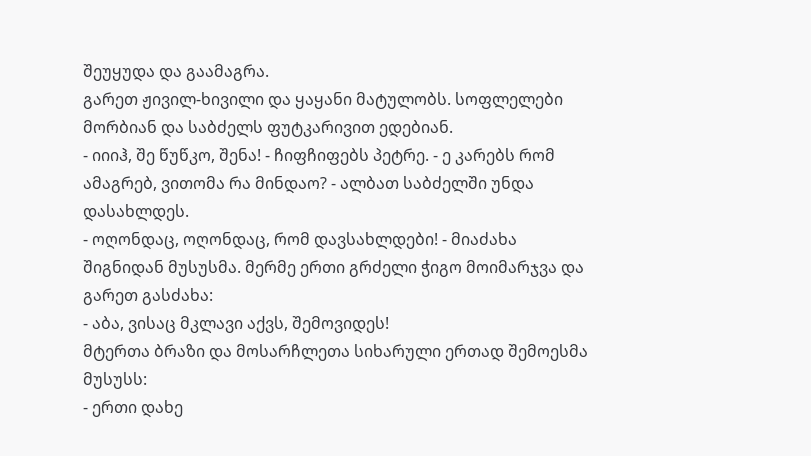შეუყუდა და გაამაგრა.
გარეთ ჟივილ-ხივილი და ყაყანი მატულობს. სოფლელები მორბიან და საბძელს ფუტკარივით ედებიან.
- იიიჰ, შე წუწკო, შენა! - ჩიფჩიფებს პეტრე. - ე კარებს რომ ამაგრებ, ვითომა რა მინდაო? - ალბათ საბძელში უნდა დასახლდეს.
- ოღონდაც, ოღონდაც, რომ დავსახლდები! - მიაძახა შიგნიდან მუსუსმა. მერმე ერთი გრძელი ჭიგო მოიმარჯვა და გარეთ გასძახა:
- აბა, ვისაც მკლავი აქვს, შემოვიდეს!
მტერთა ბრაზი და მოსარჩლეთა სიხარული ერთად შემოესმა მუსუსს:
- ერთი დახე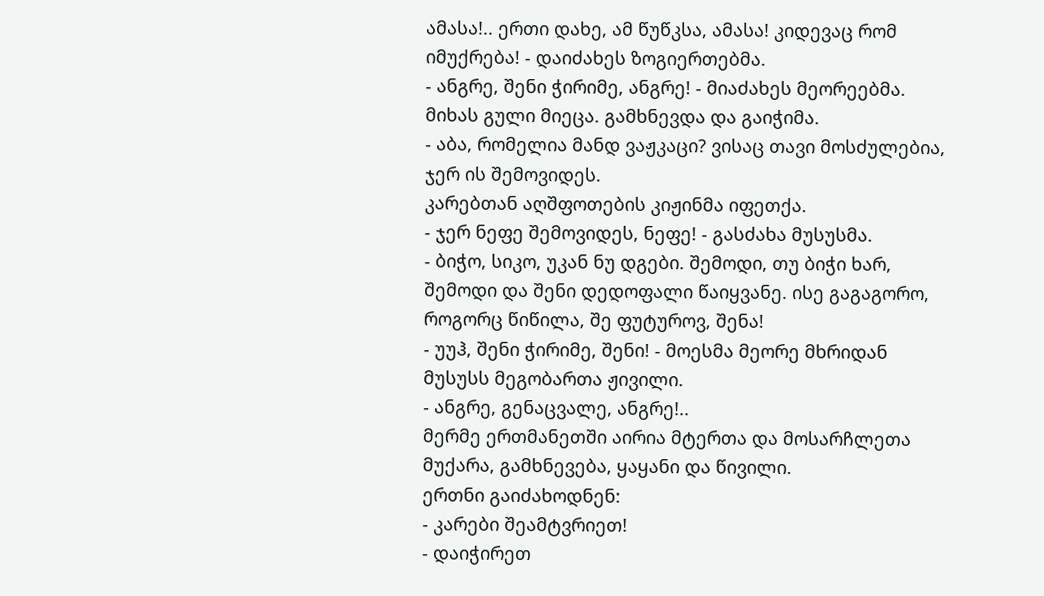ამასა!.. ერთი დახე, ამ წუწკსა, ამასა! კიდევაც რომ იმუქრება! - დაიძახეს ზოგიერთებმა.
- ანგრე, შენი ჭირიმე, ანგრე! - მიაძახეს მეორეებმა.
მიხას გული მიეცა. გამხნევდა და გაიჭიმა.
- აბა, რომელია მანდ ვაჟკაცი? ვისაც თავი მოსძულებია, ჯერ ის შემოვიდეს.
კარებთან აღშფოთების კიჟინმა იფეთქა.
- ჯერ ნეფე შემოვიდეს, ნეფე! - გასძახა მუსუსმა.
- ბიჭო, სიკო, უკან ნუ დგები. შემოდი, თუ ბიჭი ხარ, შემოდი და შენი დედოფალი წაიყვანე. ისე გაგაგორო, როგორც წიწილა, შე ფუტუროვ, შენა!
- უუჰ, შენი ჭირიმე, შენი! - მოესმა მეორე მხრიდან მუსუსს მეგობართა ჟივილი.
- ანგრე, გენაცვალე, ანგრე!..
მერმე ერთმანეთში აირია მტერთა და მოსარჩლეთა მუქარა, გამხნევება, ყაყანი და წივილი.
ერთნი გაიძახოდნენ:
- კარები შეამტვრიეთ!
- დაიჭირეთ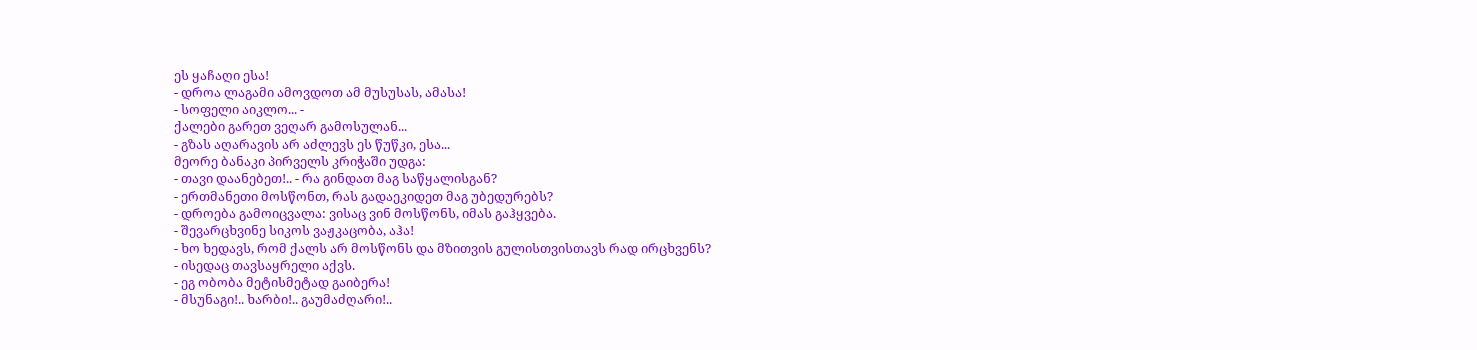ეს ყაჩაღი ესა!
- დროა ლაგამი ამოვდოთ ამ მუსუსას, ამასა!
- სოფელი აიკლო... -
ქალები გარეთ ვეღარ გამოსულან...
- გზას აღარავის არ აძლევს ეს წუწკი, ესა...
მეორე ბანაკი პირველს კრიჭაში უდგა:
- თავი დაანებეთ!.. - რა გინდათ მაგ საწყალისგან?
- ერთმანეთი მოსწონთ, რას გადაეკიდეთ მაგ უბედურებს?
- დროება გამოიცვალა: ვისაც ვინ მოსწონს, იმას გაჰყვება.
- შევარცხვინე სიკოს ვაჟკაცობა, აჰა!
- ხო ხედავს, რომ ქალს არ მოსწონს და მზითვის გულისთვისთავს რად ირცხვენს?
- ისედაც თავსაყრელი აქვს.
- ეგ ობობა მეტისმეტად გაიბერა!
- მსუნაგი!.. ხარბი!.. გაუმაძღარი!..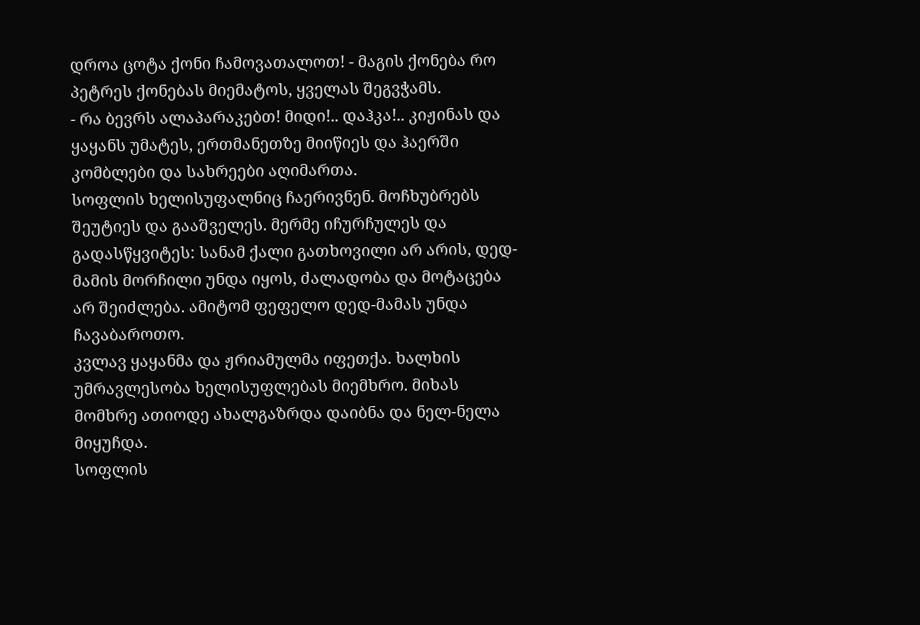დროა ცოტა ქონი ჩამოვათალოთ! - მაგის ქონება რო პეტრეს ქონებას მიემატოს, ყველას შეგვჭამს.
- რა ბევრს ალაპარაკებთ! მიდი!.. დაჰკა!.. კიჟინას და ყაყანს უმატეს, ერთმანეთზე მიიწიეს და ჰაერში კომბლები და სახრეები აღიმართა.
სოფლის ხელისუფალნიც ჩაერივნენ. მოჩხუბრებს შეუტიეს და გააშველეს. მერმე იჩურჩულეს და გადასწყვიტეს: სანამ ქალი გათხოვილი არ არის, დედ-მამის მორჩილი უნდა იყოს, ძალადობა და მოტაცება არ შეიძლება. ამიტომ ფეფელო დედ-მამას უნდა ჩავაბაროთო.
კვლავ ყაყანმა და ჟრიამულმა იფეთქა. ხალხის უმრავლესობა ხელისუფლებას მიემხრო. მიხას მომხრე ათიოდე ახალგაზრდა დაიბნა და ნელ-ნელა მიყუჩდა.
სოფლის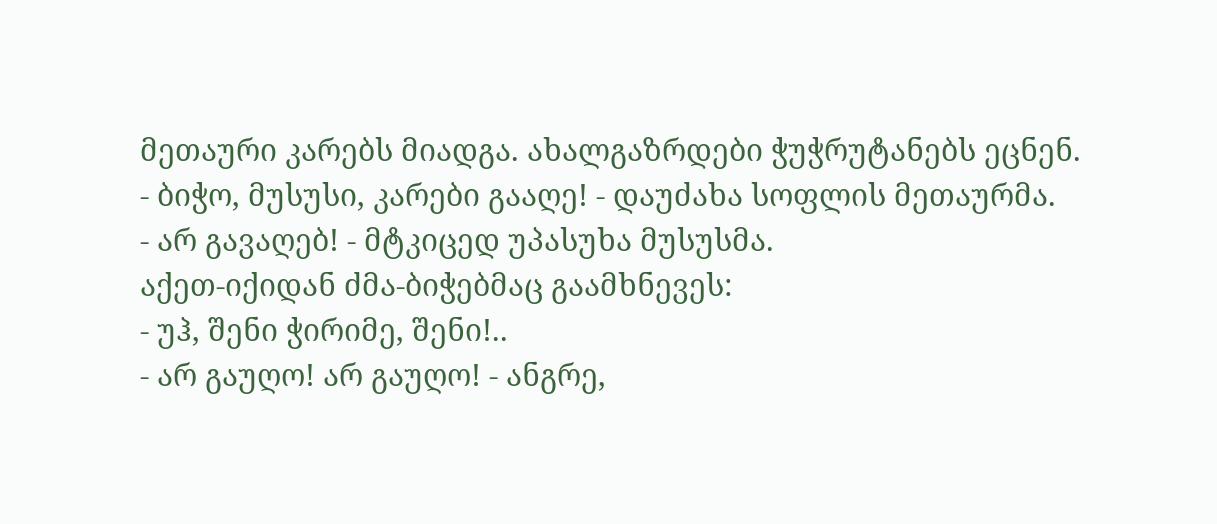მეთაური კარებს მიადგა. ახალგაზრდები ჭუჭრუტანებს ეცნენ.
- ბიჭო, მუსუსი, კარები გააღე! - დაუძახა სოფლის მეთაურმა.
- არ გავაღებ! - მტკიცედ უპასუხა მუსუსმა.
აქეთ-იქიდან ძმა-ბიჭებმაც გაამხნევეს:
- უჰ, შენი ჭირიმე, შენი!..
- არ გაუღო! არ გაუღო! - ანგრე,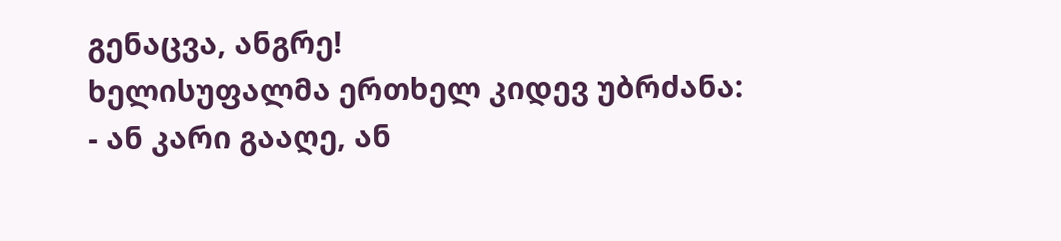გენაცვა, ანგრე!
ხელისუფალმა ერთხელ კიდევ უბრძანა:
- ან კარი გააღე, ან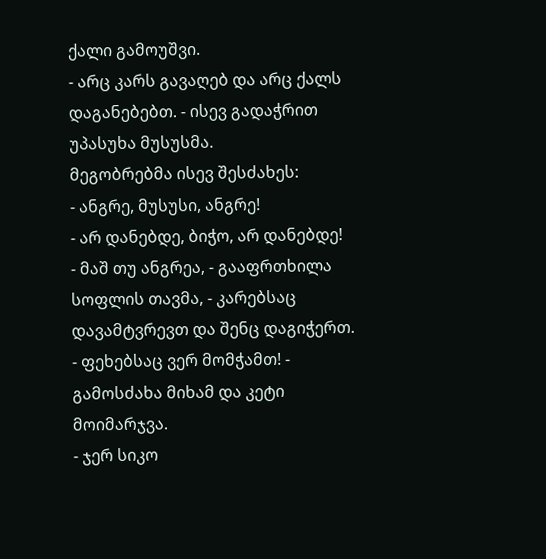ქალი გამოუშვი.
- არც კარს გავაღებ და არც ქალს დაგანებებთ. - ისევ გადაჭრით უპასუხა მუსუსმა.
მეგობრებმა ისევ შესძახეს:
- ანგრე, მუსუსი, ანგრე!
- არ დანებდე, ბიჭო, არ დანებდე!
- მაშ თუ ანგრეა, - გააფრთხილა სოფლის თავმა, - კარებსაც დავამტვრევთ და შენც დაგიჭერთ.
- ფეხებსაც ვერ მომჭამთ! - გამოსძახა მიხამ და კეტი მოიმარჯვა.
- ჯერ სიკო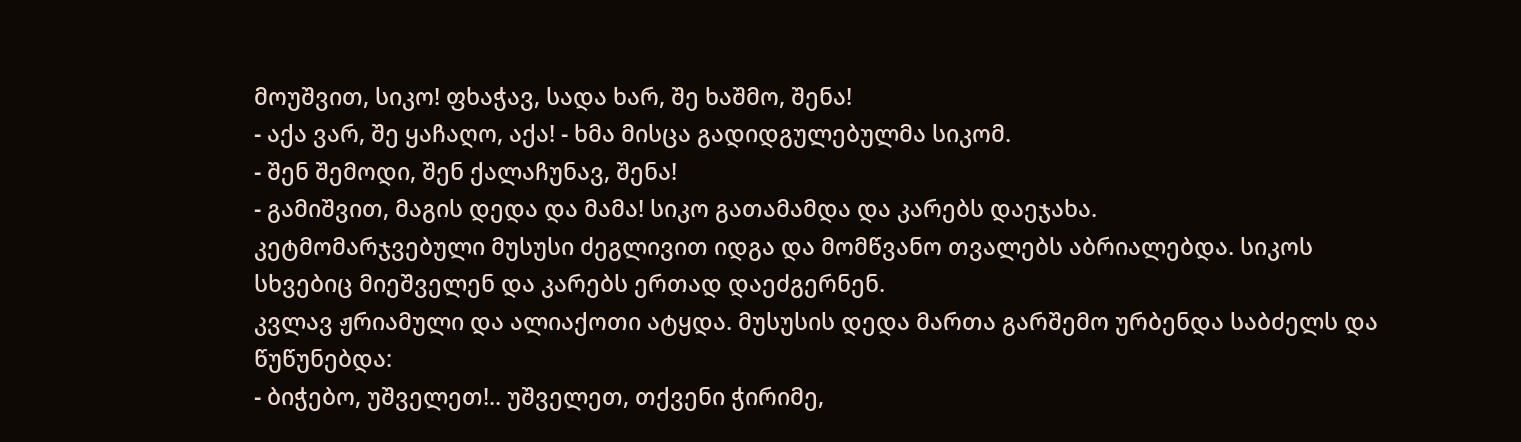მოუშვით, სიკო! ფხაჭავ, სადა ხარ, შე ხაშმო, შენა!
- აქა ვარ, შე ყაჩაღო, აქა! - ხმა მისცა გადიდგულებულმა სიკომ.
- შენ შემოდი, შენ ქალაჩუნავ, შენა!
- გამიშვით, მაგის დედა და მამა! სიკო გათამამდა და კარებს დაეჯახა.
კეტმომარჯვებული მუსუსი ძეგლივით იდგა და მომწვანო თვალებს აბრიალებდა. სიკოს სხვებიც მიეშველენ და კარებს ერთად დაეძგერნენ.
კვლავ ჟრიამული და ალიაქოთი ატყდა. მუსუსის დედა მართა გარშემო ურბენდა საბძელს და წუწუნებდა:
- ბიჭებო, უშველეთ!.. უშველეთ, თქვენი ჭირიმე,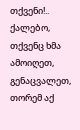თქვენი!.. ქალებო, თქვენც ხმა ამოიღეთ, გენაცვალეთ, თორემ აქ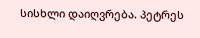სისხლი დაიღვრება. პეტრეს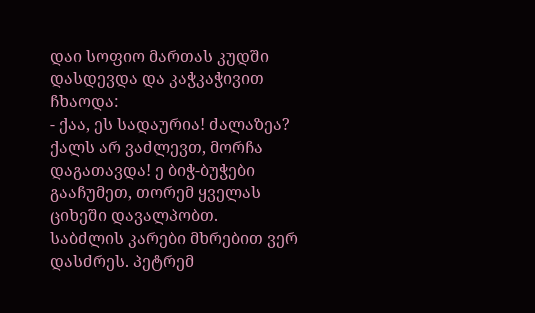დაი სოფიო მართას კუდში დასდევდა და კაჭკაჭივით ჩხაოდა:
- ქაა, ეს სადაურია! ძალაზეა? ქალს არ ვაძლევთ, მორჩა დაგათავდა! ე ბიჭ-ბუჭები გააჩუმეთ, თორემ ყველას ციხეში დავალპობთ.
საბძლის კარები მხრებით ვერ დასძრეს. პეტრემ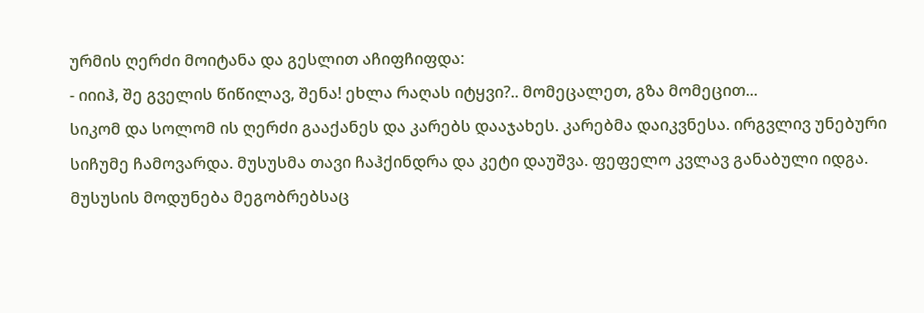ურმის ღერძი მოიტანა და გესლით აჩიფჩიფდა:
- იიიჰ, შე გველის წიწილავ, შენა! ეხლა რაღას იტყვი?.. მომეცალეთ, გზა მომეცით...
სიკომ და სოლომ ის ღერძი გააქანეს და კარებს დააჯახეს. კარებმა დაიკვნესა. ირგვლივ უნებური სიჩუმე ჩამოვარდა. მუსუსმა თავი ჩაჰქინდრა და კეტი დაუშვა. ფეფელო კვლავ განაბული იდგა. მუსუსის მოდუნება მეგობრებსაც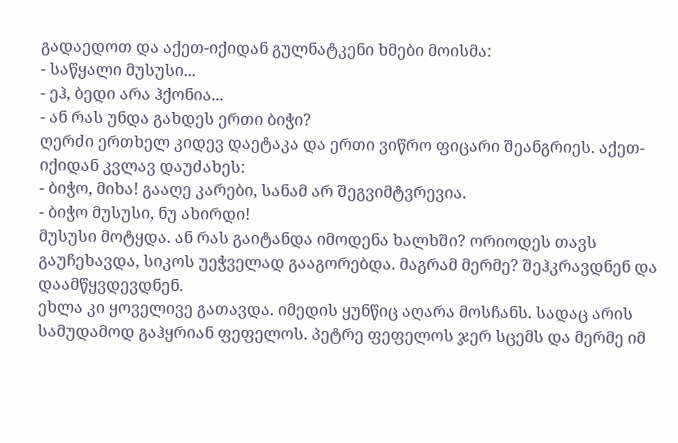გადაედოთ და აქეთ-იქიდან გულნატკენი ხმები მოისმა:
- საწყალი მუსუსი...
- ეჰ, ბედი არა ჰქონია...
- ან რას უნდა გახდეს ერთი ბიჭი?
ღერძი ერთხელ კიდევ დაეტაკა და ერთი ვიწრო ფიცარი შეანგრიეს. აქეთ-იქიდან კვლავ დაუძახეს:
- ბიჭო, მიხა! გააღე კარები, სანამ არ შეგვიმტვრევია.
- ბიჭო მუსუსი, ნუ ახირდი!
მუსუსი მოტყდა. ან რას გაიტანდა იმოდენა ხალხში? ორიოდეს თავს გაუჩეხავდა, სიკოს უეჭველად გააგორებდა. მაგრამ მერმე? შეჰკრავდნენ და დაამწყვდევდნენ.
ეხლა კი ყოველივე გათავდა. იმედის ყუნწიც აღარა მოსჩანს. სადაც არის სამუდამოდ გაჰყრიან ფეფელოს. პეტრე ფეფელოს ჯერ სცემს და მერმე იმ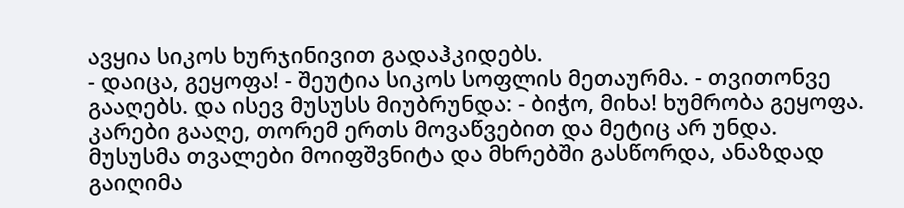ავყია სიკოს ხურჯინივით გადაჰკიდებს.
- დაიცა, გეყოფა! - შეუტია სიკოს სოფლის მეთაურმა. - თვითონვე გააღებს. და ისევ მუსუსს მიუბრუნდა: - ბიჭო, მიხა! ხუმრობა გეყოფა. კარები გააღე, თორემ ერთს მოვაწვებით და მეტიც არ უნდა.
მუსუსმა თვალები მოიფშვნიტა და მხრებში გასწორდა, ანაზდად გაიღიმა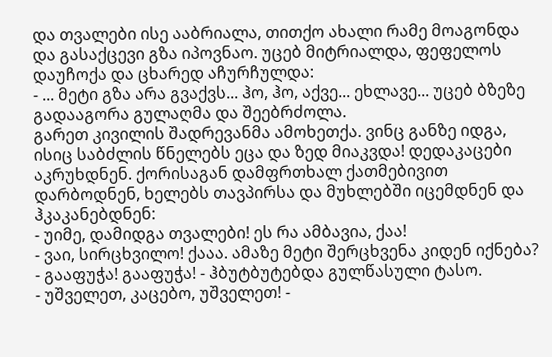და თვალები ისე ააბრიალა, თითქო ახალი რამე მოაგონდა და გასაქცევი გზა იპოვნაო. უცებ მიტრიალდა, ფეფელოს დაუჩოქა და ცხარედ აჩურჩულდა:
- ... მეტი გზა არა გვაქვს... ჰო, ჰო, აქვე... ეხლავე... უცებ ბზეზე გადააგორა გულაღმა და შეებრძოლა.
გარეთ კივილის შადრევანმა ამოხეთქა. ვინც განზე იდგა, ისიც საბძლის წნელებს ეცა და ზედ მიაკვდა! დედაკაცები აკრუხდნენ. ქორისაგან დამფრთხალ ქათმებივით დარბოდნენ, ხელებს თავპირსა და მუხლებში იცემდნენ და ჰკაკანებდნენ:
- უიმე, დამიდგა თვალები! ეს რა ამბავია, ქაა!
- ვაი, სირცხვილო! ქააა. ამაზე მეტი შერცხვენა კიდენ იქნება?
- გააფუჭა! გააფუჭა! - ჰბუტბუტებდა გულწასული ტასო.
- უშველეთ, კაცებო, უშველეთ! -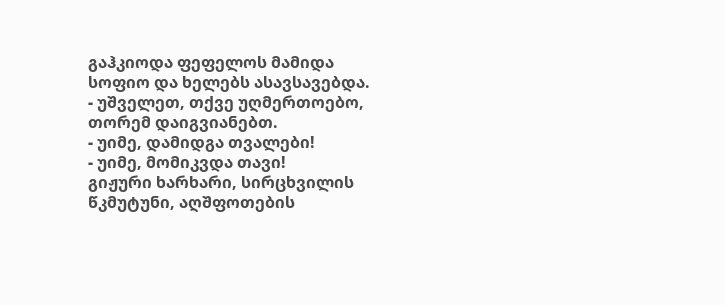გაჰკიოდა ფეფელოს მამიდა სოფიო და ხელებს ასავსავებდა.
- უშველეთ, თქვე უღმერთოებო, თორემ დაიგვიანებთ.
- უიმე, დამიდგა თვალები!
- უიმე, მომიკვდა თავი!
გიჟური ხარხარი, სირცხვილის წკმუტუნი, აღშფოთების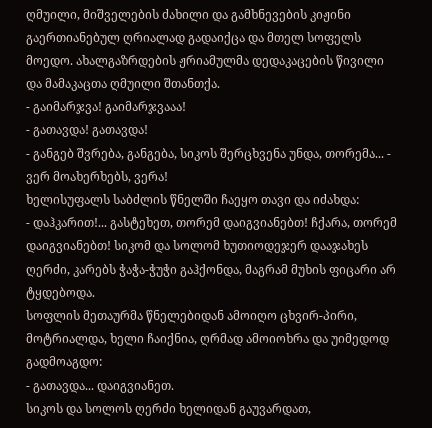ღმუილი, მიშველების ძახილი და გამხნევების კიჟინი გაერთიანებულ ღრიალად გადაიქცა და მთელ სოფელს მოედო. ახალგაზრდების ჟრიამულმა დედაკაცების წივილი და მამაკაცთა ღმუილი შთანთქა.
- გაიმარჯვა! გაიმარჯვააა!
- გათავდა! გათავდა!
- განგებ შვრება, განგება, სიკოს შერცხვენა უნდა, თორემა... - ვერ მოახერხებს, ვერა!
ხელისუფალს საბძლის წნელში ჩაეყო თავი და იძახდა:
- დაჰკარით!... გასტეხეთ, თორემ დაიგვიანებთ! ჩქარა, თორემ დაიგვიანებთ! სიკომ და სოლომ ხუთიოდეჯერ დააჯახეს ღერძი, კარებს ჭაჭა-ჭუჭი გაჰქონდა, მაგრამ მუხის ფიცარი არ ტყდებოდა.
სოფლის მეთაურმა წნელებიდან ამოიღო ცხვირ-პირი, მოტრიალდა, ხელი ჩაიქნია, ღრმად ამოიოხრა და უიმედოდ გადმოაგდო:
- გათავდა... დაიგვიანეთ.
სიკოს და სოლოს ღერძი ხელიდან გაუვარდათ,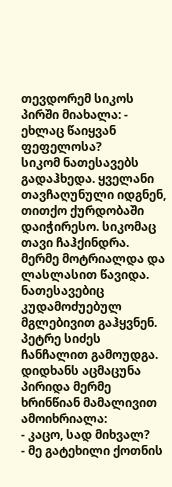თევდორემ სიკოს პირში მიახალა: - ეხლაც წაიყვან ფეფელოსა?
სიკომ ნათესავებს გადაჰხედა. ყველანი თავჩაღუნული იდგნენ, თითქო ქურდობაში დაიჭირესო. სიკომაც თავი ჩაჰქინდრა. მერმე მოტრიალდა და ლასლასით წავიდა. ნათესავებიც კუდამოძუებულ მგლებივით გაჰყვნენ.
პეტრე სიძეს ჩანჩალით გამოუდგა. დიდხანს აცმაცუნა პირიდა მერმე ხრინწიან მამალივით ამოიხრიალა:
- კაცო, სად მიხვალ?
- მე გატეხილი ქოთნის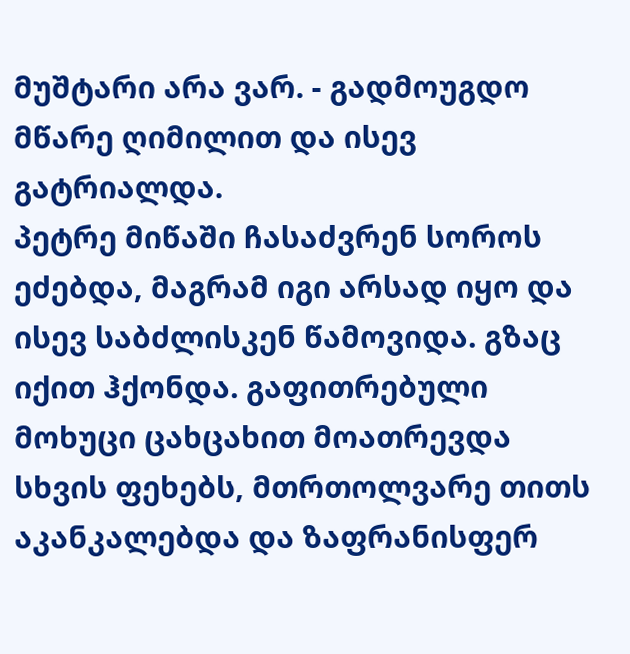მუშტარი არა ვარ. - გადმოუგდო მწარე ღიმილით და ისევ გატრიალდა.
პეტრე მიწაში ჩასაძვრენ სოროს ეძებდა, მაგრამ იგი არსად იყო და ისევ საბძლისკენ წამოვიდა. გზაც იქით ჰქონდა. გაფითრებული მოხუცი ცახცახით მოათრევდა სხვის ფეხებს, მთრთოლვარე თითს აკანკალებდა და ზაფრანისფერ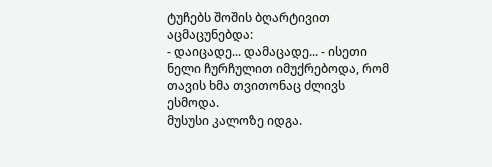ტუჩებს შოშის ბღარტივით აცმაცუნებდა:
- დაიცადე... დამაცადე... - ისეთი ნელი ჩურჩულით იმუქრებოდა, რომ თავის ხმა თვითონაც ძლივს ესმოდა.
მუსუსი კალოზე იდგა.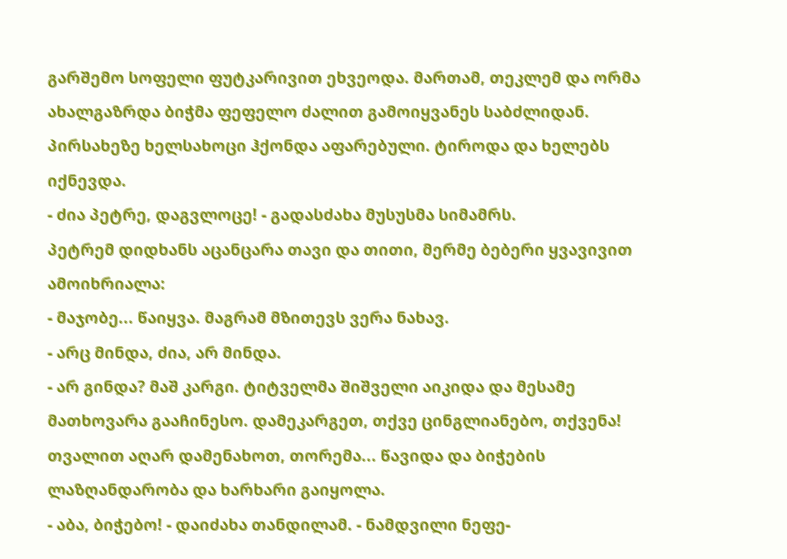გარშემო სოფელი ფუტკარივით ეხვეოდა. მართამ, თეკლემ და ორმა ახალგაზრდა ბიჭმა ფეფელო ძალით გამოიყვანეს საბძლიდან. პირსახეზე ხელსახოცი ჰქონდა აფარებული. ტიროდა და ხელებს იქნევდა.
- ძია პეტრე, დაგვლოცე! - გადასძახა მუსუსმა სიმამრს.
პეტრემ დიდხანს აცანცარა თავი და თითი, მერმე ბებერი ყვავივით ამოიხრიალა:
- მაჯობე... წაიყვა. მაგრამ მზითევს ვერა ნახავ.
- არც მინდა, ძია, არ მინდა.
- არ გინდა? მაშ კარგი. ტიტველმა შიშველი აიკიდა და მესამე მათხოვარა გააჩინესო. დამეკარგეთ, თქვე ცინგლიანებო, თქვენა! თვალით აღარ დამენახოთ, თორემა... წავიდა და ბიჭების ლაზღანდარობა და ხარხარი გაიყოლა.
- აბა, ბიჭებო! - დაიძახა თანდილამ. - ნამდვილი ნეფე-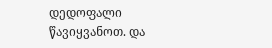დედოფალი წავიყვანოთ. და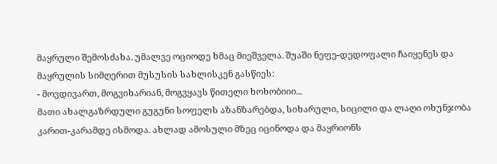მაყრული შემოსძახა. უმალვე ოციოდე ხმაც მიეშველა. შუაში ნეფე-დედოფალი ჩაიყენეს და მაყრულის სიმღერით მუსუსის სახლისკენ გასწიეს:
- მოვდივართ, მოგვიხარიან, მოგვყავს წითელი ხოხობიიი...
მათი ახალგაზრდული გუგუნი სოფელს აზანზარებდა, სიხარული, სიცილი და ლაღი ოხუნჯობა კარით-კარამდე ისმოდა. ახლად ამოსული მზეც იცინოდა და მაყრიონს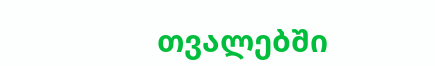თვალებში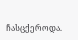ჩასცქეროდა.